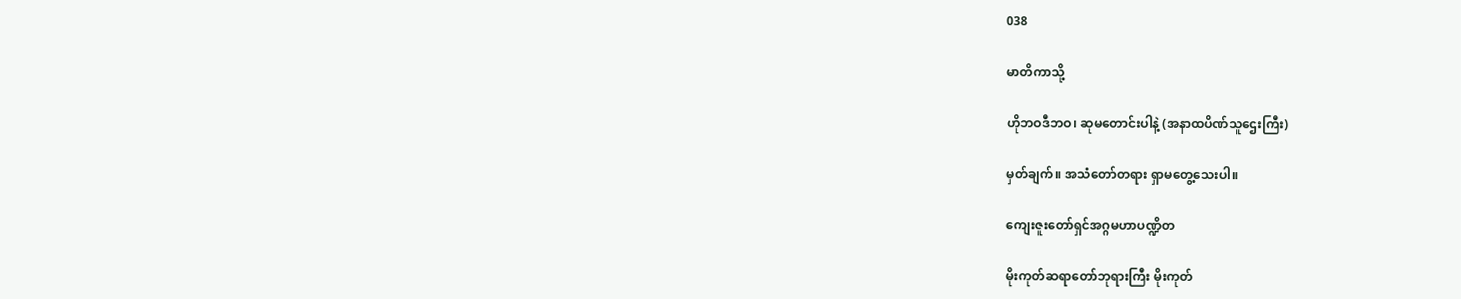038

မာတိကာသို့

ဟိုဘဝဒီဘဝ၊ ဆုမတောင်းပါနဲ့ (အနာထပိဏ်သူဌေးကြီး)

မှတ်ချက်။ အသံတော်တရား ရှာမတွေ့သေးပါ။

ကျေးဇူးတော်ရှင်အဂ္ဂမဟာပဏ္ဍိတ

မိုးကုတ်ဆရာတော်ဘုရားကြီး မိုးကုတ်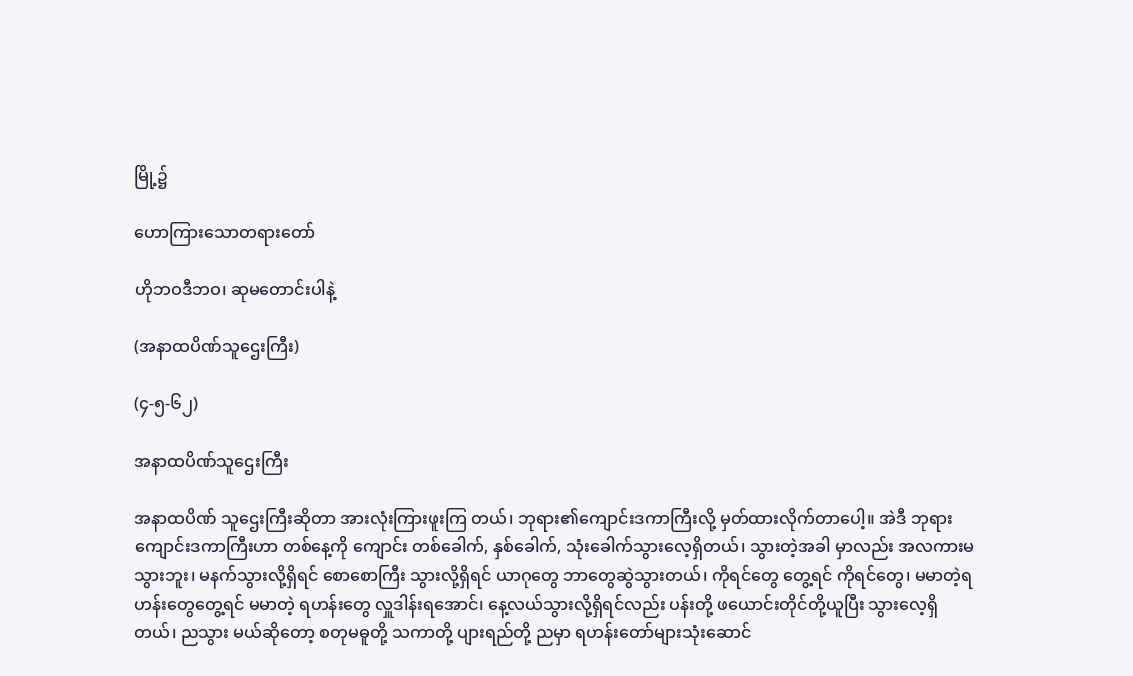မြို့၌

ဟောကြားသောတရားတော်

ဟိုဘဝဒီဘဝ၊ ဆုမတောင်းပါနဲ့

(အနာထပိဏ်သူဌေးကြီး)

(၄-၅-၆၂)

အနာထပိဏ်သူဌေးကြီး

အနာထပိဏ် သူဌေးကြီးဆိုတာ အားလုံးကြားဖူးကြ တယ်၊ ဘုရား၏ကျောင်းဒကာကြီးလို့ မှတ်ထားလိုက်တာပေါ့။ အဲဒီ ဘုရားကျောင်းဒကာကြီးဟာ တစ်နေ့ကို ကျောင်း တစ်ခေါက်, နှစ်ခေါက်, သုံးခေါက်သွားလေ့ရှိတယ်၊ သွားတဲ့အခါ မှာလည်း အလကားမသွားဘူး၊ မနက်သွားလို့ရှိရင် စောစောကြီး သွားလို့ရှိရင် ယာဂုတွေ ဘာတွေဆွဲသွားတယ်၊ ကိုရင်တွေ တွေ့ရင် ကိုရင်တွေ၊ မမာတဲ့ရဟန်းတွေတွေ့ရင် မမာတဲ့ ရဟန်းတွေ လှူဒါန်းရအောင်၊ နေ့လယ်သွားလို့ရှိရင်လည်း ပန်းတို့ ဖယောင်းတိုင်တို့ယူပြီး သွားလေ့ရှိတယ်၊ ညသွား မယ်ဆိုတော့ စတုမဓူတို့ သကာတို့ ပျားရည်တို့ ညမှာ ရဟန်းတော်များသုံးဆောင်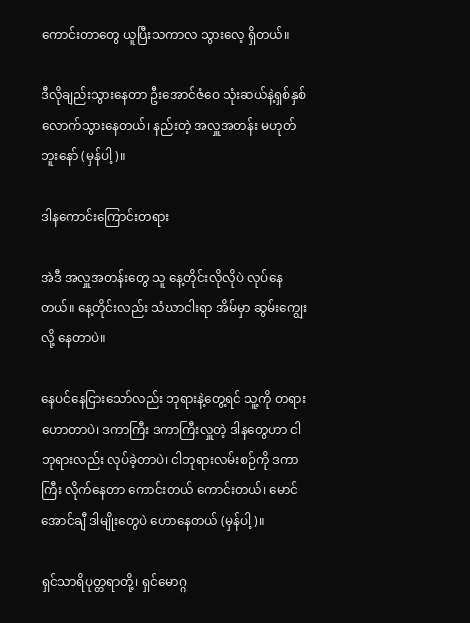ကောင်းတာတွေ ယူပြီးသကာလ သွားလေ့ ရှိတယ်။

ဒီလိုချည်းသွားနေတာ ဦးအောင်ဇံဝေ သုံးဆယ်နဲ့ရှစ်နှစ် လောက်သွားနေတယ်၊ နည်းတဲ့ အလှူအတန်း မဟုတ်ဘူးနော် (မှန်ပါ့)။

ဒါနကောင်းကြောင်းတရား

အဲဒီ အလှူအတန်းတွေ သူ နေ့တိုင်းလိုလိုပဲ လုပ်နေ တယ်။ နေ့တိုင်းလည်း သံဃာငါးရာ အိမ်မှာ ဆွမ်းကျွေးလို့ နေတာပဲ။

နေပင်နေငြားသော်လည်း ဘုရားနဲ့တွေ့ရင် သူ့ကို တရား ဟောတာပဲ၊ ဒကာကြီး ဒကာကြီးလှူတဲ့ ဒါနတွေဟာ ငါဘုရားလည်း လုပ်ခဲ့တာပဲ၊ ငါဘုရားလမ်းစဉ်ကို ဒကာကြီး လိုက်နေတာ ကောင်းတယ် ကောင်းတယ်၊ မောင်အောင်ချီ ဒါမျိုးတွေပဲ ဟောနေတယ် (မှန်ပါ့)။

ရှင်သာရိပုတ္တရာတို့၊ ရှင်မောဂ္ဂ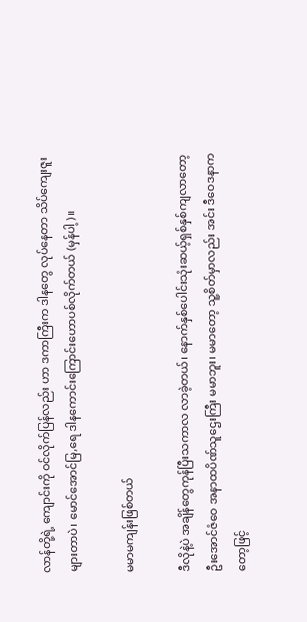လာန်တို့ရဲ့ ကျောင်းကို ဝင်လိုက်ပြန်လည်း ဟာ ဒကာကြီးက ဒါနတွေ လုပ်နေတာ သိပ်ကျေးဇူးများတာပဲ၊ မောင်အောင်မြ,ရေ ဒါနကောင်းကြောင်းဟောပစ်လိုက်တယ် (မှန်ပါ့)။

မမာမကျန်းဖြစ်တယ်

ဒီလိုနဲ့ပဲ အချိန်တွေကုန်ပြီးသကာလ လာခဲ့တယ်၊ နောက်နှစ်ပေါင်းသုံးဆယ့်ရှစ်နှစ်ကျလာတော့ ဦးအောင်ဇံဝေ အနာထပိဏ်သူဌေးကြီး မမာဘူး၊ မမာတော့ သူ့စိတ်မှာလည်း အင်း ဒီဝေဒနာကတော့ဖြင့်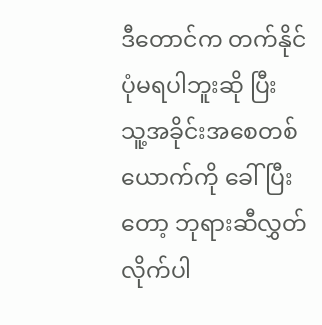ဒီတောင်က တက်နိုင်ပုံမရပါဘူးဆို ပြီး သူ့အခိုင်းအစေတစ်ယောက်ကို ခေါ်ပြီးတော့ ဘုရားဆီလွှတ် လိုက်ပါ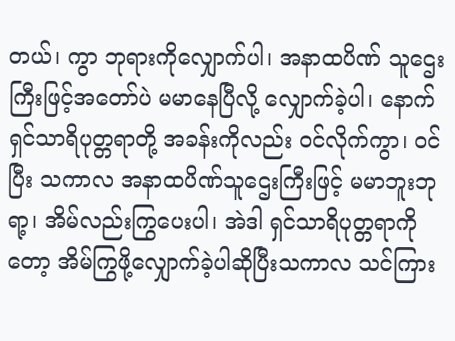တယ်၊ ကွာ ဘုရားကိုလျှောက်ပါ၊ အနာထပိဏ် သူဌေးကြီးဖြင့်အတော်ပဲ မမာနေပြီလို့ လျှောက်ခဲ့ပါ၊ နောက် ရှင်သာရိပုတ္တရာတို့ အခန်းကိုလည်း ဝင်လိုက်ကွာ၊ ဝင်ပြီး သကာလ အနာထပိဏ်သူဌေးကြီးဖြင့် မမာဘူးဘုရာ့၊ အိမ်လည်းကြွပေးပါ၊ အဲဒါ ရှင်သာရိပုတ္တရာကိုတော့ အိမ်ကြွဖို့လျှောက်ခဲ့ပါဆိုပြီးသကာလ သင်ကြား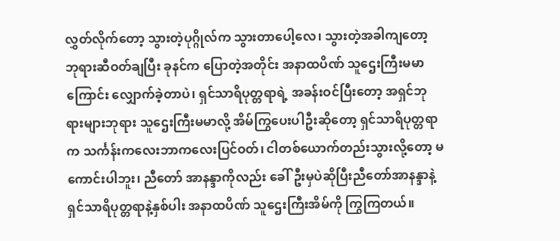လွှတ်လိုက်တော့ သွားတဲ့ပုဂ္ဂိုလ်က သွားတာပေါ့လေ၊ သွားတဲ့အခါကျတော့ ဘုရားဆီဝတ်ချပြီး ခုနင်က ပြောတဲ့အတိုင်း အနာထပိဏ် သူဌေးကြီးမမာကြောင်း လျှောက်ခဲ့တာပဲ၊ ရှင်သာရိပုတ္တရာရဲ့ အခန်းဝင်ပြီးတော့ အရှင်ဘုရားများဘုရား သူဌေးကြီးမမာလို့ အိမ်ကြွပေးပါဦးဆိုတော့ ရှင်သာရိပုတ္တရာက သင်္ကန်းကလေးဘာကလေးပြင်ဝတ်၊ ငါတစ်ယောက်တည်းသွားလို့တော့ မကောင်းပါဘူး၊ ညီတော် အာနန္ဒာကိုလည်း ခေါ်ဦးမှပဲဆိုပြီးညီတော်အာနန္ဒာနဲ့ ရှင်သာရိပုတ္တရာနဲ့နှစ်ပါး အနာထပိဏ် သူဌေးကြီးအိမ်ကို ကြွကြတယ်။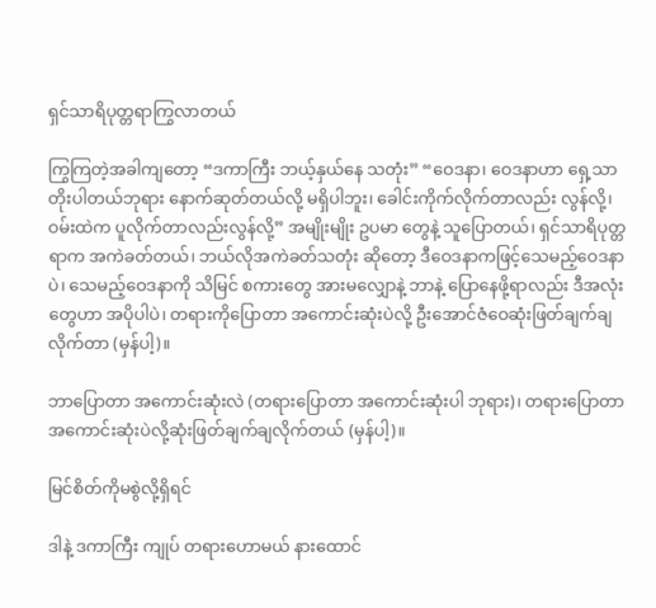ရှင်သာရိပုတ္တရာကြွလာတယ်

ကြွကြတဲ့အခါကျတော့ “ဒကာကြီး ဘယ့်နှယ်နေ သတုံး” “ဝေဒနာ၊ ဝေဒနာဟာ ရှေ့သာ တိုးပါတယ်ဘုရား နောက်ဆုတ်တယ်လို့ မရှိပါဘူး၊ ခေါင်းကိုက်လိုက်တာလည်း လွန်လို့၊ ဝမ်းထဲက ပူလိုက်တာလည်းလွန်လို့” အမျိုးမျိုး ဥပမာ တွေနဲ့ သူပြောတယ်၊ ရှင်သာရိပုတ္တရာက အကဲခတ်တယ်၊ ဘယ်လိုအကဲခတ်သတုံး ဆိုတော့ ဒီဝေဒနာကဖြင့်သေမည့်ဝေဒနာပဲ၊ သေမည့်ဝေဒနာကို သိမြင် စကားတွေ အားမလျှောနဲ့ ဘာနဲ့ ပြောနေဖို့ရာလည်း ဒီအလုံးတွေဟာ အပိုပါပဲ၊ တရားကိုပြောတာ အကောင်းဆုံးပဲလို့ ဦးအောင်ဇံဝေဆုံးဖြတ်ချက်ချလိုက်တာ (မှန်ပါ့)။

ဘာပြောတာ အကောင်းဆုံးလဲ (တရားပြောတာ အကောင်းဆုံးပါ ဘုရား)၊ တရားပြောတာ အကောင်းဆုံးပဲလို့ဆုံးဖြတ်ချက်ချလိုက်တယ် (မှန်ပါ့)။

မြင်စိတ်ကိုမစွဲလို့ရှိရင်

ဒါနဲ့ ဒကာကြီး ကျုပ် တရားဟောမယ် နားထောင်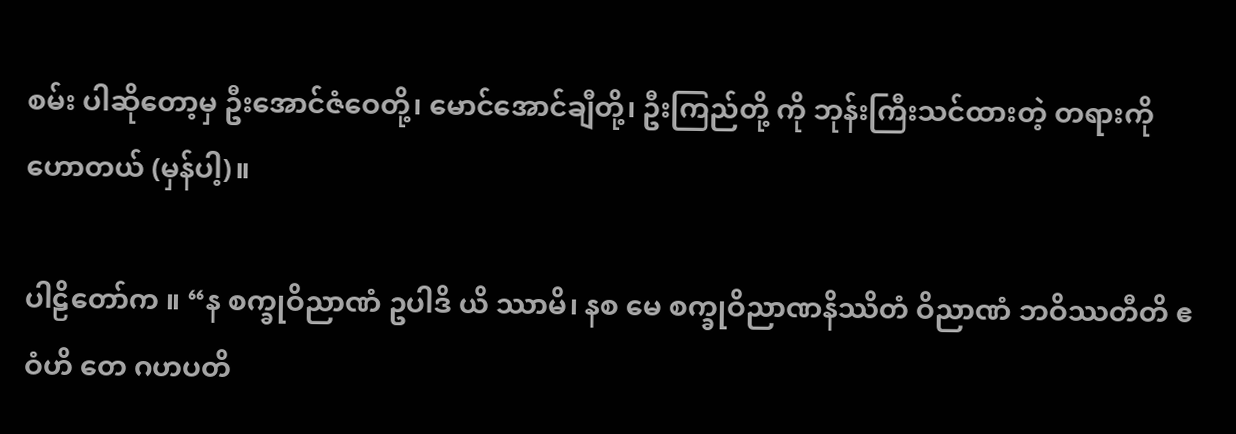စမ်း ပါဆိုတော့မှ ဦးအောင်ဇံဝေတို့၊ မောင်အောင်ချီတို့၊ ဦးကြည်တို့ ကို ဘုန်းကြီးသင်ထားတဲ့ တရားကို ဟောတယ် (မှန်ပါ့)။

ပါဠိတော်က ။ “န စက္ခုဝိညာဏံ ဥပါဒိ ယိ ဿာမိ၊ နစ မေ စက္ခုဝိညာဏနိဿိတံ ဝိညာဏံ ဘဝိဿတီတိ ဧဝံဟိ တေ ဂဟပတိ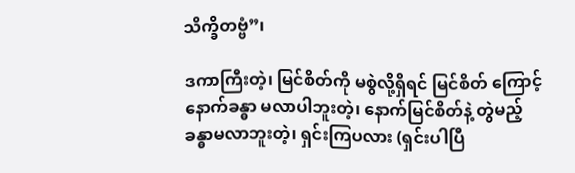သိက္ခိတဗ္ဗံ”၊

ဒကာကြီးတဲ့၊ မြင်စိတ်ကို မစွဲလို့ရှိရင် မြင်စိတ် ကြောင့် နောက်ခန္ဓာ မလာပါဘူးတဲ့၊ နောက်မြင်စိတ်နဲ့ တွဲမည့် ခန္ဓာမလာဘူးတဲ့၊ ရှင်းကြပလား (ရှင်းပါပြီ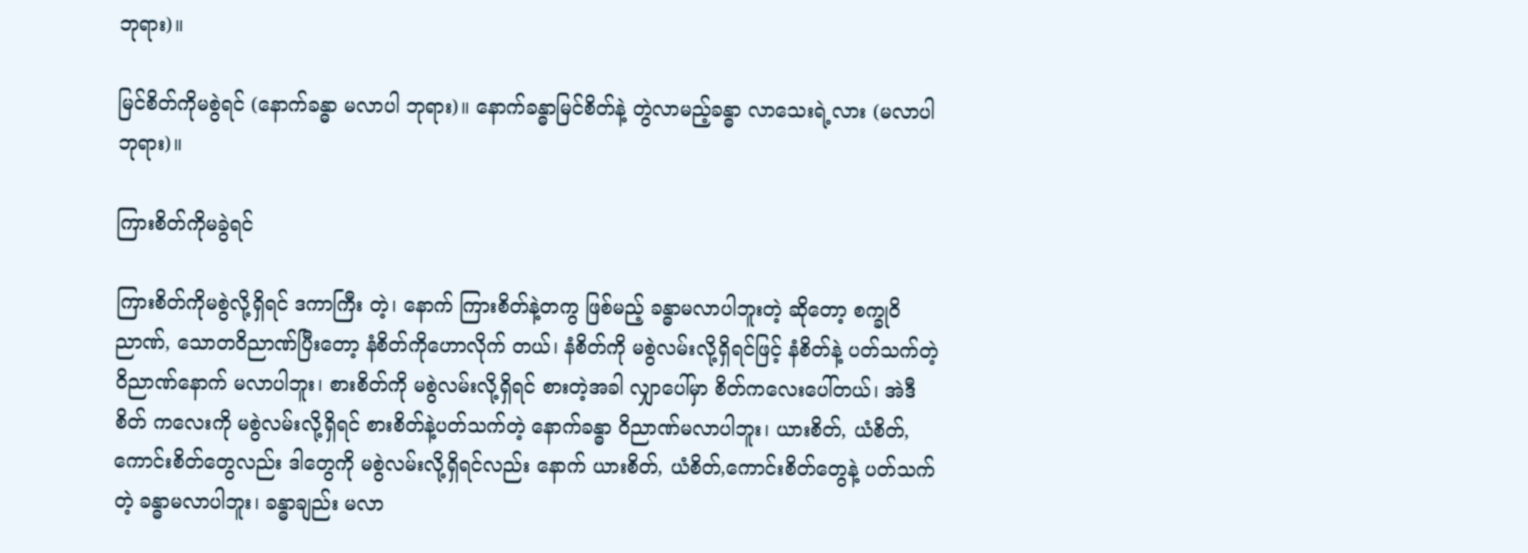ဘုရား)။

မြင်စိတ်ကိုမစွဲရင် (နောက်ခန္ဓာ မလာပါ ဘုရား)။ နောက်ခန္ဓာမြင်စိတ်နဲ့ တွဲလာမည့်ခန္ဓာ လာသေးရဲ့လား (မလာပါ ဘုရား)။

ကြားစိတ်ကိုမခွဲရင်

ကြားစိတ်ကိုမစွဲလို့ရှိရင် ဒကာကြီး တဲ့၊ နောက် ကြားစိတ်နဲ့တကွ ဖြစ်မည့် ခန္ဓာမလာပါဘူးတဲ့ ဆိုတော့ စက္ခုဝိညာဏ်, သောတဝိညာဏ်ပြီးတော့ နံစိတ်ကိုဟောလိုက် တယ်၊ နံစိတ်ကို မစွဲလမ်းလို့ရှိရင်ဖြင့် နံစိတ်နဲ့ ပတ်သက်တဲ့ဝိညာဏ်နောက် မလာပါဘူး၊ စားစိတ်ကို မစွဲလမ်းလို့ရှိရင် စားတဲ့အခါ လျှာပေါ်မှာ စိတ်ကလေးပေါ်တယ်၊ အဲဒီစိတ် ကလေးကို မစွဲလမ်းလို့ရှိရင် စားစိတ်နဲ့ပတ်သက်တဲ့ နောက်ခန္ဓာ ဝိညာဏ်မလာပါဘူး၊ ယားစိတ်, ယံစိတ်, ကောင်းစိတ်တွေလည်း ဒါတွေကို မစွဲလမ်းလို့ရှိရင်လည်း နောက် ယားစိတ်, ယံစိတ်,ကောင်းစိတ်တွေနဲ့ ပတ်သက်တဲ့ ခန္ဓာမလာပါဘူး၊ ခန္ဓာချည်း မလာ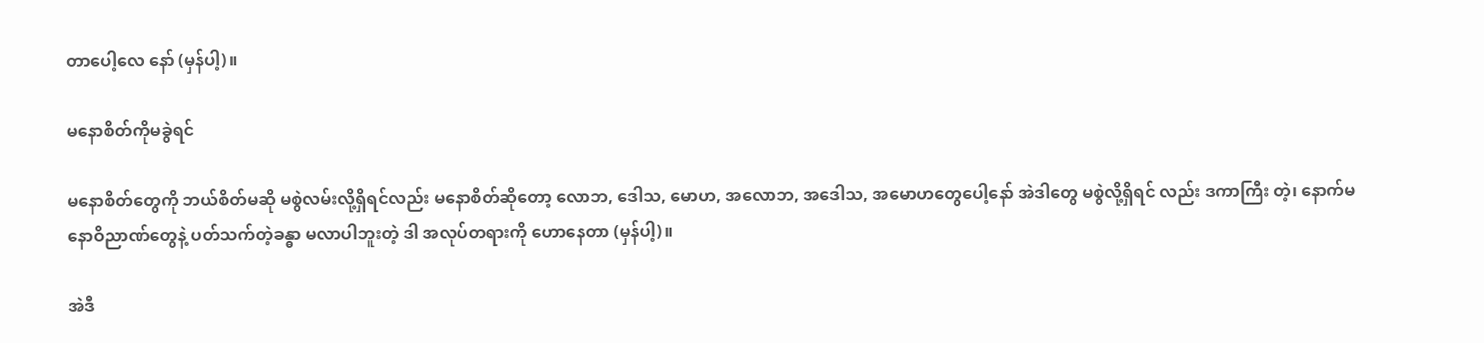တာပေါ့လေ နော် (မှန်ပါ့)။

မနောစိတ်ကိုမခွဲရင်

မနောစိတ်တွေကို ဘယ်စိတ်မဆို မစွဲလမ်းလို့ရှိရင်လည်း မနောစိတ်ဆိုတော့ လောဘ, ဒေါသ, မောဟ, အလောဘ, အဒေါသ, အမောဟတွေပေါ့နော် အဲဒါတွေ မစွဲလို့ရှိရင် လည်း ဒကာကြီး တဲ့၊ နောက်မနောဝိညာဏ်တွေနဲ့ ပတ်သက်တဲ့ခန္ဓာ မလာပါဘူးတဲ့ ဒါ အလုပ်တရားကို ဟောနေတာ (မှန်ပါ့)။

အဲဒီ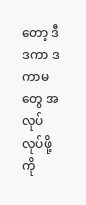တော့ ဒီဒကာ ဒကာမတွေ အလုပ်လုပ်ဖို့ကို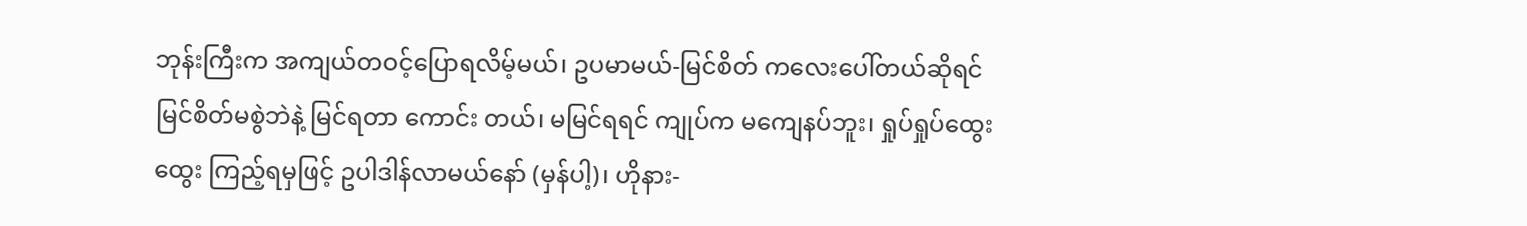ဘုန်းကြီးက အကျယ်တဝင့်ပြောရလိမ့်မယ်၊ ဥပမာမယ်-မြင်စိတ် ကလေးပေါ်တယ်ဆိုရင် မြင်စိတ်မစွဲဘဲနဲ့ မြင်ရတာ ကောင်း တယ်၊ မမြင်ရရင် ကျုပ်က မကျေနပ်ဘူး၊ ရှုပ်ရှုပ်ထွေးထွေး ကြည့်ရမှဖြင့် ဥပါဒါန်လာမယ်နော် (မှန်ပါ့)၊ ဟိုနား-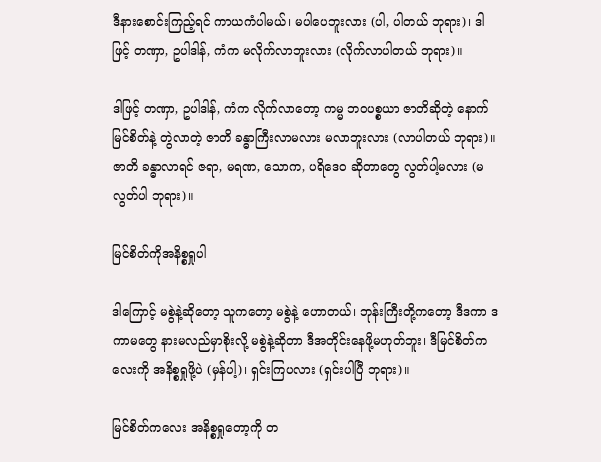ဒီနားစောင်းကြည့်ရင် ကာယကံပါမယ်၊ မပါပေဘူးလား (ပါ, ပါတယ် ဘုရား)၊ ဒါဖြင့် တဏှာ, ဥပါဒါန်, ကံက မလိုက်လာဘူးလား (လိုက်လာပါတယ် ဘုရား)။

ဒါဖြင့် တဏှာ, ဥပါဒါန်, ကံက လိုက်လာတော့ ကမ္မ ဘဝပစ္စယာ ဇာတိဆိုတဲ့ နောက်မြင်စိတ်နဲ့ တွဲလာတဲ့ ဇာတိ ခန္ဓာကြီးလာမလား မလာဘူးလား (လာပါတယ် ဘုရား)။ ဇာတိ ခန္ဓာလာရင် ဇရာ, မရဏ, သောက, ပရိဒေဝ ဆိုတာတွေ လွတ်ပါ့မလား (မလွတ်ပါ ဘုရား)။

မြင်စိတ်ကိုအနိစ္စရှုပါ

ဒါကြောင့် မစွဲနဲ့ဆိုတော့ သူကတော့ မစွဲနဲ့ ဟောတယ်၊ ဘုန်းကြီးတို့ကတော့ ဒီဒကာ ဒကာမတွေ နားမလည်မှာစိုးလို့ မစွဲနဲ့ဆိုတာ ဒီအတိုင်းနေဖို့မဟုတ်ဘူး၊ ဒီမြင်စိတ်ကလေးကို အနိစ္စရှုဖို့ပဲ (မှန်ပါ့)၊ ရှင်းကြပလား (ရှင်းပါပြီ ဘုရား)။

မြင်စိတ်ကလေး အနိစ္စရှုတော့ကို တ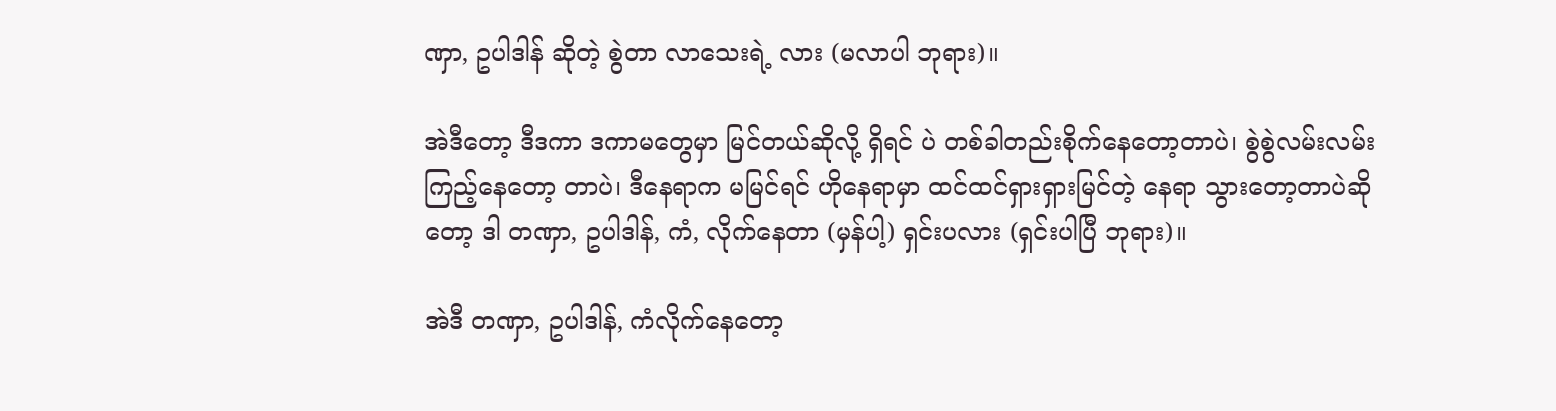ဏှာ, ဥပါဒါန် ဆိုတဲ့ စွဲတာ လာသေးရဲ့ လား (မလာပါ ဘုရား)။

အဲဒီတော့ ဒီဒကာ ဒကာမတွေမှာ မြင်တယ်ဆိုလို့ ရှိရင် ပဲ တစ်ခါတည်းစိုက်နေတော့တာပဲ၊ စွဲစွဲလမ်းလမ်းကြည့်နေတော့ တာပဲ၊ ဒီနေရာက မမြင်ရင် ဟိုနေရာမှာ ထင်ထင်ရှားရှားမြင်တဲ့ နေရာ သွားတော့တာပဲဆိုတော့ ဒါ တဏှာ, ဥပါဒါန်, ကံ, လိုက်နေတာ (မှန်ပါ့) ရှင်းပလား (ရှင်းပါပြီ ဘုရား)။

အဲဒီ တဏှာ, ဥပါဒါန်, ကံလိုက်နေတော့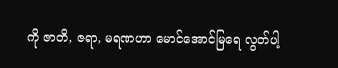ကို ဇာတိ, ဇရာ, မရဏဟာ မောင်အောင်မြရေ လွတ်ပါ့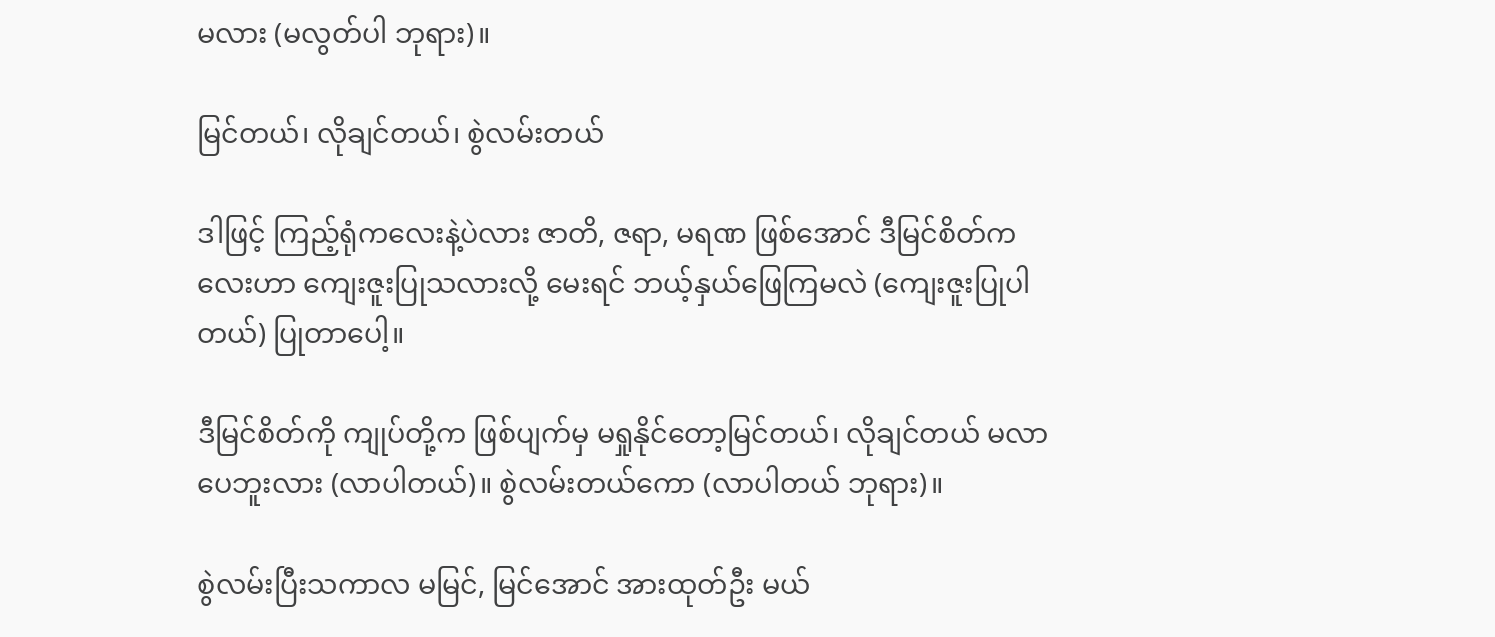မလား (မလွတ်ပါ ဘုရား)။

မြင်တယ်၊ လိုချင်တယ်၊ စွဲလမ်းတယ်

ဒါဖြင့် ကြည့်ရုံကလေးနဲ့ပဲလား ဇာတိ, ဇရာ, မရဏ ဖြစ်အောင် ဒီမြင်စိတ်ကလေးဟာ ကျေးဇူးပြုသလားလို့ မေးရင် ဘယ့်နှယ်ဖြေကြမလဲ (ကျေးဇူးပြုပါတယ်) ပြုတာပေါ့။

ဒီမြင်စိတ်ကို ကျုပ်တို့က ဖြစ်ပျက်မှ မရှုနိုင်တော့မြင်တယ်၊ လိုချင်တယ် မလာပေဘူးလား (လာပါတယ်)။ စွဲလမ်းတယ်ကော (လာပါတယ် ဘုရား)။

စွဲလမ်းပြီးသကာလ မမြင်, မြင်အောင် အားထုတ်ဦး မယ်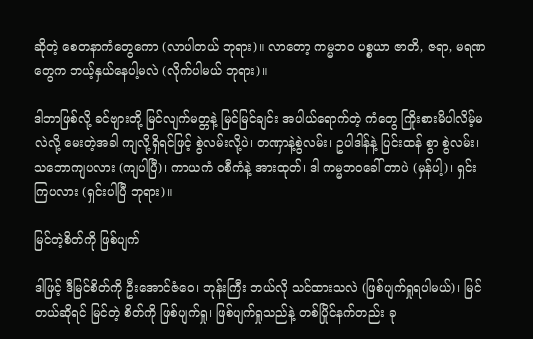ဆိုတဲ့ စေတနာကံတွေကော (လာပါတယ် ဘုရား)။ လာတော့ ကမ္မဘဝ ပစ္စယာ ဇာတိ, ဇရာ, မရဏတွေက ဘယ့်နှယ်နေပါ့မလဲ (လိုက်ပါမယ် ဘုရား)။

ဒါဘာဖြစ်လို့ ခင်ဗျားတို့ မြင်လျက်မတ္တနဲ့ မြင်မြင်ချင်း အပါယ်ရောက်တဲ့ ကံတွေ ကြိုးစားမိပါလိမ့်မလဲလို့ မေးတဲ့အခါ ကျလို့ရှိရင်ဖြင့် စွဲလမ်းလို့ပဲ၊ တဏှာနဲ့စွဲလမ်း၊ ဥပါဒါန်နဲ့ ပြင်းထန် စွာ စွဲလမ်း၊ သဘောကျပလား (ကျပါပြီ)၊ ကာယကံ ဝစီကံနဲ့ အားထုတ်၊ ဒါ ကမ္မဘဝခေါ် တာပဲ (မှန်ပါ့)၊ ရှင်းကြပလား (ရှင်းပါပြီ ဘုရား)။

မြင်တဲ့စိတ်ကို ဖြစ်ပျက်

ဒါဖြင့် ဒီမြင်စိတ်ကို ဦးအောင်ဇံဝေ၊ ဘုန်းကြီး ဘယ်လို သင်ထားသလဲ (ဖြစ်ပျက်ရှုရပါမယ်)၊ မြင်တယ်ဆိုရင် မြင်တဲ့ စိတ်ကို ဖြစ်ပျက်ရှု၊ ဖြစ်ပျက်ရှုသည်နဲ့ တစ်ပြိုင်နက်တည်း ခု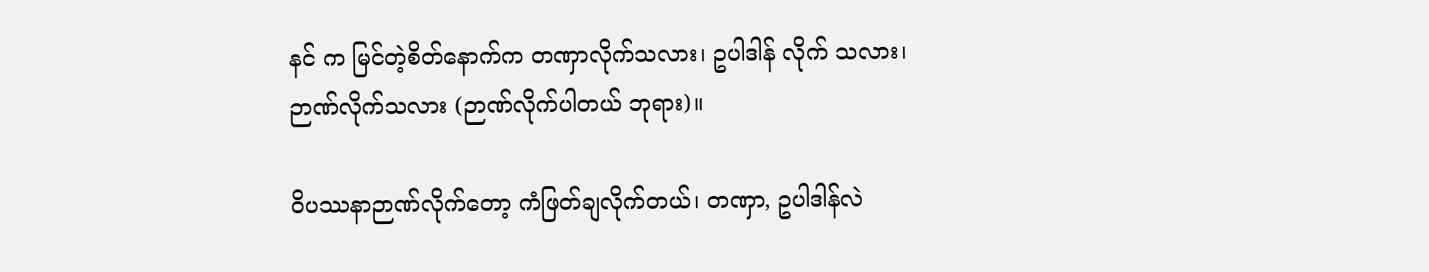နင် က မြင်တဲ့စိတ်နောက်က တဏှာလိုက်သလား၊ ဥပါဒါန် လိုက် သလား၊ ဉာဏ်လိုက်သလား (ဉာဏ်လိုက်ပါတယ် ဘုရား)။

ဝိပဿနာဉာဏ်လိုက်တော့ ကံဖြတ်ချလိုက်တယ်၊ တဏှာ, ဥပါဒါန်လဲ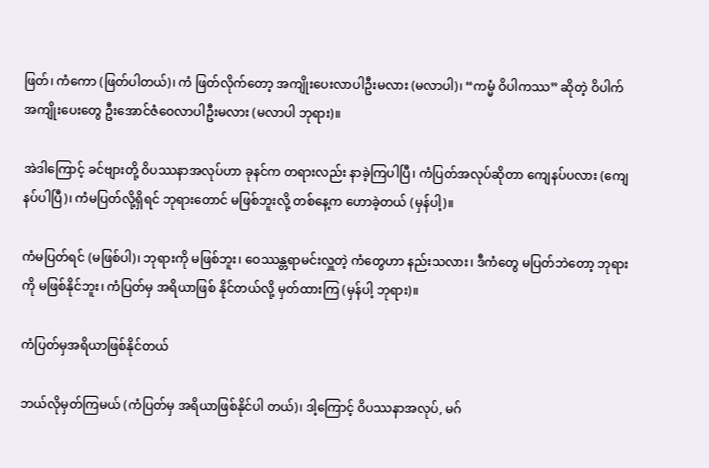ဖြတ်၊ ကံကော (ဖြတ်ပါတယ်)၊ ကံ ဖြတ်လိုက်တော့ အကျိုးပေးလာပါဦးမလား (မလာပါ)၊ “ကမ္မံ ဝိပါကဿ” ဆိုတဲ့ ဝိပါက်အကျိုးပေးတွေ ဦးအောင်ဇံဝေလာပါဦးမလား (မလာပါ ဘုရား)။

အဲဒါကြောင့် ခင်ဗျားတို့ ဝိပဿနာအလုပ်ဟာ ခုနင်က တရားလည်း နာခဲ့ကြပါပြီ၊ ကံပြတ်အလုပ်ဆိုတာ ကျေနပ်ပလား (ကျေနပ်ပါပြီ)၊ ကံမပြတ်လို့ရှိရင် ဘုရားတောင် မဖြစ်ဘူးလို့ တစ်နေ့က ဟောခဲ့တယ် (မှန်ပါ့)။

ကံမပြတ်ရင် (မဖြစ်ပါ)၊ ဘုရားကို မဖြစ်ဘူး၊ ဝေဿန္တရာမင်းလှူတဲ့ ကံတွေဟာ နည်းသလား၊ ဒီကံတွေ မပြတ်ဘဲတော့ ဘုရားကို မဖြစ်နိုင်ဘူး၊ ကံပြတ်မှ အရိယာဖြစ် နိုင်တယ်လို့ မှတ်ထားကြ (မှန်ပါ့ ဘုရား)။

ကံပြတ်မှအရိယာဖြစ်နိုင်တယ်

ဘယ်လိုမှတ်ကြမယ် (ကံပြတ်မှ အရိယာဖြစ်နိုင်ပါ တယ်)၊ ဒါ့ကြောင့် ဝိပဿနာအလုပ်, မဂ်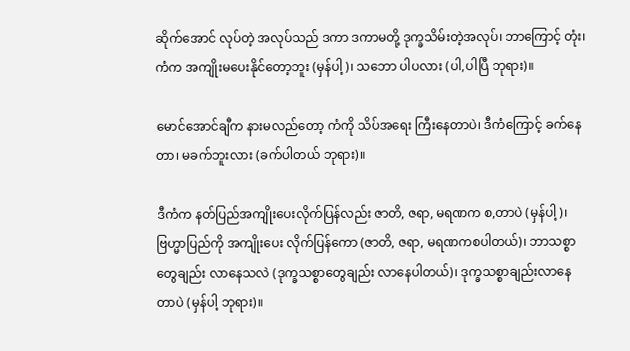ဆိုက်အောင် လုပ်တဲ့ အလုပ်သည် ဒကာ ဒကာမတို့ ဒုက္ခသိမ်းတဲ့အလုပ်၊ ဘာကြောင့် တုံး၊ ကံက အကျိုးမပေးနိုင်တော့ဘူး (မှန်ပါ့)၊ သဘော ပါပလား (ပါ,ပါပြီ ဘုရား)။

မောင်အောင်ချီက နားမလည်တော့ ကံကို သိပ်အရေး ကြီးနေတာပဲ၊ ဒီကံကြောင့် ခက်နေတာ၊ မခက်ဘူးလား (ခက်ပါတယ် ဘုရား)။

ဒီကံက နတ်ပြည်အကျိုးပေးလိုက်ပြန်လည်း ဇာတိ, ဇရာ, မရဏက စ,တာပဲ (မှန်ပါ့)၊ ဗြဟ္မာပြည်ကို အကျိုးပေး လိုက်ပြန်ကော (ဇာတိ, ဇရာ, မရဏကစပါတယ်)၊ ဘာသစ္စာတွေချည်း လာနေသလဲ (ဒုက္ခသစ္စာတွေချည်း လာနေပါတယ်)၊ ဒုက္ခသစ္စာချည်းလာနေတာပဲ (မှန်ပါ့ ဘုရား)။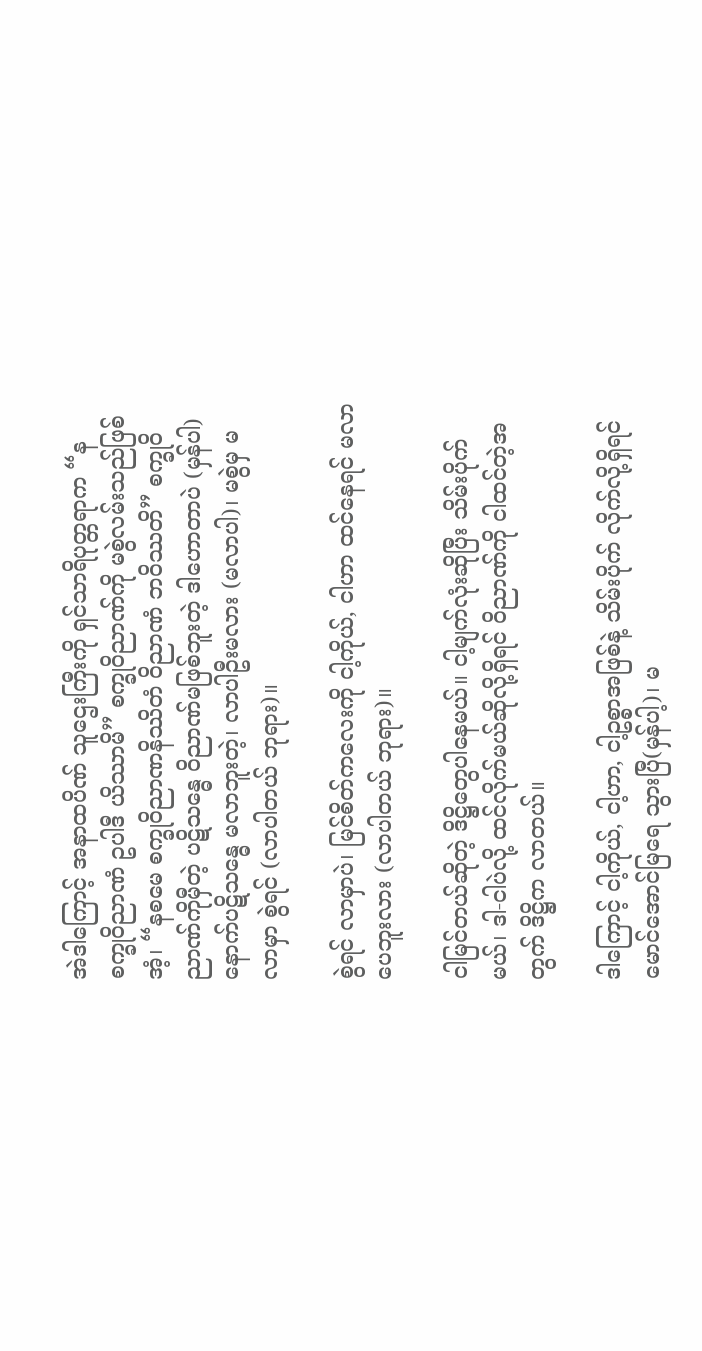အဲဒါကြောင့် အနာထပိဏ် သူဌေးကြီးကို ရှင်သာရိပုတ္တရာက “နစက္ခုဝိညာဏံ ဥပါဒီ ယိဿာမိ” စက္ခုဝိညာဏ်ကို မစွဲလမ်းသည်ဖြစ်အံ့၊ “နစမေ စက္ခုဝိညာဏနိဿိတံ ဝိညာဏံ ဘဝိဿတိ” စက္ခုဝိညာဏ်ကိုမှီတဲ့ ပဋိသန္ဓေ ဝိညာဏ်မဖြစ်ဘူးတဲ့ ဒါဟောတာပဲ (မှန်ပါ) နောက်ပဋိသန္ဓေ မလာဘူးတဲ့၊ လာပါဦးမလား (မလာပါ)၊ မစွဲမှ မလာမှာ စွဲရင် (လာပါတယ် ဘုရား)။

စွဲရင် လာမှာပဲ၊ မြင်စိတ်ကလေးကို ငါ့ကိုယ်, ငါဟာ ထင်နေရင် မလာပေဘူးလား (လာပါတယ် ဘုရား)။

ငါမြင်တယ်ဆိုတဲ့ ဒိဋ္ဌိတွေပါနေမယ်။ ငါ့မျက်လုံးဆိုပြီး သိမ်းပိုက်မယ်၊ ဒါ-ငါပဲလို့ ထင်လိုက်မယ်ဆိုလို့ရှိရင် ဝိညာဏ်ကို ငါထင်တဲ့အတွက် ဒိဋ္ဌိက လာတယ်။

ဒါကြောင့် ငါ့ကိုယ်, ငါ့ဟာ, ငါ့ဥစ္စာအဖြစ်နဲ့ သိမ်းပိုက် လိုက်လို့ရှိရင် မောင်အောင်မြရေ သွားပြီ(မှန်ပါ့)၊ မ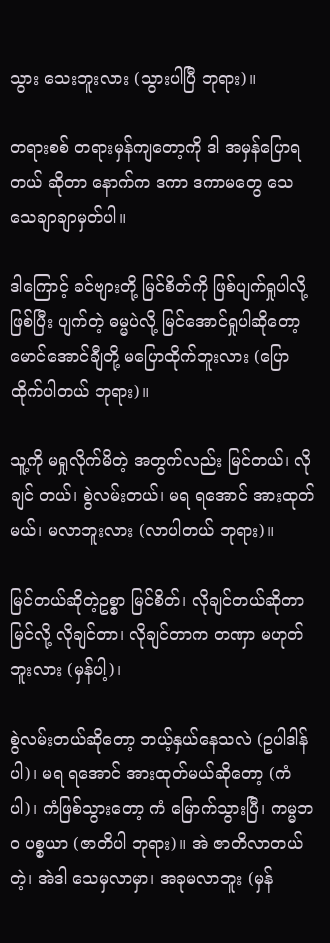သွား သေးဘူးလား (သွားပါပြီ ဘုရား)။

တရားစစ် တရားမှန်ကျတော့ကို ဒါ အမှန်ပြောရတယ် ဆိုတာ နောက်က ဒကာ ဒကာမတွေ သေသေချာချာမှတ်ပါ။

ဒါကြောင့် ခင်ဗျားတို့ မြင်စိတ်ကို ဖြစ်ပျက်ရှုပါလို့ ဖြစ်ပြီး ပျက်တဲ့ ဓမ္မပဲလို့ မြင်အောင်ရှုပါဆိုတော့ မောင်အောင်ချီတို့ မပြောထိုက်ဘူးလား (ပြောထိုက်ပါတယ် ဘုရား)။

သူ့ကို မရှုလိုက်မိတဲ့ အတွက်လည်း မြင်တယ်၊ လိုချင် တယ်၊ စွဲလမ်းတယ်၊ မရ ရအောင် အားထုတ်မယ်၊ မလာဘူးလား (လာပါတယ် ဘုရား)။

မြင်တယ်ဆိုတဲ့ဥစ္စာ မြင်စိတ်၊ လိုချင်တယ်ဆိုတာ မြင်လို့ လိုချင်တာ၊ လိုချင်တာက တဏှာ မဟုတ်ဘူးလား (မှန်ပါ့)၊

စွဲလမ်းတယ်ဆိုတော့ ဘယ့်နှယ်နေသလဲ (ဥပါဒါန်ပါ)၊ မရ ရအောင် အားထုတ်မယ်ဆိုတော့ (ကံပါ)၊ ကံဖြစ်သွားတော့ ကံ မြောက်သွားပြီ၊ ကမ္မဘဝ ပစ္စယာ (ဇာတိပါ ဘုရား)။ အဲ ဇာတိလာတယ်တဲ့၊ အဲဒါ သေမှလာမှာ၊ အခုမလာဘူး (မှန်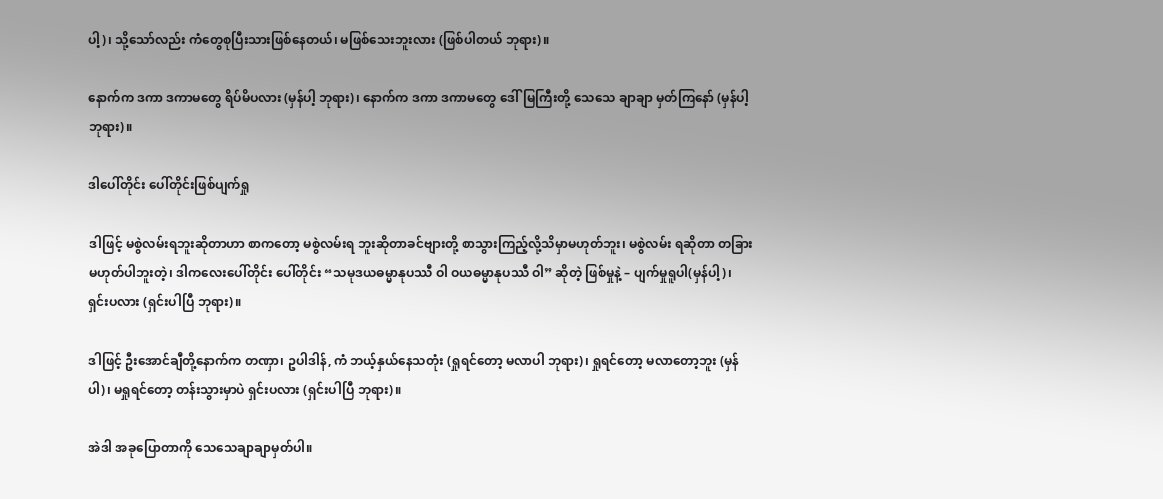ပါ့)၊ သို့သော်လည်း ကံတွေစုပြီးသားဖြစ်နေတယ်၊ မဖြစ်သေးဘူးလား (ဖြစ်ပါတယ် ဘုရား)။

နောက်က ဒကာ ဒကာမတွေ ရိပ်မိပလား (မှန်ပါ့ ဘုရား)၊ နောက်က ဒကာ ဒကာမတွေ ဒေါ်မြကြီးတို့ သေသေ ချာချာ မှတ်ကြနော် (မှန်ပါ့ ဘုရား)။

ဒါပေါ်တိုင်း ပေါ်တိုင်းဖြစ်ပျက်ရှု

ဒါဖြင့် မစွဲလမ်းရဘူးဆိုတာဟာ စာကတော့ မစွဲလမ်းရ ဘူးဆိုတာခင်ဗျားတို့ စာသွားကြည့်လို့သိမှာမဟုတ်ဘူး၊ မစွဲလမ်း ရဆိုတာ တခြားမဟုတ်ပါဘူးတဲ့၊ ဒါကလေးပေါ်တိုင်း ပေါ်တိုင်း “သမုဒယဓမ္မာနုပဿီ ဝါ ဝယဓမ္မာနုပဿီ ဝါ” ဆိုတဲ့ ဖြစ်မှုနဲ့ – ပျက်မှုရူပါ(မှန်ပါ့)၊ ရှင်းပလား (ရှင်းပါပြီ ဘုရား)။

ဒါဖြင့် ဦးအောင်ချီတို့နောက်က တဏှာ၊ ဥပါဒါန်, ကံ ဘယ့်နှယ်နေသတုံး (ရှုရင်တော့ မလာပါ ဘုရား)၊ ရှုရင်တော့ မလာတော့ဘူး (မှန်ပါ)၊ မရှုရင်တော့ တန်းသွားမှာပဲ ရှင်းပလား (ရှင်းပါပြီ ဘုရား)။

အဲဒါ အခုပြောတာကို သေသေချာချာမှတ်ပါ။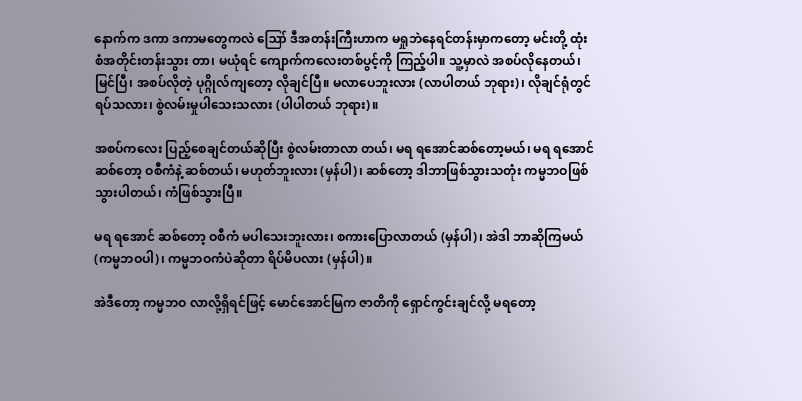နောက်က ဒကာ ဒကာမတွေကလဲ ဪ ဒီအတန်းကြီးဟာက မရှုဘဲနေရင်တန်းမှာကတော့ မင်းတို့ ထုံးစံအတိုင်းတန်းသွား တာ၊ မယုံရင် ကျောက်ကလေးတစ်ပွင့်ကို ကြည့်ပါ။ သူ့မှာလဲ အစပ်လိုနေတယ်၊ မြင်ပြီ၊ အစပ်လိုတဲ့ ပုဂ္ဂိုလ်ကျတော့ လိုချင်ပြီ။ မလာပေဘူးလား (လာပါတယ် ဘုရား)၊ လိုချင်ရုံတွင် ရပ်သလား၊ စွဲလမ်းမှုပါသေးသလား (ပါပါတယ် ဘုရား)။

အစပ်ကလေး ပြည့်စေချင်တယ်ဆိုပြီး စွဲလမ်းတာလာ တယ်၊ မရ ရအောင်ဆစ်တော့မယ်၊ မရ ရအောင်ဆစ်တော့ ဝစီကံနဲ့ ဆစ်တယ်၊ မဟုတ်ဘူးလား (မှန်ပါ)၊ ဆစ်တော့ ဒါဘာဖြစ်သွားသတုံး ကမ္မဘဝဖြစ်သွားပါတယ်၊ ကံဖြစ်သွားပြီ။

မရ ရအောင် ဆစ်တော့ ဝစီကံ မပါသေးဘူးလား၊ စကားပြောလာတယ် (မှန်ပါ)၊ အဲဒါ ဘာဆိုကြမယ် (ကမ္မဘဝပါ)၊ ကမ္မဘဝကံပဲဆိုတာ ရိပ်မိပလား (မှန်ပါ)။

အဲဒီတော့ ကမ္မဘဝ လာလို့ရှိရင်ဖြင့် မောင်အောင်မြက ဇာတိကို ရှောင်ကွင်းချင်လို့ မရတော့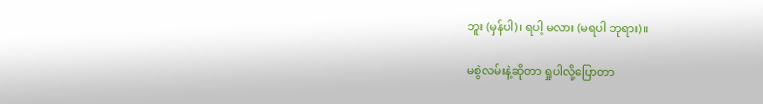ဘူး (မှန်ပါ)၊ ရပါ့ မလား (မရပါ ဘုရား)။

မစွဲလမ်းနဲ့ဆိုတာ ရှုပါလို့ပြောတာ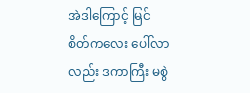အဲဒါကြောင့် မြင်စိတ်ကလေး ပေါ်လာလည်း ဒကာကြီး မစွဲ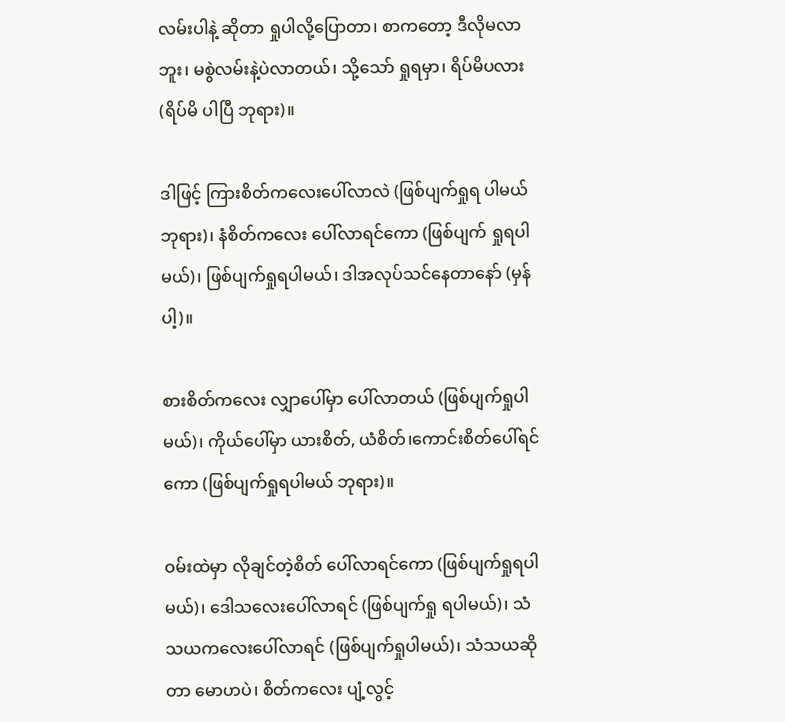လမ်းပါနဲ့ ဆိုတာ ရှုပါလို့ပြောတာ၊ စာကတော့ ဒီလိုမလာဘူး၊ မစွဲလမ်းနဲ့ပဲလာတယ်၊ သို့သော် ရှုရမှာ၊ ရိပ်မိပလား (ရိပ်မိ ပါပြီ ဘုရား)။

ဒါဖြင့် ကြားစိတ်ကလေးပေါ်လာလဲ (ဖြစ်ပျက်ရှုရ ပါမယ် ဘုရား)၊ နံစိတ်ကလေး ပေါ်လာရင်ကော (ဖြစ်ပျက် ရှုရပါမယ်)၊ ဖြစ်ပျက်ရှုရပါမယ်၊ ဒါအလုပ်သင်နေတာနော် (မှန်ပါ့)။

စားစိတ်ကလေး လျှာပေါ်မှာ ပေါ်လာတယ် (ဖြစ်ပျက်ရှုပါမယ်)၊ ကိုယ်ပေါ်မှာ ယားစိတ်, ယံစိတ်၊ကောင်းစိတ်ပေါ်ရင်ကော (ဖြစ်ပျက်ရှုရပါမယ် ဘုရား)။

ဝမ်းထဲမှာ လိုချင်တဲ့စိတ် ပေါ်လာရင်ကော (ဖြစ်ပျက်ရှုရပါမယ်)၊ ဒေါသလေးပေါ်လာရင် (ဖြစ်ပျက်ရှု ရပါမယ်)၊ သံသယကလေးပေါ်လာရင် (ဖြစ်ပျက်ရှုပါမယ်)၊ သံသယဆိုတာ မောဟပဲ၊ စိတ်ကလေး ပျံ့လွင့်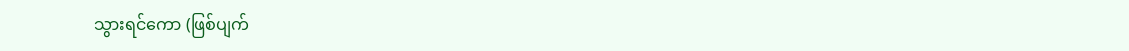သွားရင်ကော (ဖြစ်ပျက်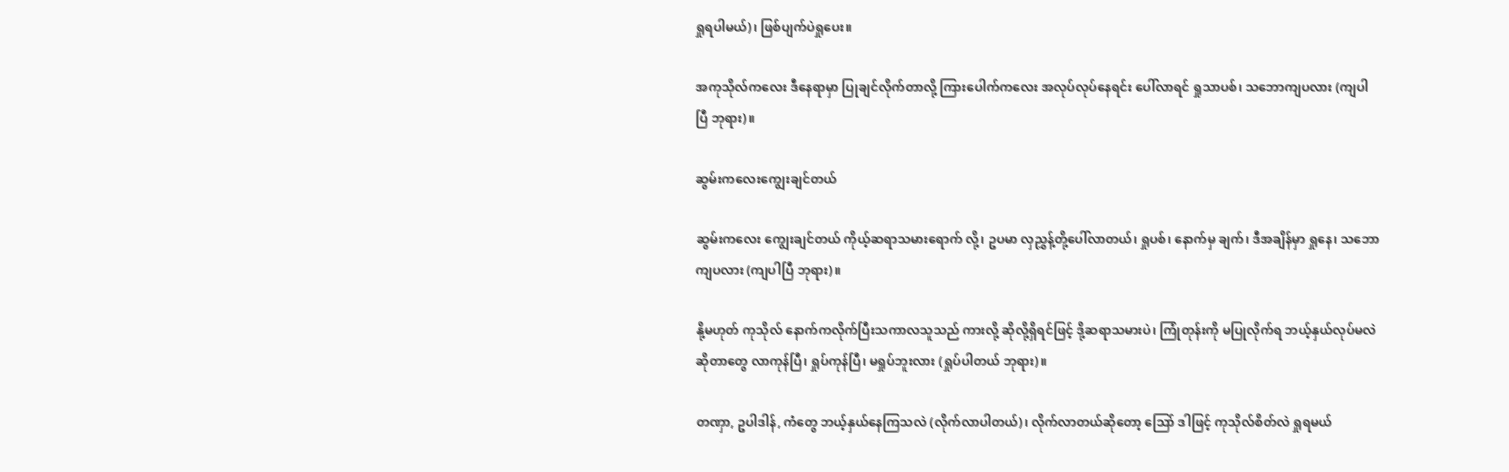ရှုရပါမယ်)၊ ဖြစ်ပျက်ပဲရှုပေး။

အကုသိုလ်ကလေး ဒီနေရာမှာ ပြုချင်လိုက်တာလို့ ကြားပေါက်ကလေး အလုပ်လုပ်နေရင်း ပေါ်လာရင် ရှုသာပစ်၊ သဘောကျပလား (ကျပါပြီ ဘုရား)။

ဆွမ်းကလေးကျွေးချင်တယ်

ဆွမ်းကလေး ကျွေးချင်တယ် ကိုယ့်ဆရာသမားရောက် လို့၊ ဥပမာ လှညွှန့်တို့ပေါ်လာတယ်၊ ရှုပစ်၊ နောက်မှ ချက်၊ ဒီအချိန်မှာ ရှုနေ၊ သဘောကျပလား (ကျပါပြီ ဘုရား)။

နို့မဟုတ် ကုသိုလ် နောက်ကလိုက်ပြီးသကာလသူသည် ကားလို့ ဆိုလို့ရှိရင်ဖြင့် ဒို့ဆရာသမားပဲ၊ ကြုံတုန်းကို မပြုလိုက်ရ ဘယ့်နှယ်လုပ်မလဲဆိုတာတွေ လာကုန်ပြီ၊ ရှုပ်ကုန်ပြီ၊ မရှုပ်ဘူးလား (ရှုပ်ပါတယ် ဘုရား)။

တဏှာ, ဥပါဒါန်, ကံတွေ ဘယ့်နှယ်နေကြသလဲ (လိုက်လာပါတယ်)၊ လိုက်လာတယ်ဆိုတော့ သြော် ဒါဖြင့် ကုသိုလ်စိတ်လဲ ရှုရမယ်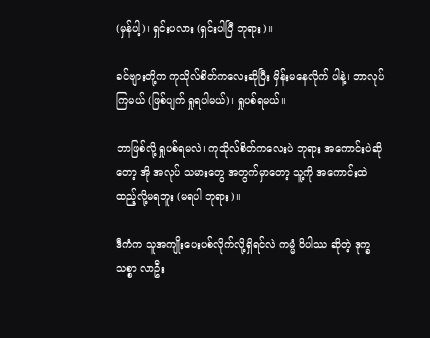(မှန်ပါ့)၊ ရှင်းပလား (ရှင်းပါပြီ ဘုရား)။

ခင်ဗျားတို့က ကုသိုလ်စိတ်ကလေးဆိုပြီး မှိန်းမနေလိုက် ပါနဲ့၊ ဘာလုပ်ကြမယ် (ဖြစ်ပျက် ရှုရပါမယ်)၊ ရှုပစ်ရမယ်။

ဘာဖြစ်လို့ ရှုပစ်ရမလဲ၊ ကုသိုလ်စိတ်ကလေးပဲ ဘုရား အကောင်းပဲဆိုတော့ အို အလုပ် သမားတွေ အတွက်မှာတော့ သူ့ကို အကောင်းထဲ ထည့်လို့မရဘူး (မရပါ ဘုရား)။

ဒီကံက သူအကျိုးပေးပစ်လိုက်လို့ရှိရင်လဲ ကမ္မံ ဝိပါဿ ဆိုတဲ့ ဒုက္ခသစ္စာ လာဦး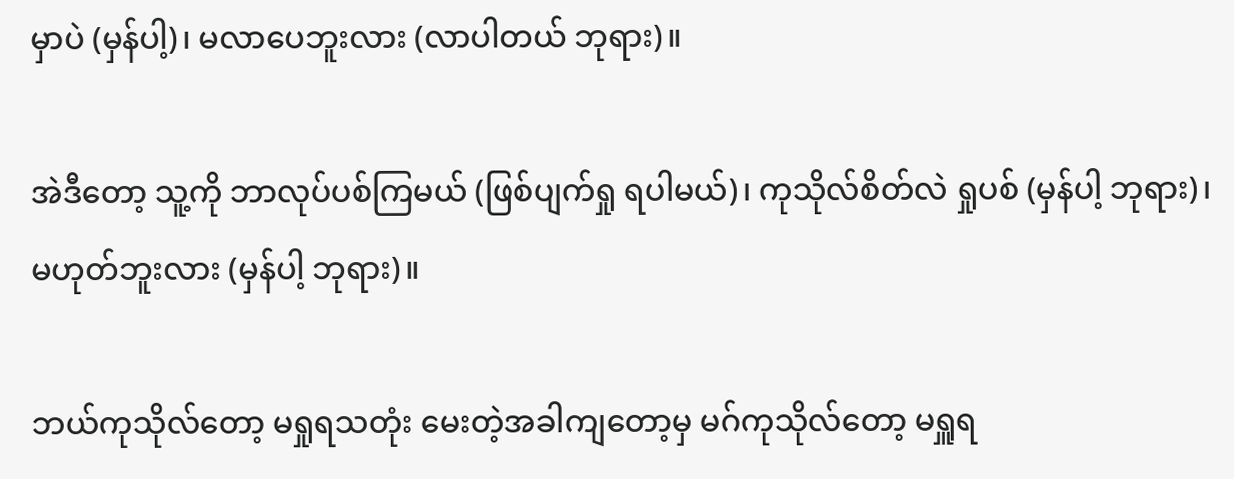မှာပဲ (မှန်ပါ့)၊ မလာပေဘူးလား (လာပါတယ် ဘုရား)။

အဲဒီတော့ သူ့ကို ဘာလုပ်ပစ်ကြမယ် (ဖြစ်ပျက်ရှု ရပါမယ်)၊ ကုသိုလ်စိတ်လဲ ရှုပစ် (မှန်ပါ့ ဘုရား)၊ မဟုတ်ဘူးလား (မှန်ပါ့ ဘုရား)။

ဘယ်ကုသိုလ်တော့ မရှုရသတုံး မေးတဲ့အခါကျတော့မှ မဂ်ကုသိုလ်တော့ မရှူရ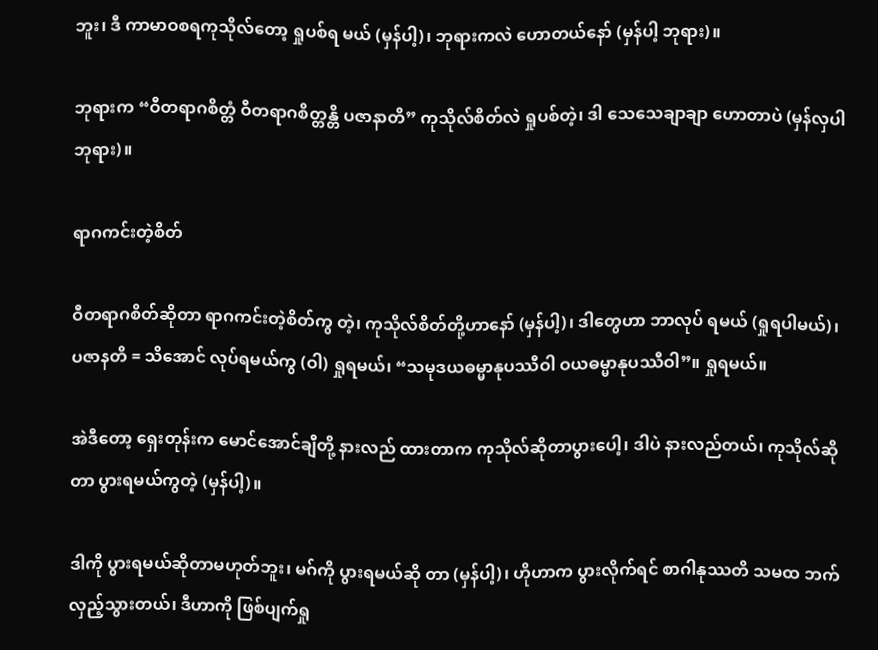ဘူး၊ ဒီ ကာမာဝစရကုသိုလ်တော့ ရှုပစ်ရ မယ် (မှန်ပါ့)၊ ဘုရားကလဲ ဟောတယ်နော် (မှန်ပါ့ ဘုရား)။

ဘုရားက “ဝီတရာဂစိတ္တံ ဝီတရာဂစိတ္တန္တိ ပဇာနာတိ” ကုသိုလ်စိတ်လဲ ရှုပစ်တဲ့၊ ဒါ သေသေချာချာ ဟောတာပဲ (မှန်လှပါ ဘုရား)။

ရာဂကင်းတဲ့စိတ်

ဝီတရာဂစိတ်ဆိုတာ ရာဂကင်းတဲ့စိတ်ကွ တဲ့၊ ကုသိုလ်စိတ်တို့ဟာနော် (မှန်ပါ့)၊ ဒါတွေဟာ ဘာလုပ် ရမယ် (ရှုရပါမယ်)၊ ပဇာနတိ = သိအောင် လုပ်ရမယ်ကွ (ဝါ) ရှုရမယ်၊ “သမုဒယဓမ္မာနုပဿီဝါ ဝယဓမ္မာနုပဿီဝါ”။ ရှုရမယ်။

အဲဒီတော့ ရှေးတုန်းက မောင်အောင်ချီတို့ နားလည် ထားတာက ကုသိုလ်ဆိုတာပွားပေါ့၊ ဒါပဲ နားလည်တယ်၊ ကုသိုလ်ဆိုတာ ပွားရမယ်ကွတဲ့ (မှန်ပါ့)။

ဒါကို ပွားရမယ်ဆိုတာမဟုတ်ဘူး၊ မဂ်ကို ပွားရမယ်ဆို တာ (မှန်ပါ့)၊ ဟိုဟာက ပွားလိုက်ရင် စာဂါနုဿတိ သမထ ဘက်လှည့်သွားတယ်၊ ဒီဟာကို ဖြစ်ပျက်ရှု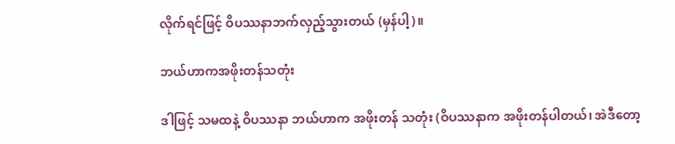လိုက်ရင်ဖြင့် ဝိပဿနာဘက်လှည့်သွားတယ် (မှန်ပါ့)။

ဘယ်ဟာကအဖိုးတန်သတုံး

ဒါဖြင့် သမထနဲ့ ဝိပဿနာ ဘယ်ဟာက အဖိုးတန် သတုံး (ဝိပဿနာက အဖိုးတန်ပါတယ်၊ အဲဒီတော့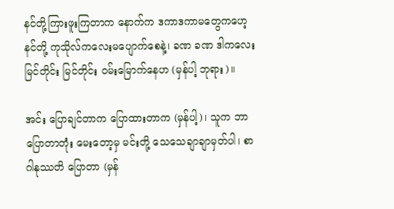နင်တို့ကြားဖူးကြတာက နောက်က ဒကာဒကာမတွေကဟေ့ နင်တို့ ကုသိုလ်ကလေးမပျောက်စေနဲ့၊ ခဏ ခဏ ဒါကလေး မြင်တိုင်း မြင်တိုင်း ဝမ်းမြောက်နေဟ (မှန်ပါ့ ဘုရား)။

အင်း ပြောချင်တာက ပြောထားတာက (မှန်ပါ့)၊ သူက ဘာပြောတာတုံး မေးတော့မှ မင်းတို့ သေသေချာချာမှတ်ပါ၊ စာဂါနုဿတိ ပြောတာ (မှန်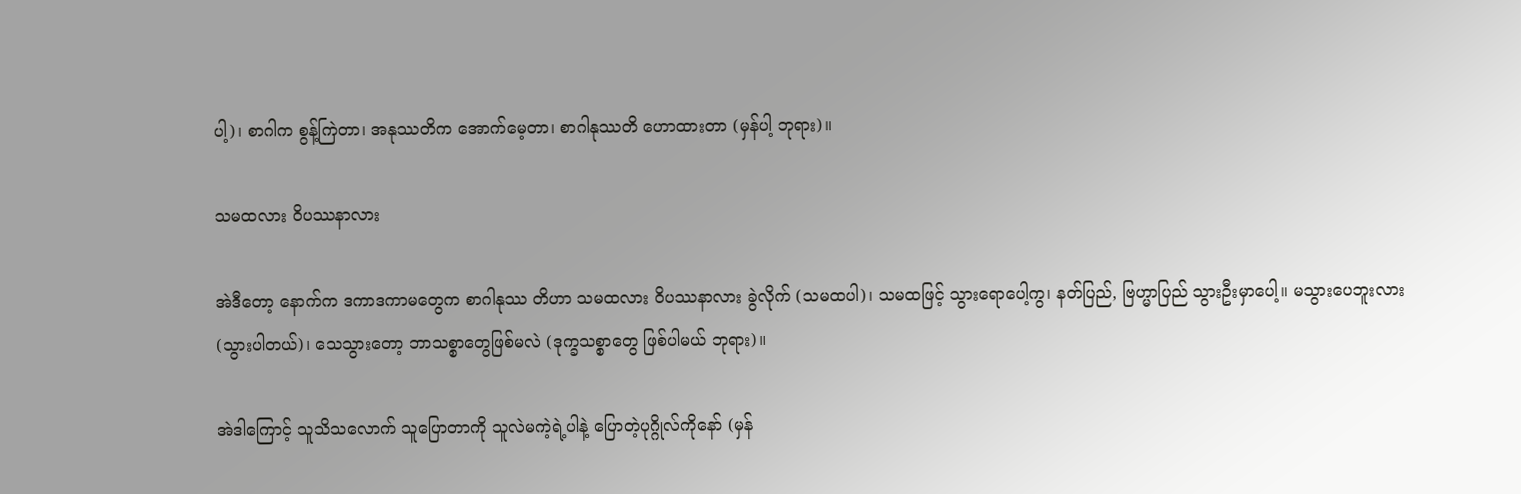ပါ့)၊ စာဂါက စွန့်ကြဲတာ၊ အနုဿတိက အောက်မေ့တာ၊ စာဂါနုဿတိ ဟောထားတာ (မှန်ပါ့ ဘုရား)။

သမထလား ဝိပဿနာလား

အဲဒီတော့ နောက်က ဒကာဒကာမတွေက စာဂါနုဿ တိဟာ သမထလား ဝိပဿနာလား ခွဲလိုက် (သမထပါ)၊ သမထဖြင့် သွားရောပေါ့ကွ၊ နတ်ပြည်, ဗြဟ္မာပြည် သွားဦးမှာပေါ့။ မသွားပေဘူးလား (သွားပါတယ်)၊ သေသွားတော့ ဘာသစ္စာတွေဖြစ်မလဲ (ဒုက္ခသစ္စာတွေ ဖြစ်ပါမယ် ဘုရား)။

အဲဒါကြောင့် သူသိသလောက် သူပြောတာကို သူလဲမကဲ့ရဲ့ပါနဲ့ ပြောတဲ့ပုဂ္ဂိုလ်ကိုနော် (မှန်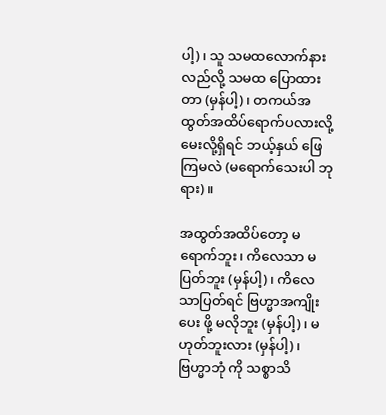ပါ့)၊ သူ သမထလောက်နားလည်လို့ သမထ ပြောထားတာ (မှန်ပါ့)၊ တကယ်အထွတ်အထိပ်ရောက်ပလားလို့ မေးလို့ရှိရင် ဘယ့်နှယ် ဖြေကြမလဲ (မရောက်သေးပါ ဘုရား)။

အထွတ်အထိပ်တော့ မရောက်ဘူး၊ ကိလေသာ မပြတ်ဘူး (မှန်ပါ့)၊ ကိလေသာပြတ်ရင် ဗြဟ္မာအကျိုးပေး ဖို့ မလိုဘူး (မှန်ပါ့)၊ မဟုတ်ဘူးလား (မှန်ပါ့)၊ ဗြဟ္မာဘုံ ကို သစ္စာသိ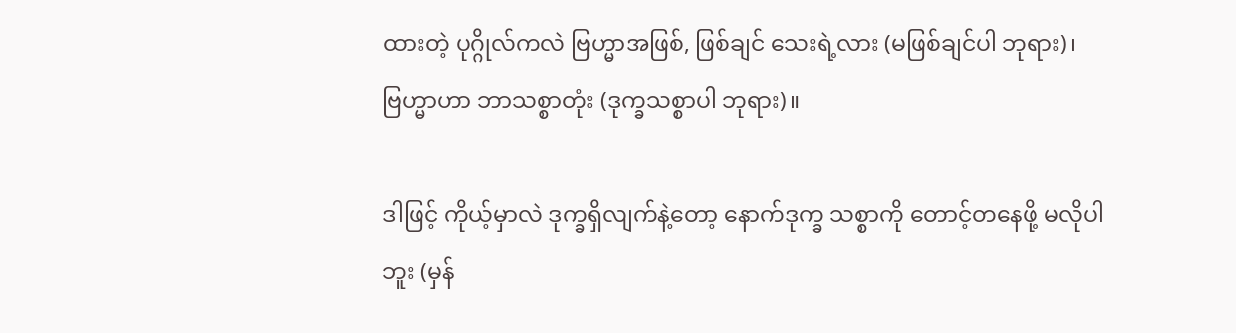ထားတဲ့ ပုဂ္ဂိုလ်ကလဲ ဗြဟ္မာအဖြစ်, ဖြစ်ချင် သေးရဲ့လား (မဖြစ်ချင်ပါ ဘုရား)၊ ဗြဟ္မာဟာ ဘာသစ္စာတုံး (ဒုက္ခသစ္စာပါ ဘုရား)။

ဒါဖြင့် ကိုယ့်မှာလဲ ဒုက္ခရှိလျက်နဲ့တော့ နောက်ဒုက္ခ သစ္စာကို တောင့်တနေဖို့ မလိုပါဘူး (မှန်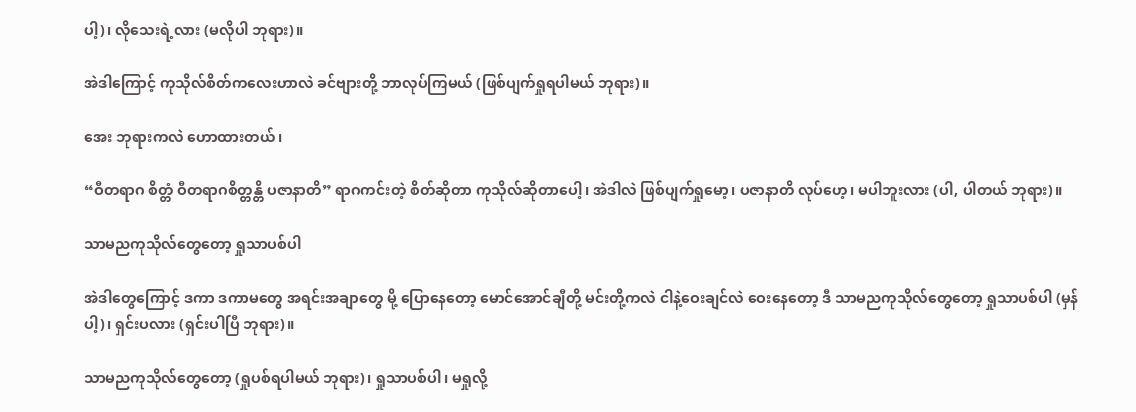ပါ့)၊ လိုသေးရဲ့လား (မလိုပါ ဘုရား)။

အဲဒါကြောင့် ကုသိုလ်စိတ်ကလေးဟာလဲ ခင်ဗျားတို့ ဘာလုပ်ကြမယ် (ဖြစ်ပျက်ရှုရပါမယ် ဘုရား)။

အေး ဘုရားကလဲ ဟောထားတယ်၊

“ဝီတရာဂ စိတ္တံ ဝီတရာဂစိတ္တန္တိ ပဇာနာတိ” ရာဂကင်းတဲ့ စိတ်ဆိုတာ ကုသိုလ်ဆိုတာပေါ့၊ အဲဒါလဲ ဖြစ်ပျက်ရှုမော့၊ ပဇာနာတိ လုပ်ဟေ့၊ မပါဘူးလား (ပါ, ပါတယ် ဘုရား)။

သာမညကုသိုလ်တွေတော့ ရှုသာပစ်ပါ

အဲဒါတွေကြောင့် ဒကာ ဒကာမတွေ အရင်းအချာတွေ မို့ ပြောနေတော့ မောင်အောင်ချီတို့ မင်းတို့ကလဲ ငါနဲ့ဝေးချင်လဲ ဝေးနေတော့ ဒီ သာမညကုသိုလ်တွေတော့ ရှုသာပစ်ပါ (မှန်ပါ့)၊ ရှင်းပလား (ရှင်းပါပြီ ဘုရား)။

သာမညကုသိုလ်တွေတော့ (ရှုပစ်ရပါမယ် ဘုရား)၊ ရှုသာပစ်ပါ၊ မရှုလို့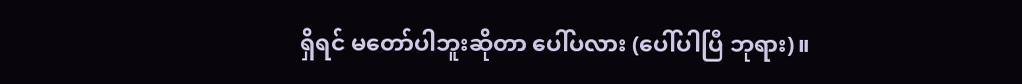ရှိရင် မတော်ပါဘူးဆိုတာ ပေါ်ပလား (ပေါ်ပါပြီ ဘုရား)။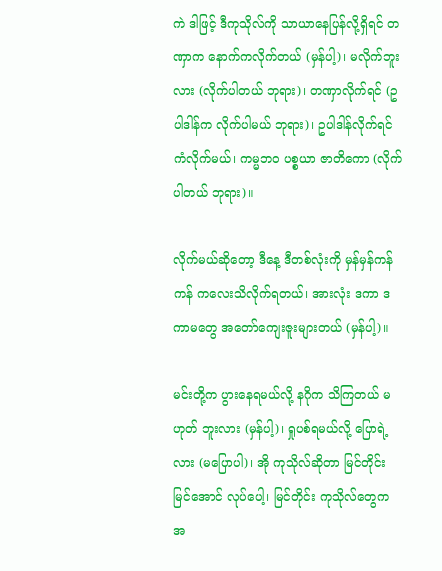ကဲ ဒါဖြင့် ဒီကုသိုလ်ကို သာယာနေပြန်လို့ရှိရင် တဏှာက နောက်ကလိုက်တယ် (မှန်ပါ့)၊ မလိုက်ဘူးလား (လိုက်ပါတယ် ဘုရား)၊ တဏှာလိုက်ရင် (ဥပါဒါန်က လိုက်ပါမယ် ဘုရား)၊ ဥပါဒါန်လိုက်ရင် ကံလိုက်မယ်၊ ကမ္မဘဝ ပစ္စယာ ဇာတိကော (လိုက်ပါတယ် ဘုရား)။

လိုက်မယ်ဆိုတော့ ဒီနေ့ ဒီတစ်လုံးကို မှန်မှန်ကန်ကန် ကလေးသိလိုက်ရတယ်၊ အားလုံး ဒကာ ဒကာမတွေ အတော်ကျေးဇူးများတယ် (မှန်ပါ့)။

မင်းတို့က ပွားနေရမယ်လို့ နဂိုက သိကြတယ် မဟုတ် ဘူးလား (မှန်ပါ့)၊ ရှုပစ်ရမယ်လို့ ပြောရဲ့ လား (မပြောပါ)၊ အို ကုသိုလ်ဆိုတာ မြင်တိုင်း မြင်အောင် လုပ်ပေါ့၊ မြင်တိုင်း ကုသိုလ်တွေက အ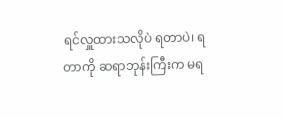ရင်လှူထားသလိုပဲ ရတာပဲ၊ ရတာကို ဆရာဘုန်းကြီးက မရ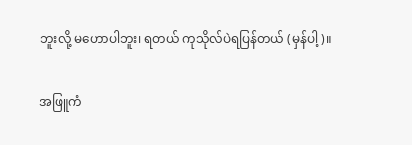ဘူးလို့ မဟောပါဘူး၊ ရတယ် ကုသိုလ်ပဲရပြန်တယ် (မှန်ပါ့)။

အဖြူကံ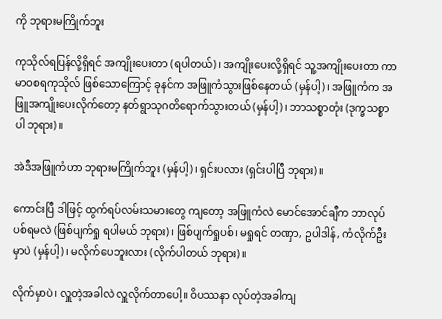ကို ဘုရားမကြိုက်ဘူး

ကုသိုလ်ရပြန်လို့ရှိရင် အကျိုးပေးတာ (ရပါတယ်)၊ အကျိုးပေးလို့ရှိရင် သူ့အကျိုးပေးတာ ကာမာဝစရကုသိုလ် ဖြစ်သောကြောင့် ခုနင်က အဖြူကံသွားဖြစ်နေတယ် (မှန်ပါ့)၊ အဖြူကံက အဖြူအကျိုးပေးလိုက်တော့ နတ်ရွာသုဂတိရောက်သွားတယ် (မှန်ပါ့)၊ ဘာသစ္စာတုံး (ဒုက္ခသစ္စာ ပါ ဘုရား)။

အဲဒီအဖြူကံဟာ ဘုရားမကြိုက်ဘူး (မှန်ပါ့)၊ ရှင်းပလား (ရှင်းပါပြီ ဘုရား)။

ကောင်းပြီ ဒါဖြင့် ထွက်ရပ်လမ်းသမားတွေ ကျတော့ အဖြူကံလဲ မောင်အောင်ချီက ဘာလုပ် ပစ်ရမလဲ (ဖြစ်ပျက်ရှု ရပါမယ် ဘုရား)၊ ဖြစ်ပျက်ရှုပစ်၊ မရှုရင် တဏှာ, ဥပါဒါန်, ကံလိုက်ဦးမှာပဲ (မှန်ပါ့)၊ မလိုက်ပေဘူးလား (လိုက်ပါတယ် ဘုရား)။

လိုက်မှာပဲ၊ လှူတဲ့အခါလဲ လှူလိုက်တာပေါ့။ ဝိပဿနာ လုပ်တဲ့အခါကျ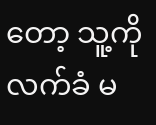တော့ သူ့ကို လက်ခံ မ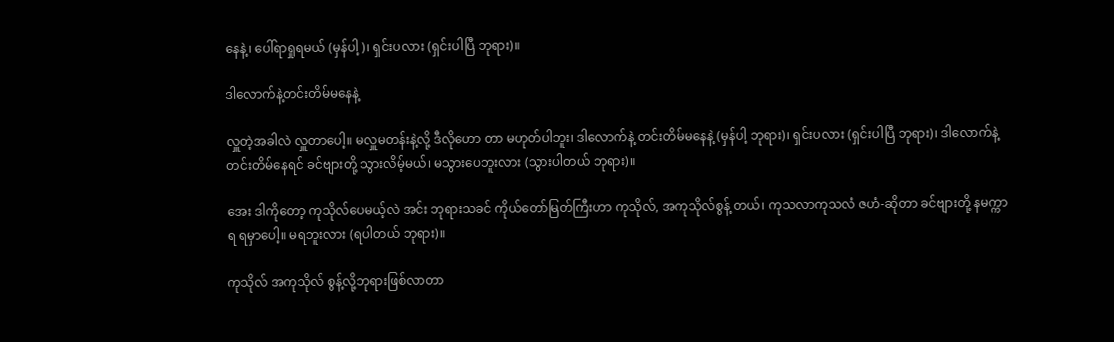နေနဲ့၊ ပေါ်ရာရှုရမယ် (မှန်ပါ့)၊ ရှင်းပလား (ရှင်းပါပြီ ဘုရား)။

ဒါလောက်နဲ့တင်းတိမ်မနေနဲ့

လှူတဲ့အခါလဲ လှူတာပေါ့။ မလှူမတန်းနဲ့လို့ ဒီလိုဟော တာ မဟုတ်ပါဘူး၊ ဒါလောက်နဲ့ တင်းတိမ်မနေနဲ့ (မှန်ပါ့ ဘုရား)၊ ရှင်းပလား (ရှင်းပါပြီ ဘုရား)၊ ဒါလောက်နဲ့ တင်းတိမ်နေရင် ခင်ဗျားတို့ သွားလိမ့်မယ်၊ မသွားပေဘူးလား (သွားပါတယ် ဘုရား)။

အေး ဒါကိုတော့ ကုသိုလ်ပေမယ့်လဲ အင်း ဘုရားသခင် ကိုယ်တော်မြတ်ကြီးဟာ ကုသိုလ်, အကုသိုလ်စွန့် တယ်၊ ကုသလာကုသလံ ဇဟံ-ဆိုတာ ခင်ဗျားတို့ နမက္ကာရ ရမှာပေါ့။ မရဘူးလား (ရပါတယ် ဘုရား)။

ကုသိုလ် အကုသိုလ် စွန့်လို့ဘုရားဖြစ်လာတာ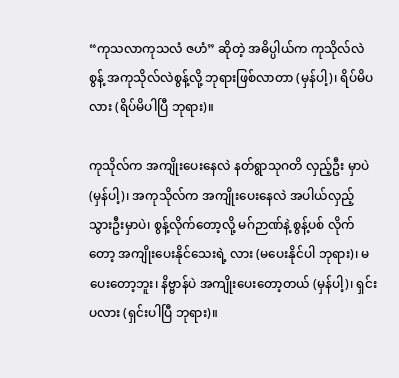“ကုသလာကုသလံ ဇဟံ” ဆိုတဲ့ အဓိပ္ပါယ်က ကုသိုလ်လဲ စွန့် အကုသိုလ်လဲစွန့်လို့ ဘုရားဖြစ်လာတာ (မှန်ပါ့)၊ ရိပ်မိပလား (ရိပ်မိပါပြီ ဘုရား)။

ကုသိုလ်က အကျိုးပေးနေလဲ နတ်ရွာသုဂတိ လှည့်ဦး မှာပဲ (မှန်ပါ့)၊ အကုသိုလ်က အကျိုးပေးနေလဲ အပါယ်လှည့်သွားဦးမှာပဲ၊ စွန့်လိုက်တော့လို့ မဂ်ဉာဏ်နဲ့ စွန့်ပစ် လိုက်တော့ အကျိုးပေးနိုင်သေးရဲ့ လား (မပေးနိုင်ပါ ဘုရား)၊ မပေးတော့ဘူး၊ နိဗ္ဗာန်ပဲ အကျိုးပေးတော့တယ် (မှန်ပါ့)၊ ရှင်းပလား (ရှင်းပါပြီ ဘုရား)။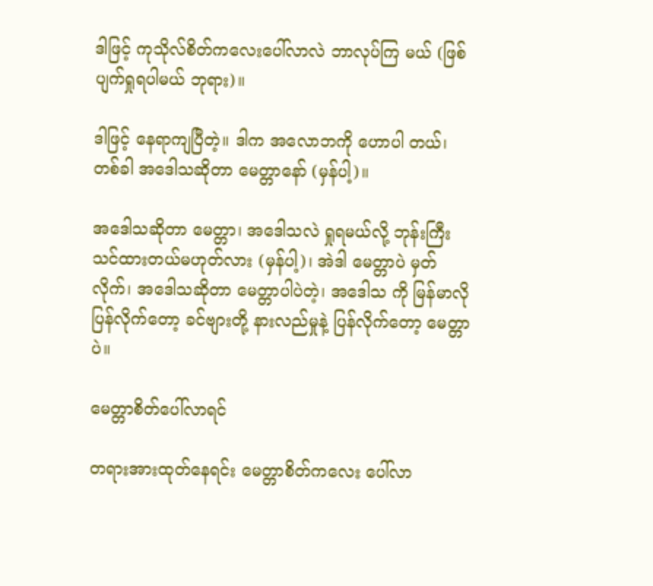ဒါဖြင့် ကုသိုလ်စိတ်ကလေးပေါ်လာလဲ ဘာလုပ်ကြ မယ် (ဖြစ်ပျက်ရှုရပါမယ် ဘုရား)။

ဒါဖြင့် နေရာကျပြီတဲ့။ ဒါက အလောဘကို ဟောပါ တယ်၊ တစ်ခါ အဒေါသဆိုတာ မေတ္တာနော် (မှန်ပါ့)။

အဒေါသဆိုတာ မေတ္တာ၊ အဒေါသလဲ ရှုရမယ်လို့ ဘုန်းကြီးသင်ထားတယ်မဟုတ်လား (မှန်ပါ့)၊ အဲဒါ မေတ္တာပဲ မှတ်လိုက်၊ အဒေါသဆိုတာ မေတ္တာပါပဲတဲ့၊ အဒေါသ ကို မြန်မာလိုပြန်လိုက်တော့ ခင်ဗျားတို့ နားလည်မှုနဲ့ ပြန်လိုက်တော့ မေတ္တာပဲ။

မေတ္တာစိတ်ပေါ်လာရင်

တရားအားထုတ်နေရင်း မေတ္တာစိတ်ကလေး ပေါ်လာ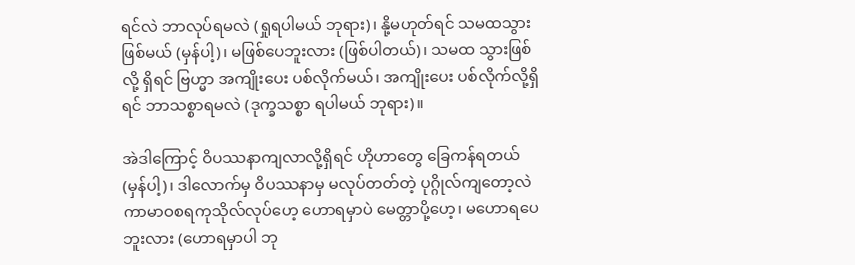ရင်လဲ ဘာလုပ်ရမလဲ (ရှုရပါမယ် ဘုရား)၊ နို့မဟုတ်ရင် သမထသွားဖြစ်မယ် (မှန်ပါ့)၊ မဖြစ်ပေဘူးလား (ဖြစ်ပါတယ်)၊ သမထ သွားဖြစ်လို့ ရှိရင် ဗြဟ္မာ အကျိုးပေး ပစ်လိုက်မယ်၊ အကျိုးပေး ပစ်လိုက်လို့ရှိရင် ဘာသစ္စာရမလဲ (ဒုက္ခသစ္စာ ရပါမယ် ဘုရား)။

အဲဒါကြောင့် ဝိပဿနာကျလာလို့ရှိရင် ဟိုဟာတွေ ခြေကန်ရတယ် (မှန်ပါ့)၊ ဒါလောက်မှ ဝိပဿနာမှ မလုပ်တတ်တဲ့ ပုဂ္ဂိုလ်ကျတော့လဲ ကာမာဝစရကုသိုလ်လုပ်ဟေ့ ဟောရမှာပဲ မေတ္တာပို့ဟေ့၊ မဟောရပေဘူးလား (ဟောရမှာပါ ဘု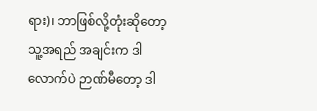ရား)၊ ဘာဖြစ်လို့တုံးဆိုတော့ သူ့အရည် အချင်းက ဒါလောက်ပဲ ဉာဏ်မီတော့ ဒါ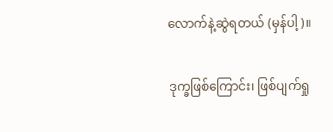လောက်နဲ့ဆွဲရတယ် (မှန်ပါ့)။

ဒုက္ခဖြစ်ကြောင်း၊ ဖြစ်ပျက်ရှု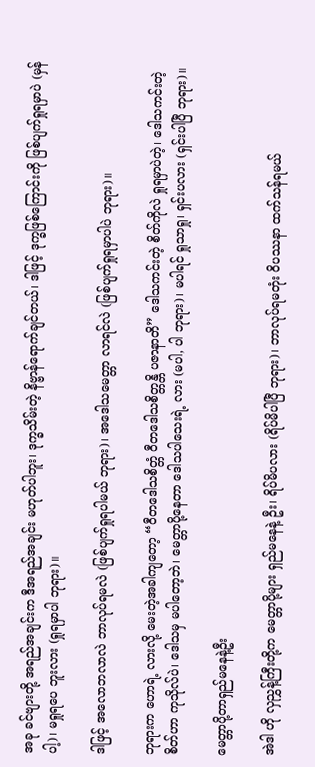အခု ခင်ဗျားတို့ အရည်အချင်းက ဒီအရည်အချင်း မဟုတ်ပါဘူး၊ ဒုက္ခသိမ်းတဲ့ နိဗ္ဗာန်ရောက်ချင်တယ်၊ ဒါဖြင့် ဒုက္ခဖြစ်ကြောင်းကို ဖြစ်ပျက်ရှုရမှာပဲ (မှန်ပါ့)၊ မရှုရပေ ဘူးလား (ရှုရမှာပါ ဘုရား)။

ဒါဖြင့် အလောဘလာလဲ ဘာလုပ်ရမလဲ (ဖြစ်ပျက်ရှုရပါမယ် ဘုရား)၊ အဒေါသမေတ္တာ လာရင်လဲ (ဖြစ်ပျက်ရှုရမှာပါပဲ ဘုရား)။

ဘုရားက ဟောရဲ့ လားလို့ မေးတဲ့အခါကျတော့ “ဝီတဒေါသစိတ္တံ ဝီတဒေါသစိတ္တန္တိ ပဇာနာတိ” ဒေါသကင်းတဲ့ စိတ်ကိုလဲ ရှုရမှာပဲတဲ့၊ ဒေါသကင်းတဲ့ စိတ်ဟာ ကုသိုလ်ပဲ၊ ဒေါသမှ မပါတော့ဘဲ၊ မေတ္တာပို့နေတာ ဒေါသပါသေးရဲ့ လား (မပါ, ပါ ဘုရား)၊ မပါရင် ရှုသာရှု၊ ရှင်းပလား (ရှင်းပါပြီ ဘုရား)။

မေတ္တာပို့တာရှည်မနေနဲ့ဦး

အဲဒါ ဟို လှညွှန့်ကြီးတို့က မေတ္တာပို့များ ရှည်မနေနဲ့ ဦး၊ ရိပ်မိပလား (ရိပ်မိပါပြီ ဘုရား)၊ ဘာလုပ်ရမတုံး ဝိပဿနာ ထက်သန်ရမယ်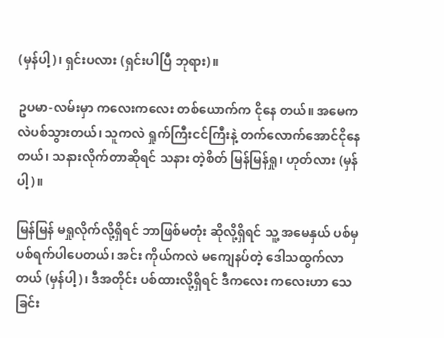(မှန်ပါ့)၊ ရှင်းပလား (ရှင်းပါပြီ ဘုရား)။

ဥပမာ-လမ်းမှာ ကလေးကလေး တစ်ယောက်က ငိုနေ တယ်။ အမေကလဲပစ်သွားတယ်၊ သူကလဲ ရှုက်ကြီးငင်ကြီးနဲ့ တက်လောက်အောင်ငိုနေတယ်၊ သနားလိုက်တာဆိုရင် သနား တဲ့စိတ် မြန်မြန်ရှု၊ ဟုတ်လား (မှန်ပါ့)။

မြန်မြန် မရှုလိုက်လို့ရှိရင် ဘာဖြစ်မတုံး ဆိုလို့ရှိရင် သူ့ အမေနှယ် ပစ်မှပစ်ရက်ပါပေတယ်၊ အင်း ကိုယ်ကလဲ မကျေနပ်တဲ့ ဒေါသထွက်လာတယ် (မှန်ပါ့)၊ ဒီအတိုင်း ပစ်ထားလို့ရှိရင် ဒီကလေး ကလေးဟာ သေခြင်း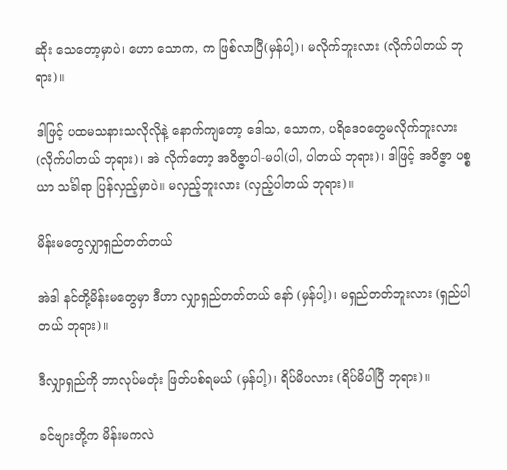ဆိုး သေတော့မှာပဲ၊ ဟော သောက, က ဖြစ်လာပြီ(မှန်ပါ့)၊ မလိုက်ဘူးလား (လိုက်ပါတယ် ဘုရား)။

ဒါဖြင့် ပထမသနားသလိုလိုနဲ့ နောက်ကျတော့ ဒေါသ, သောက, ပရိဒေဝတွေမလိုက်ဘူးလား (လိုက်ပါတယ် ဘုရား)၊ အဲ လိုက်တော့ အဝိဇ္ဇာပါ-မပါ(ပါ, ပါတယ် ဘုရား)၊ ဒါဖြင့် အဝိဇ္ဇာ ပစ္စယာ သင်္ခါရာ ပြန်လှည့်မှာပဲ။ မလှည့်ဘူးလား (လှည့်ပါတယ် ဘုရား)။

မိန်းမတွေလျှာရှည်တတ်တယ်

အဲဒါ နင်တို့မိန်းမတွေမှာ ဒီဟာ လျှာရှည်တတ်တယ် နော် (မှန်ပါ့)၊ မရှည်တတ်ဘူးလား (ရှည်ပါတယ် ဘုရား)။

ဒီလျှာရှည်ကို ဘာလုပ်မတုံး ဖြတ်ပစ်ရမယ် (မှန်ပါ့)၊ ရိပ်မိပလား (ရိပ်မိပါပြီ ဘုရား)။

ခင်ဗျားတို့က မိန်းမကလဲ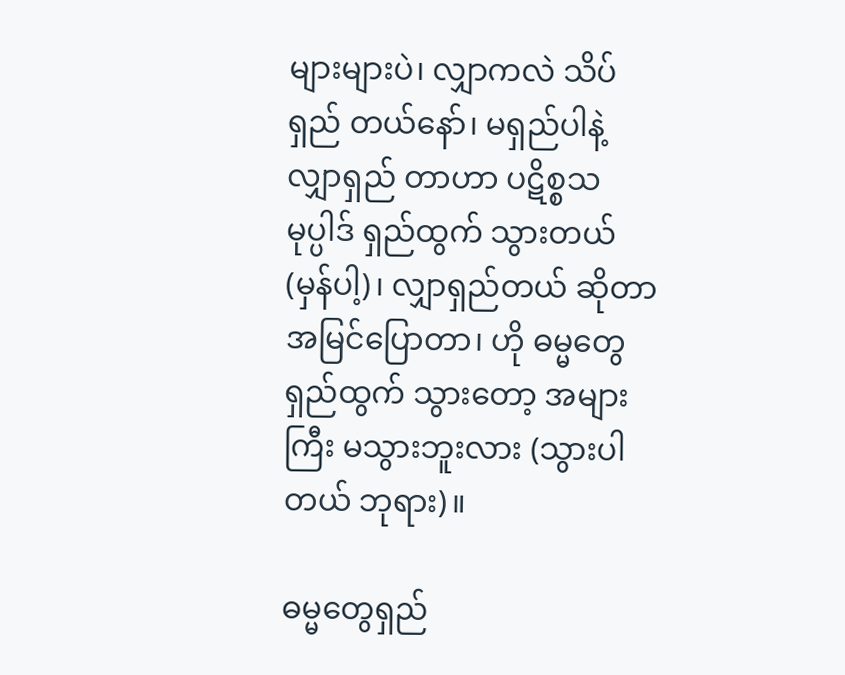များများပဲ၊ လျှာကလဲ သိပ်ရှည် တယ်နော်၊ မရှည်ပါနဲ့ လျှာရှည် တာဟာ ပဋိစ္စသမုပ္ပါဒ် ရှည်ထွက် သွားတယ် (မှန်ပါ့)၊ လျှာရှည်တယ် ဆိုတာ အမြင်ပြောတာ၊ ဟို ဓမ္မတွေ ရှည်ထွက် သွားတော့ အများကြီး မသွားဘူးလား (သွားပါတယ် ဘုရား)။

ဓမ္မတွေရှည်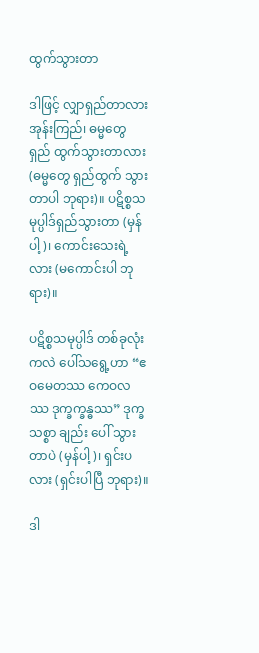ထွက်သွားတာ

ဒါဖြင့် လျှာရှည်တာလား အုန်းကြည်၊ ဓမ္မတွေ ရှည် ထွက်သွားတာလား (ဓမ္မတွေ ရှည်ထွက် သွားတာပါ ဘုရား)။ ပဋိစ္စသမုပ္ပါဒ်ရှည်သွားတာ (မှန်ပါ့)၊ ကောင်းသေးရဲ့ လား (မကောင်းပါ ဘုရား)။

ပဋိစ္စသမုပ္ပါဒ် တစ်ခုလုံးကလဲ ပေါ်သရွေ့ဟာ “ဧဝမေတဿ ကေဝလဿ ဒုက္ခက္ခန္ဓဿ” ဒုက္ခသစ္စာ ချည်း ပေါ် သွားတာပဲ (မှန်ပါ့)၊ ရှင်းပလား (ရှင်းပါပြီ ဘုရား)။

ဒါ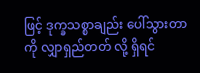ဖြင့် ဒုက္ခသစ္စာချည်း ပေါ်သွားတာကို လျှာရှည်တတ် လို့ ရှိရင်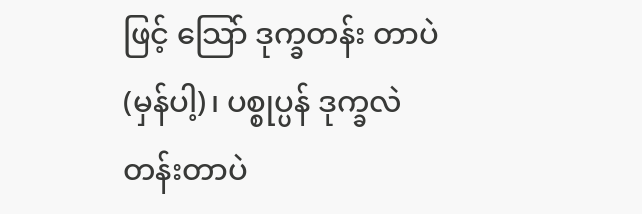ဖြင့် သြော် ဒုက္ခတန်း တာပဲ (မှန်ပါ့)၊ ပစ္စုပ္ပန် ဒုက္ခလဲ တန်းတာပဲ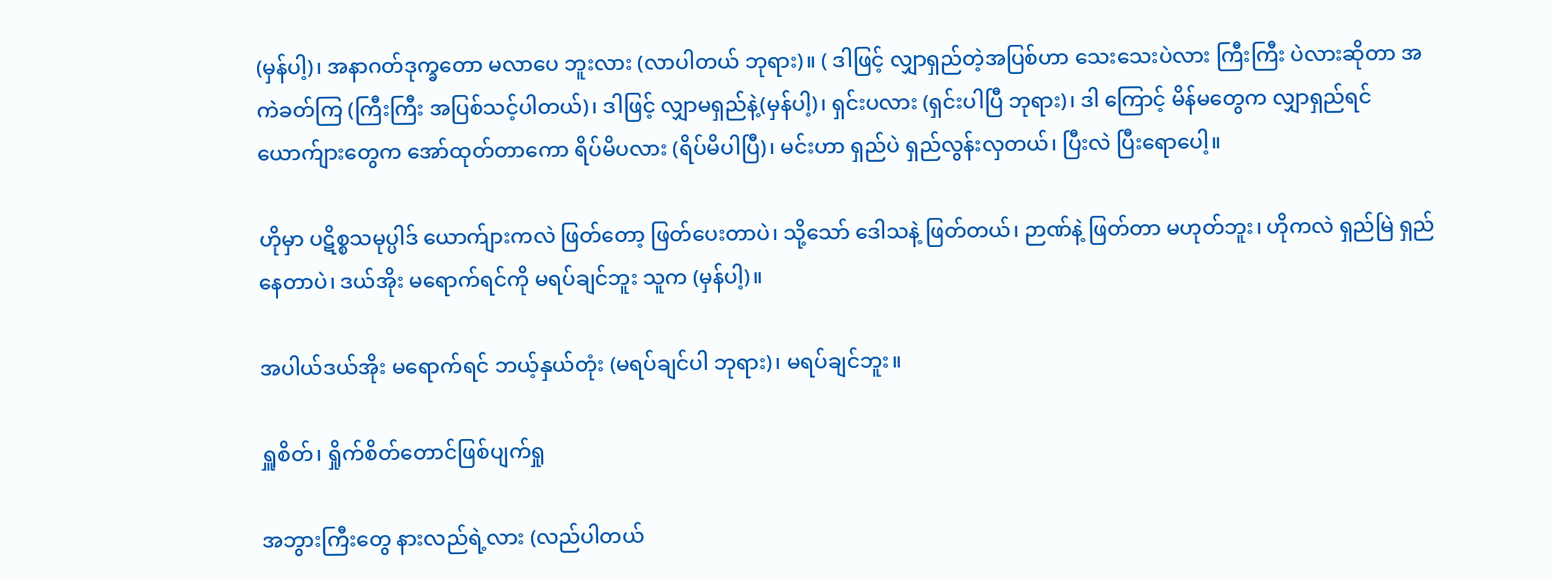(မှန်ပါ့)၊ အနာဂတ်ဒုက္ခတော မလာပေ ဘူးလား (လာပါတယ် ဘုရား)။ ( ဒါဖြင့် လျှာရှည်တဲ့အပြစ်ဟာ သေးသေးပဲလား ကြီးကြီး ပဲလားဆိုတာ အကဲခတ်ကြ (ကြီးကြီး အပြစ်သင့်ပါတယ်)၊ ဒါဖြင့် လျှာမရှည်နဲ့(မှန်ပါ့)၊ ရှင်းပလား (ရှင်းပါပြီ ဘုရား)၊ ဒါ ကြောင့် မိန်မတွေက လျှာရှည်ရင် ယောက်ျားတွေက အော်ထုတ်တာကော ရိပ်မိပလား (ရိပ်မိပါပြီ)၊ မင်းဟာ ရှည်ပဲ ရှည်လွန်းလှတယ်၊ ပြီးလဲ ပြီးရောပေါ့။

ဟိုမှာ ပဋိစ္စသမုပ္ပါဒ် ယောက်ျားကလဲ ဖြတ်တော့ ဖြတ်ပေးတာပဲ၊ သို့သော် ဒေါသနဲ့ ဖြတ်တယ်၊ ဉာဏ်နဲ့ ဖြတ်တာ မဟုတ်ဘူး၊ ဟိုကလဲ ရှည်မြဲ ရှည်နေတာပဲ၊ ဒယ်အိုး မရောက်ရင်ကို မရပ်ချင်ဘူး သူက (မှန်ပါ့)။

အပါယ်ဒယ်အိုး မရောက်ရင် ဘယ့်နှယ်တုံး (မရပ်ချင်ပါ ဘုရား)၊ မရပ်ချင်ဘူး။

ရှူစိတ်၊ ရှိုက်စိတ်တောင်ဖြစ်ပျက်ရှု

အဘွားကြီးတွေ နားလည်ရဲ့လား (လည်ပါတယ်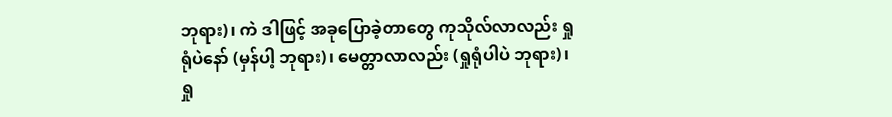ဘုရား)၊ ကဲ ဒါဖြင့် အခုပြောခဲ့တာတွေ ကုသိုလ်လာလည်း ရှုရုံပဲနော် (မှန်ပါ့ ဘုရား)၊ မေတ္တာလာလည်း (ရှုရုံပါပဲ ဘုရား)၊ ရှု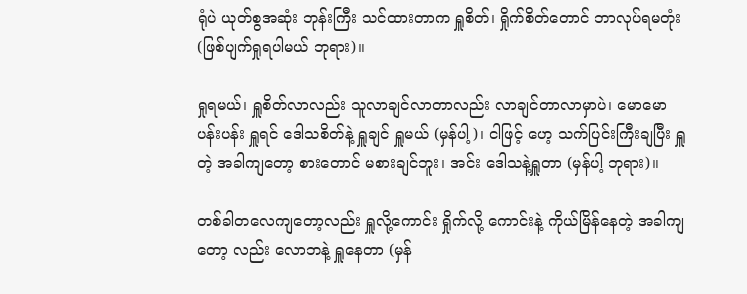ရုံပဲ ယုတ်စွအဆုံး ဘုန်းကြီး သင်ထားတာက ရှူစိတ်၊ ရှိုက်စိတ်တောင် ဘာလုပ်ရမတုံး (ဖြစ်ပျက်ရှုရပါမယ် ဘုရား)။

ရှုရမယ်၊ ရှူစိတ်လာလည်း သူလာချင်လာတာလည်း လာချင်တာလာမှာပဲ၊ မောမော ပန်းပန်း ရှူရင် ဒေါသစိတ်နဲ့ ရှူချင် ရှူမယ် (မှန်ပါ့)၊ ငါဖြင့် ဟေ့ သက်ပြင်းကြီးချပြီး ရှူတဲ့ အခါကျတော့ စားတောင် မစားချင်ဘူး၊ အင်း ဒေါသနဲ့ရှူတာ (မှန်ပါ့ ဘုရား)။

တစ်ခါတလေကျတော့လည်း ရှူလို့ကောင်း ရှိုက်လို့ ကောင်းနဲ့ ကိုယ်မြိန်နေတဲ့ အခါကျတော့ လည်း လောဘနဲ့ ရှူနေတာ (မှန်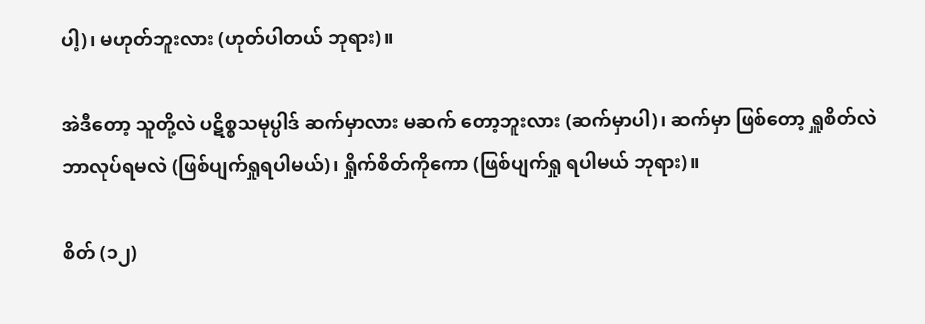ပါ့)၊ မဟုတ်ဘူးလား (ဟုတ်ပါတယ် ဘုရား)။

အဲဒီတော့ သူတို့လဲ ပဋိစ္စသမုပ္ပါဒ် ဆက်မှာလား မဆက် တော့ဘူးလား (ဆက်မှာပါ)၊ ဆက်မှာ ဖြစ်တော့ ရှူစိတ်လဲ ဘာလုပ်ရမလဲ (ဖြစ်ပျက်ရှုရပါမယ်)၊ ရှိုက်စိတ်ကိုကော (ဖြစ်ပျက်ရှု ရပါမယ် ဘုရား)။

စိတ် (၁၂)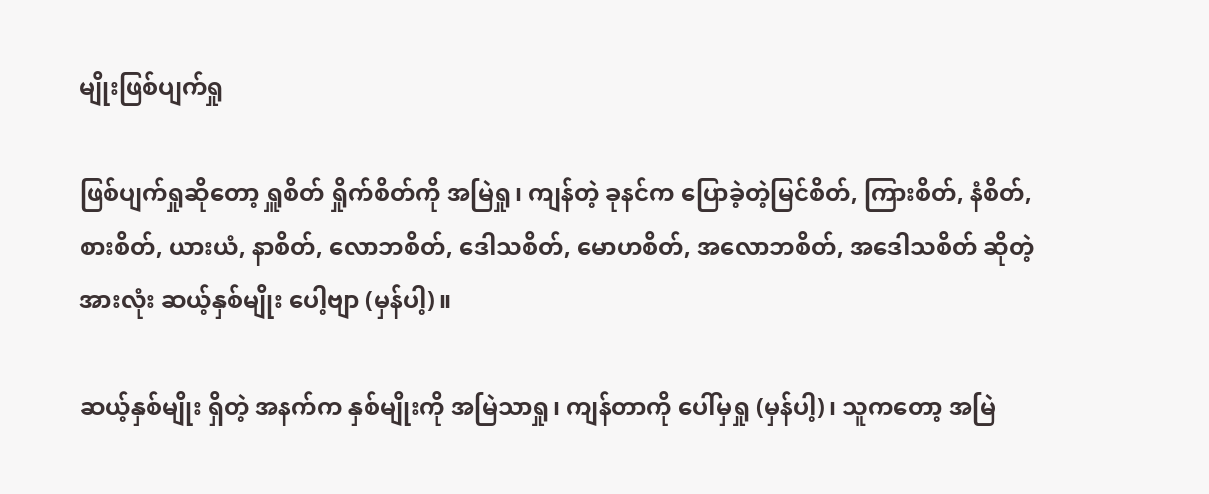မျိုးဖြစ်ပျက်ရှု

ဖြစ်ပျက်ရှုဆိုတော့ ရှူစိတ် ရှိုက်စိတ်ကို အမြဲရှု၊ ကျန်တဲ့ ခုနင်က ပြောခဲ့တဲ့မြင်စိတ်, ကြားစိတ်, နံစိတ်, စားစိတ်, ယားယံ, နာစိတ်, လောဘစိတ်, ဒေါသစိတ်, မောဟစိတ်, အလောဘစိတ်, အဒေါသစိတ် ဆိုတဲ့ အားလုံး ဆယ့်နှစ်မျိုး ပေါ့ဗျာ (မှန်ပါ့)။

ဆယ့်နှစ်မျိုး ရှိတဲ့ အနက်က နှစ်မျိုးကို အမြဲသာရှု၊ ကျန်တာကို ပေါ်မှရှု (မှန်ပါ့)၊ သူကတော့ အမြဲ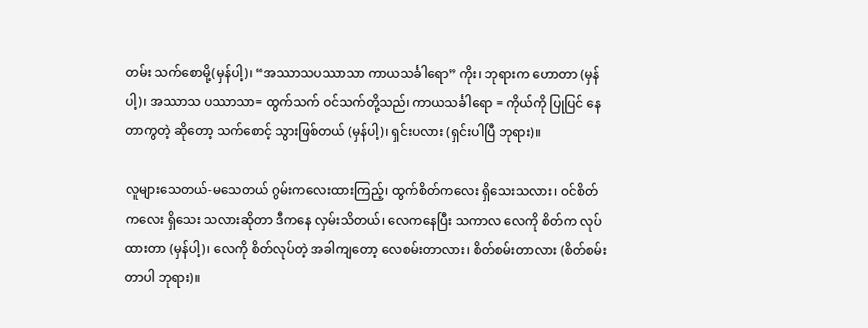တမ်း သက်စောမို့(မှန်ပါ့)၊ “အဿာသပဿာသာ ကာယသင်္ခါရော” ကိုး၊ ဘုရားက ဟောတာ (မှန်ပါ့)၊ အဿာသ ပဿာသာ= ထွက်သက် ဝင်သက်တို့သည်၊ ကာယသင်္ခါရော = ကိုယ်ကို ပြုပြင် နေတာကွတဲ့ ဆိုတော့ သက်စောင့် သွားဖြစ်တယ် (မှန်ပါ့)၊ ရှင်းပလား (ရှင်းပါပြီ ဘုရား)။

လူများသေတယ်-မသေတယ် ဂွမ်းကလေးထားကြည့်၊ ထွက်စိတ်ကလေး ရှိသေးသလား၊ ဝင်စိတ်ကလေး ရှိသေး သလားဆိုတာ ဒီကနေ လှမ်းသိတယ်၊ လေကနေပြီး သကာလ လေကို စိတ်က လုပ်ထားတာ (မှန်ပါ့)၊ လေကို စိတ်လုပ်တဲ့ အခါကျတော့ လေစမ်းတာလား၊ စိတ်စမ်းတာလား (စိတ်စမ်းတာပါ ဘုရား)။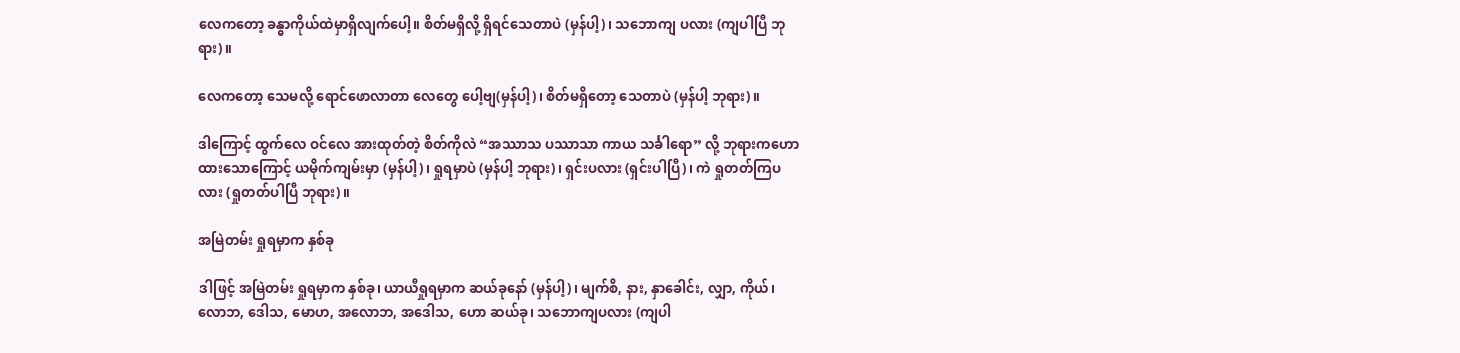လေကတော့ ခန္ဓာကိုယ်ထဲမှာရှိလျက်ပေါ့။ စိတ်မရှိလို့ ရှိရင်သေတာပဲ (မှန်ပါ့)၊ သဘောကျ ပလား (ကျပါပြီ ဘုရား)။

လေကတော့ သေမလို့ ရောင်ဖောလာတာ လေတွေ ပေါ့ဗျ(မှန်ပါ့)၊ စိတ်မရှိတော့ သေတာပဲ (မှန်ပါ့ ဘုရား)။

ဒါကြောင့် ထွက်လေ ဝင်လေ အားထုတ်တဲ့ စိတ်ကိုလဲ “အဿာသ ပဿာသာ ကာယ သင်္ခါရော” လို့ ဘုရားကဟော ထားသောကြောင့် ယမိုက်ကျမ်းမှာ (မှန်ပါ့)၊ ရှုရမှာပဲ (မှန်ပါ့ ဘုရား)၊ ရှင်းပလား (ရှင်းပါပြီ)၊ ကဲ ရှုတတ်ကြပလား (ရှုတတ်ပါပြီ ဘုရား)။

အမြဲတမ်း ရှုရမှာက နှစ်ခု

ဒါဖြင့် အမြဲတမ်း ရှုရမှာက နှစ်ခု၊ ယာယီရှုရမှာက ဆယ်ခုနော် (မှန်ပါ့)၊ မျက်စိ, နား, နှာခေါင်း, လျှာ, ကိုယ်၊လောဘ, ဒေါသ, မောဟ, အလောဘ, အဒေါသ, ဟော ဆယ်ခု၊ သဘောကျပလား (ကျပါ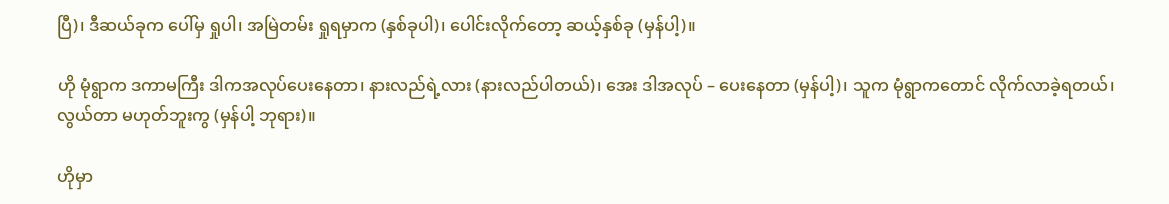ပြီ)၊ ဒီဆယ်ခုက ပေါ်မှ ရှုပါ၊ အမြဲတမ်း ရှုရမှာက (နှစ်ခုပါ)၊ ပေါင်းလိုက်တော့ ဆယ့်နှစ်ခု (မှန်ပါ့)။

ဟို မုံရွာက ဒကာမကြီး ဒါကအလုပ်ပေးနေတာ၊ နားလည်ရဲ့လား (နားလည်ပါတယ်)၊ အေး ဒါအလုပ် – ပေးနေတာ (မှန်ပါ့)၊ သူက မုံရွာကတောင် လိုက်လာခဲ့ရတယ်၊ လွယ်တာ မဟုတ်ဘူးကွ (မှန်ပါ့ ဘုရား)။

ဟိုမှာ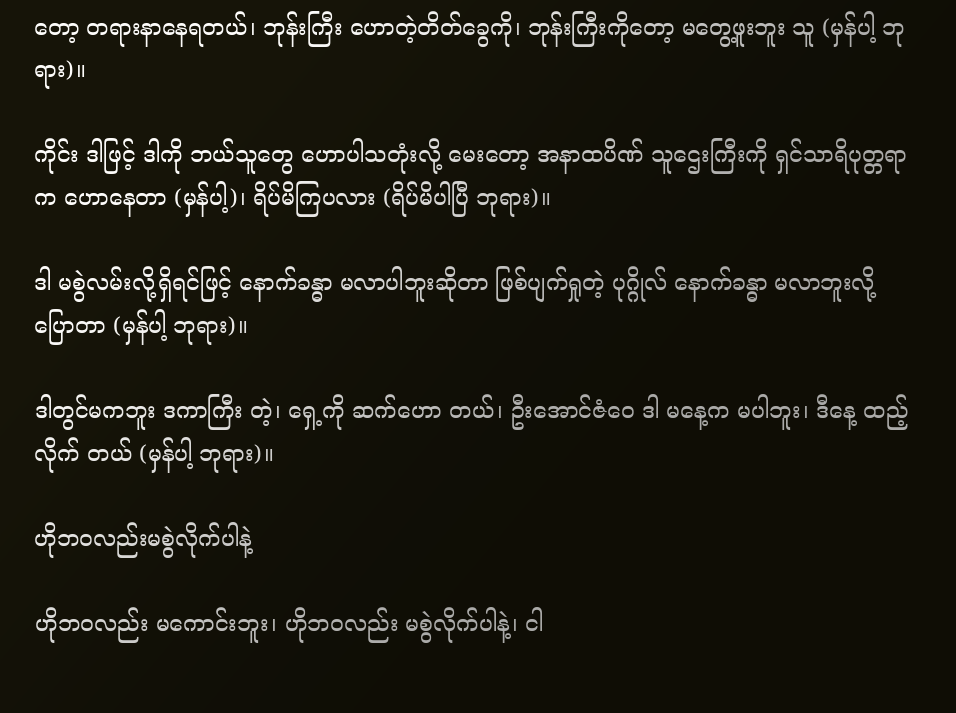တော့ တရားနာနေရတယ်၊ ဘုန်းကြီး ဟောတဲ့တိတ်ခွေကို၊ ဘုန်းကြီးကိုတော့ မတွေ့ဖူးဘူး သူ (မှန်ပါ့ ဘုရား)။

ကိုင်း ဒါဖြင့် ဒါကို ဘယ်သူတွေ ဟောပါသတုံးလို့ မေးတော့ အနာထပိဏ် သူဌေးကြီးကို ရှင်သာရိပုတ္တရာက ဟောနေတာ (မှန်ပါ့)၊ ရိပ်မိကြပလား (ရိပ်မိပါပြီ ဘုရား)။

ဒါ မစွဲလမ်းလို့ရှိရင်ဖြင့် နောက်ခန္ဓာ မလာပါဘူးဆိုတာ ဖြစ်ပျက်ရှုတဲ့ ပုဂ္ဂိုလ် နောက်ခန္ဓာ မလာဘူးလို့ ပြောတာ (မှန်ပါ့ ဘုရား)။

ဒါတွင်မကဘူး ဒကာကြီး တဲ့၊ ရှေ့ကို ဆက်ဟော တယ်၊ ဦးအောင်ဇံဝေ ဒါ မနေ့က မပါဘူး၊ ဒီနေ့ ထည့်လိုက် တယ် (မှန်ပါ့ ဘုရား)။

ဟိုဘဝလည်းမစွဲလိုက်ပါနဲ့

ဟိုဘဝလည်း မကောင်းဘူး၊ ဟိုဘဝလည်း မစွဲလိုက်ပါနဲ့၊ ငါ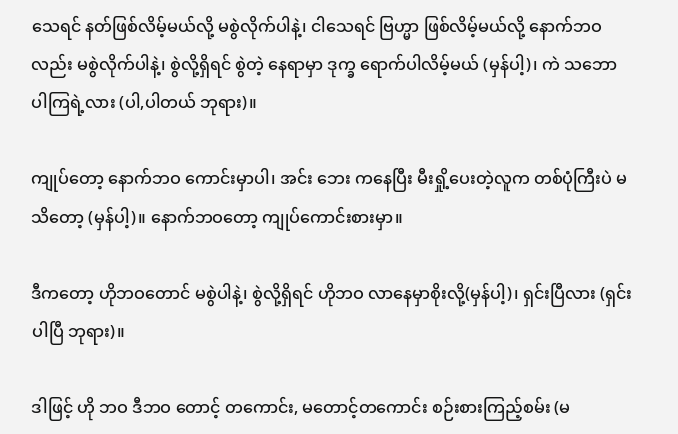သေရင် နတ်ဖြစ်လိမ့်မယ်လို့ မစွဲလိုက်ပါနဲ့၊ ငါသေရင် ဗြဟ္မာ ဖြစ်လိမ့်မယ်လို့ နောက်ဘဝလည်း မစွဲလိုက်ပါနဲ့၊ စွဲလို့ရှိရင် စွဲတဲ့ နေရာမှာ ဒုက္ခ ရောက်ပါလိမ့်မယ် (မှန်ပါ့)၊ ကဲ သဘော ပါကြရဲ့လား (ပါ,ပါတယ် ဘုရား)။

ကျုပ်တော့ နောက်ဘဝ ကောင်းမှာပါ၊ အင်း ဘေး ကနေပြီး မီးရှို့ပေးတဲ့လူက တစ်ပုံကြီးပဲ မသိတော့ (မှန်ပါ့)။ နောက်ဘဝတော့ ကျုပ်ကောင်းစားမှာ။

ဒီကတော့ ဟိုဘဝတောင် မစွဲပါနဲ့၊ စွဲလို့ရှိရင် ဟိုဘဝ လာနေမှာစိုးလို့(မှန်ပါ့)၊ ရှင်းပြီလား (ရှင်းပါပြီ ဘုရား)။

ဒါဖြင့် ဟို ဘဝ ဒီဘဝ တောင့် တကောင်း, မတောင့်တကောင်း စဉ်းစားကြည့်စမ်း (မ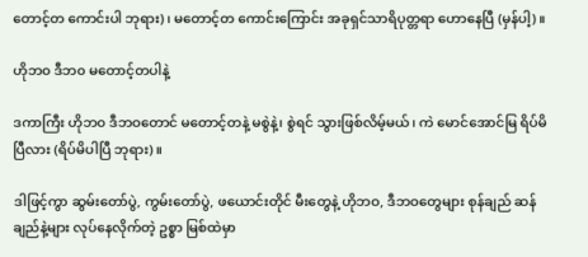တောင့်တ ကောင်းပါ ဘုရား)၊ မတောင့်တ ကောင်းကြောင်း အခုရှင်သာရိပုတ္တရာ ဟောနေပြီ (မှန်ပါ့)။

ဟိုဘ၀ ဒီဘ၀ မတောင့်တပါနဲ့

ဒကာကြီး ဟိုဘ၀ ဒီဘဝတောင် မတောင့်တနဲ့ မစွဲနဲ့၊ စွဲရင် သွားဖြစ်လိမ့်မယ်၊ ကဲ မောင်အောင်မြ ရိပ်မိပြီလား (ရိပ်မိပါပြီ ဘုရား)။

ဒါဖြင့်ကွာ ဆွမ်းတော်ပွဲ, ကွမ်းတော်ပွဲ, ဖယောင်းတိုင် မီးတွေနဲ့ ဟိုဘဝ, ဒီဘဝတွေများ စုန်ချည် ဆန်ချည်နဲ့များ လုပ်နေလိုက်တဲ့ ဥစ္စာ မြစ်ထဲမှာ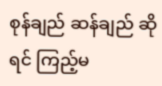စုန်ချည် ဆန်ချည် ဆိုရင် ကြည့်မ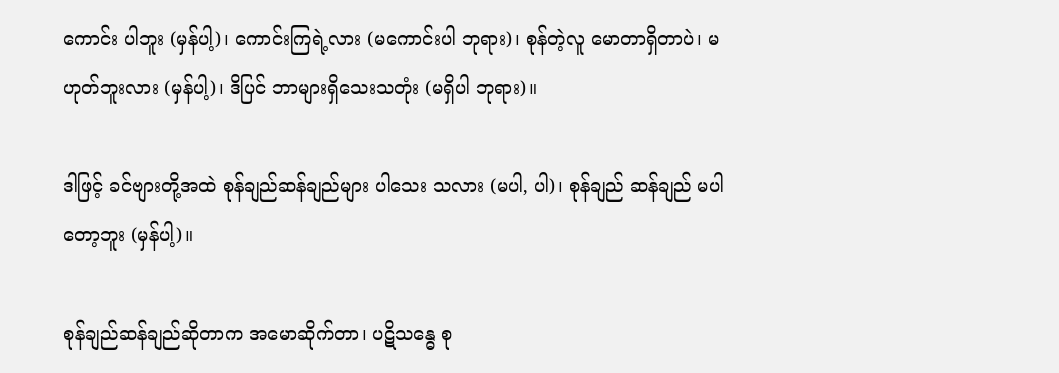ကောင်း ပါဘူး (မှန်ပါ့)၊ ကောင်းကြရဲ့လား (မကောင်းပါ ဘုရား)၊ စုန်တဲ့လူ မောတာရှိတာပဲ၊ မဟုတ်ဘူးလား (မှန်ပါ့)၊ ဒိပြင် ဘာများရှိသေးသတုံး (မရှိပါ ဘုရား)။

ဒါဖြင့် ခင်ဗျားတို့အထဲ စုန်ချည်ဆန်ချည်များ ပါသေး သလား (မပါ, ပါ)၊ စုန်ချည် ဆန်ချည် မပါတော့ဘူး (မှန်ပါ့)။

စုန်ချည်ဆန်ချည်ဆိုတာက အမောဆိုက်တာ၊ ပဋိသန္ဓေ စု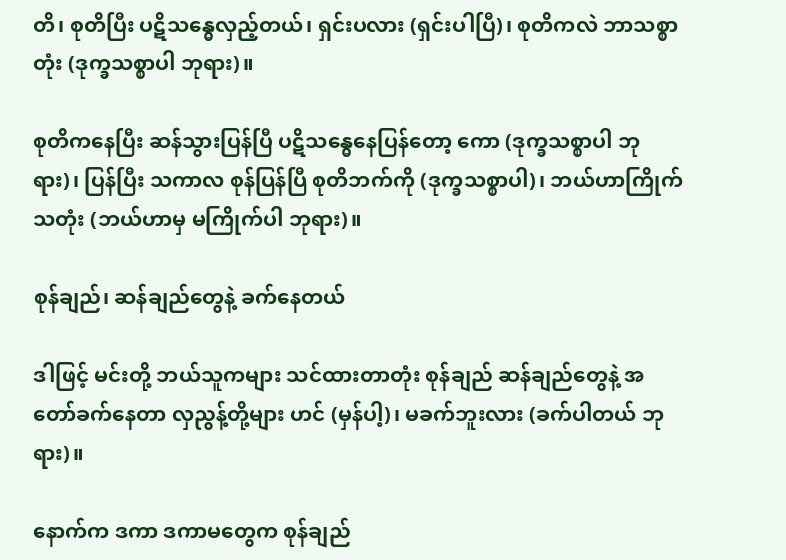တိ၊ စုတိပြီး ပဋိသန္ဓေလှည့်တယ်၊ ရှင်းပလား (ရှင်းပါပြီ)၊ စုတိကလဲ ဘာသစ္စာတုံး (ဒုက္ခသစ္စာပါ ဘုရား)။

စုတိကနေပြီး ဆန်သွားပြန်ပြီ ပဋိသန္ဓေနေပြန်တော့ ကော (ဒုက္ခသစ္စာပါ ဘုရား)၊ ပြန်ပြီး သကာလ စုန်ပြန်ပြီ စုတိဘက်ကို (ဒုက္ခသစ္စာပါ)၊ ဘယ်ဟာကြိုက်သတုံး (ဘယ်ဟာမှ မကြိုက်ပါ ဘုရား)။

စုန်ချည်၊ ဆန်ချည်တွေနဲ့ ခက်နေတယ်

ဒါဖြင့် မင်းတို့ ဘယ်သူကများ သင်ထားတာတုံး စုန်ချည် ဆန်ချည်တွေနဲ့ အတော်ခက်နေတာ လှညွန့်တို့များ ဟင် (မှန်ပါ့)၊ မခက်ဘူးလား (ခက်ပါတယ် ဘုရား)။

နောက်က ဒကာ ဒကာမတွေက စုန်ချည်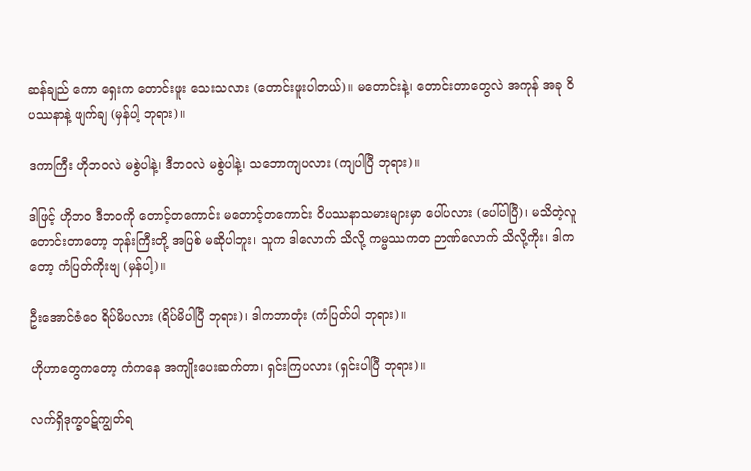ဆန်ချည် ကော ရှေးက တောင်းဖူး သေးသလား (တောင်းဖူးပါတယ်)။ မတောင်းနဲ့၊ တောင်းတာတွေလဲ အကုန် အခု ဝိပဿနာနဲ့ ဖျက်ချ (မှန်ပါ့ ဘုရား)။

ဒကာကြီး ဟိုဘဝလဲ မစွဲပါနဲ့၊ ဒီဘဝလဲ မစွဲပါနဲ့၊ သဘောကျပလား (ကျပါပြီ ဘုရား)။

ဒါဖြင့် ဟိုဘဝ ဒီဘဝကို တောင့်တကောင်း မတောင့်တကောင်း ဝိပဿနာသမားများမှာ ပေါ်ပလား (ပေါ်ပါပြီ)၊ မသိတဲ့လူ တောင်းတာတော့ ဘုန်းကြီးတို့ အပြစ် မဆိုပါဘူး၊ သူက ဒါလောက် သိလို့ ကမ္မဿကတ ဉာဏ်လောက် သိလို့ကိုး၊ ဒါကတော့ ကံပြတ်ကိုးဗျ (မှန်ပါ့)။

ဦးအောင်ဇံဝေ ရိပ်မိပလား (ရိပ်မိပါပြီ ဘုရား)၊ ဒါကဘာတုံး (ကံပြတ်ပါ ဘုရား)။

ဟိုဟာတွေကတော့ ကံကနေ အကျိုးပေးဆက်တာ၊ ရှင်းကြပလား (ရှင်းပါပြီ ဘုရား)။

လက်ရှိဒုက္ခဝဋ်ကျွတ်ရ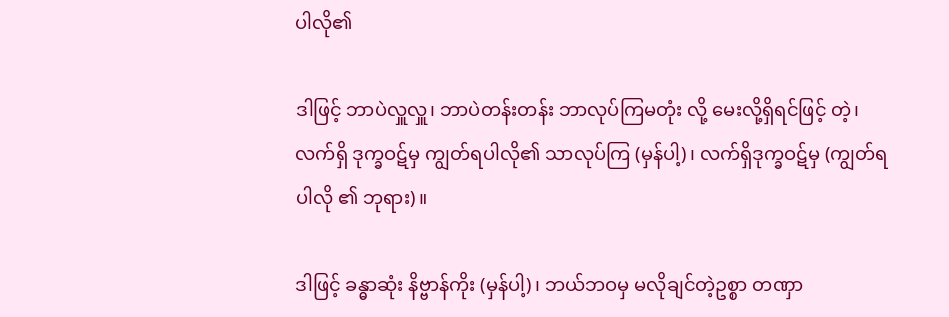ပါလို၏

ဒါဖြင့် ဘာပဲလှူလှူ၊ ဘာပဲတန်းတန်း ဘာလုပ်ကြမတုံး လို့ မေးလို့ရှိရင်ဖြင့် တဲ့၊ လက်ရှိ ဒုက္ခဝဋ်မှ ကျွတ်ရပါလို၏ သာလုပ်ကြ (မှန်ပါ့)၊ လက်ရှိဒုက္ခဝဋ်မှ (ကျွတ်ရပါလို ၏ ဘုရား)။

ဒါဖြင့် ခန္ဓာဆုံး နိဗ္ဗာန်ကိုး (မှန်ပါ့)၊ ဘယ်ဘဝမှ မလိုချင်တဲ့ဥစ္စာ တဏှာ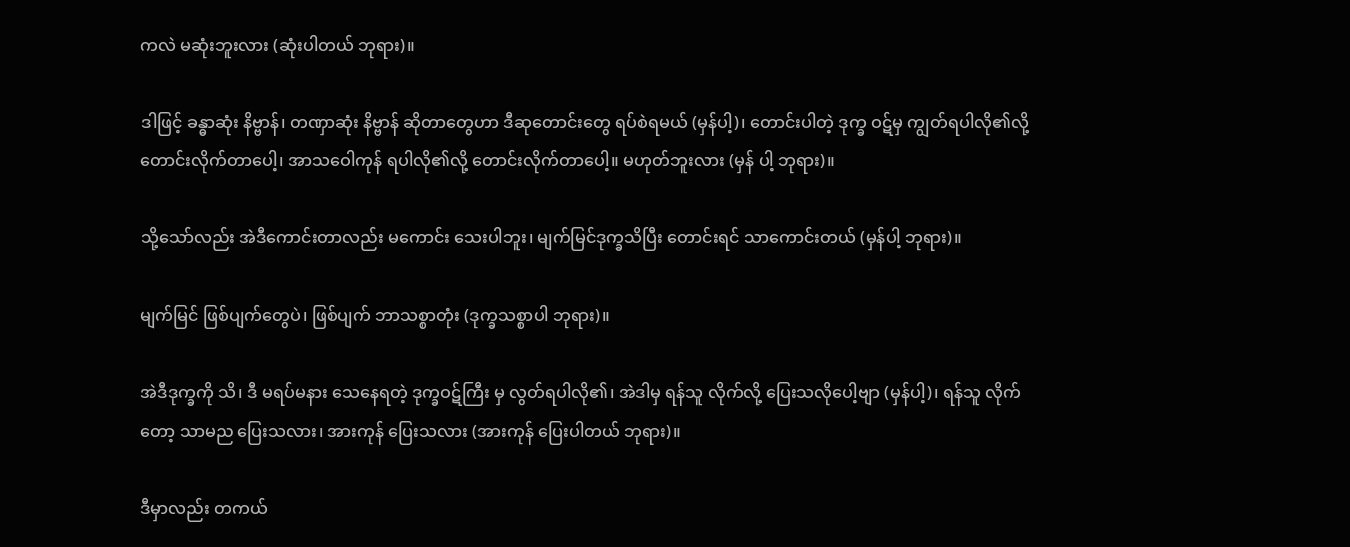ကလဲ မဆုံးဘူးလား (ဆုံးပါတယ် ဘုရား)။

ဒါဖြင့် ခန္ဓာဆုံး နိဗ္ဗာန်၊ တဏှာဆုံး နိဗ္ဗာန် ဆိုတာတွေဟာ ဒီဆုတောင်းတွေ ရပ်စဲရမယ် (မှန်ပါ့)၊ တောင်းပါတဲ့ ဒုက္ခ ဝဋ်မှ ကျွတ်ရပါလို၏လို့ တောင်းလိုက်တာပေါ့၊ အာသဝေါကုန် ရပါလို၏လို့ တောင်းလိုက်တာပေါ့။ မဟုတ်ဘူးလား (မှန် ပါ့ ဘုရား)။

သို့သော်လည်း အဲဒီကောင်းတာလည်း မကောင်း သေးပါဘူး၊ မျက်မြင်ဒုက္ခသိပြီး တောင်းရင် သာကောင်းတယ် (မှန်ပါ့ ဘုရား)။

မျက်မြင် ဖြစ်ပျက်တွေပဲ၊ ဖြစ်ပျက် ဘာသစ္စာတုံး (ဒုက္ခသစ္စာပါ ဘုရား)။

အဲဒီဒုက္ခကို သိ၊ ဒီ မရပ်မနား သေနေရတဲ့ ဒုက္ခဝဋ်ကြီး မှ လွတ်ရပါလို၏၊ အဲဒါမှ ရန်သူ လိုက်လို့ ပြေးသလိုပေါ့ဗျာ (မှန်ပါ့)၊ ရန်သူ လိုက်တော့ သာမည ပြေးသလား၊ အားကုန် ပြေးသလား (အားကုန် ပြေးပါတယ် ဘုရား)။

ဒီမှာလည်း တကယ်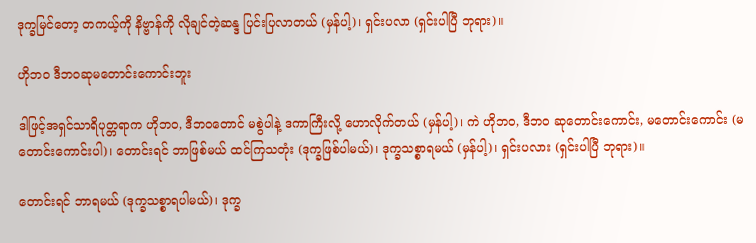ဒုက္ခမြင်တော့ တကယ့်ကို နိဗ္ဗာန်ကို လိုချင်တဲ့ဆန္ဒ ပြင်းပြလာတယ် (မှန်ပါ့)၊ ရှင်းပလာ (ရှင်းပါပြီ ဘုရား)။

ဟိုဘ၀ ဒီဘဝဆုမတောင်းကောင်းဘူး

ဒါဖြင့်အရှင်သာရိပုတ္တရာက ဟိုဘဝ, ဒီဘဝတောင် မစွဲပါနဲ့ ဒကာကြီးလို့ ဟောလိုက်တယ် (မှန်ပါ့)၊ ကဲ ဟိုဘဝ, ဒီဘဝ ဆုတောင်းကောင်း, မတောင်းကောင်း (မတောင်းကောင်းပါ)၊ တောင်းရင် ဘာဖြစ်မယ် ထင်ကြသတုံး (ဒုက္ခဖြစ်ပါမယ်)၊ ဒုက္ခသစ္စာရမယ် (မှန်ပါ့)၊ ရှင်းပလား (ရှင်းပါပြီ ဘုရား)။

တောင်းရင် ဘာရမယ် (ဒုက္ခသစ္စာရပါမယ်)၊ ဒုက္ခ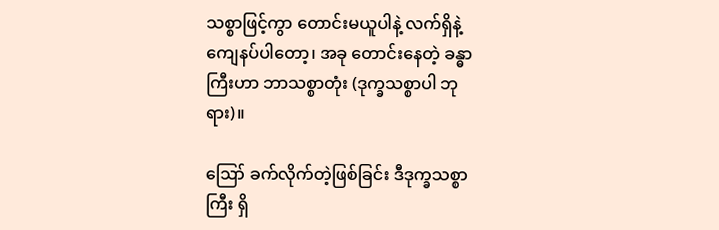သစ္စာဖြင့်ကွာ တောင်းမယူပါနဲ့ လက်ရှိနဲ့ ကျေနပ်ပါတော့၊ အခု တောင်းနေတဲ့ ခန္ဓာကြီးဟာ ဘာသစ္စာတုံး (ဒုက္ခသစ္စာပါ ဘုရား)။

ဪ ခက်လိုက်တဲ့ဖြစ်ခြင်း ဒီဒုက္ခသစ္စာကြီး ရှိ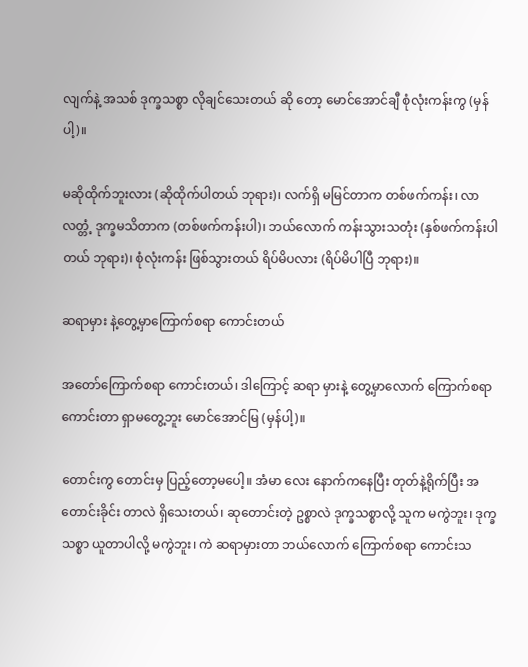လျက်နဲ့ အသစ် ဒုက္ခသစ္စာ လိုချင်သေးတယ် ဆို တော့ မောင်အောင်ချီ စုံလုံးကန်းကွ (မှန်ပါ့)။

မဆိုထိုက်ဘူးလား (ဆိုထိုက်ပါတယ် ဘုရား)၊ လက်ရှိ မမြင်တာက တစ်ဖက်ကန်း၊ လာလတ္တံ့ ဒုက္ခမသိတာက (တစ်ဖက်ကန်းပါ)၊ ဘယ်လောက် ကန်းသွားသတုံး (နှစ်ဖက်ကန်းပါတယ် ဘုရား)၊ စုံလုံးကန်း ဖြစ်သွားတယ် ရိပ်မိပလား (ရိပ်မိပါပြီ ဘုရား)။

ဆရာမှား နဲ့တွေ့မှာကြောက်စရာ ကောင်းတယ်

အတော်ကြောက်စရာ ကောင်းတယ်၊ ဒါကြောင့် ဆရာ မှားနဲ့ တွေ့မှာလောက် ကြောက်စရာ ကောင်းတာ ရှာမတွေ့ဘူး မောင်အောင်မြ (မှန်ပါ့)။

တောင်းကွ တောင်းမှ ပြည့်တော့မပေါ့။ အံမာ လေး နောက်ကနေပြီး တုတ်နဲ့ရိုက်ပြီး အတောင်းခိုင်း တာလဲ ရှိသေးတယ်၊ ဆုတောင်းတဲ့ ဥစ္စာလဲ ဒုက္ခသစ္စာလို့ သူက မကွဲဘူး၊ ဒုက္ခသစ္စာ ယူတာပါလို့ မကွဲဘူး၊ ကဲ ဆရာမှားတာ ဘယ်လောက် ကြောက်စရာ ကောင်းသ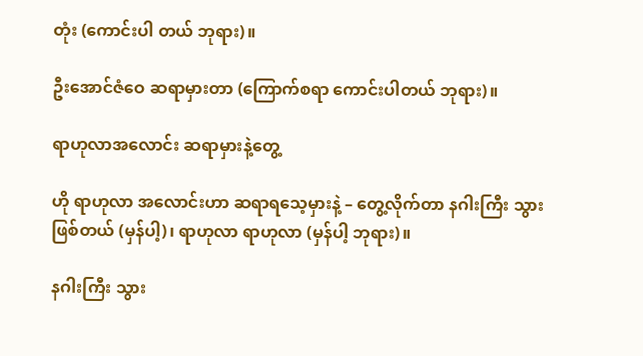တုံး (ကောင်းပါ တယ် ဘုရား)။

ဦးအောင်ဇံဝေ ဆရာမှားတာ (ကြောက်စရာ ကောင်းပါတယ် ဘုရား)။

ရာဟုလာအလောင်း ဆရာမှားနဲ့တွေ့

ဟို ရာဟုလာ အလောင်းဟာ ဆရာရသေ့မှားနဲ့ – တွေ့လိုက်တာ နဂါးကြီး သွားဖြစ်တယ် (မှန်ပါ့)၊ ရာဟုလာ ရာဟုလာ (မှန်ပါ့ ဘုရား)။

နဂါးကြီး သွား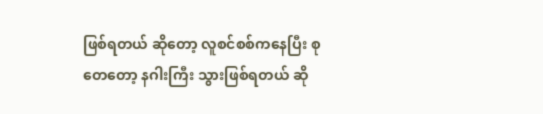ဖြစ်ရတယ် ဆိုတော့ လူစင်စစ်ကနေပြီး စုတေတော့ နဂါးကြီး သွားဖြစ်ရတယ် ဆို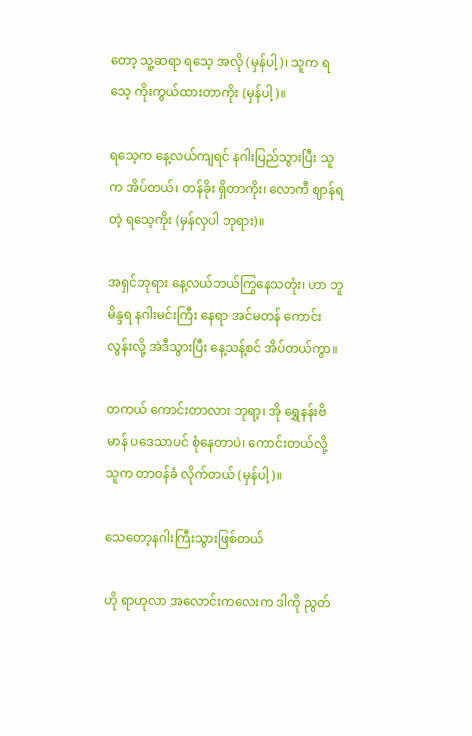တော့ သူ့ဆရာ ရသေ့ အလို (မှန်ပါ့)၊ သူက ရသေ့ ကိုးကွယ်ထားတာကိုး (မှန်ပါ့)။

ရသေ့က နေ့လယ်ကျရင် နဂါးပြည်သွားပြီး သူက အိပ်တယ်၊ တန်ခိုး ရှိတာကိုး၊ လောကီ ဈာန်ရတဲ့ ရသေ့ကိုး (မှန်လှပါ ဘုရား)။

အရှင်ဘုရား နေ့လယ်ဘယ်ကြွနေသတုံး၊ ဟာ ဘူမိန္ဒရ နဂါးမင်းကြီး နေရာ အင်မတန် ကောင်းလွန်းလို့ အဲဒီသွားပြီး နေ့သန့်စင် အိပ်တယ်ကွာ။

တကယ် ကောင်းတာလား ဘုရာ့၊ အို ရွှေနန်းဗိမာန် ပဒေသာပင် စုံနေတာပဲ၊ ကောင်းတယ်လို့ သူက တာဝန်ခံ လိုက်တယ် (မှန်ပါ့)။

သေတော့နဂါးကြီးသွားဖြစ်တယ်

ဟို ရာဟုလာ အလောင်းကလေးက ဒါကို ညွတ်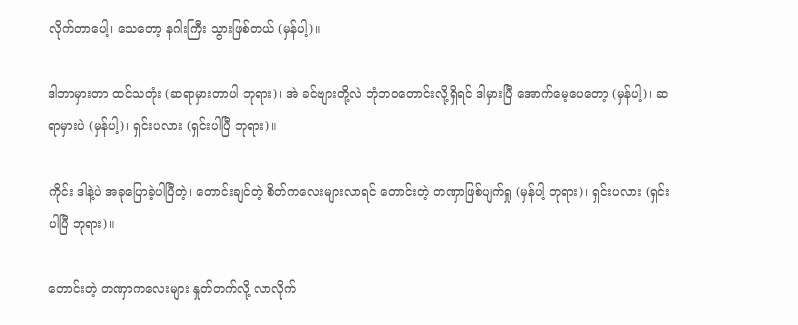လိုက်တာပေါ့၊ သေတော့ နဂါးကြီး သွားဖြစ်တယ် (မှန်ပါ့)။

ဒါဘာမှားတာ ထင်သတုံး (ဆရာမှားတာပါ ဘုရား)၊ အဲ ခင်ဗျားတို့လဲ ဘုံဘဝတောင်းလို့ရှိရင် ဒါမှားပြီ အောက်မေ့ပေတော့ (မှန်ပါ့)၊ ဆရာမှားပဲ (မှန်ပါ့)၊ ရှင်းပလား (ရှင်းပါပြီ ဘုရား)။

ကိုင်း ဒါနဲ့ပဲ အခုပြောခဲ့ပါပြီတဲ့၊ တောင်းချင်တဲ့ စိတ်ကလေးများလာရင် တောင်းတဲ့ တဏှာဖြစ်ပျက်ရှု (မှန်ပါ့ ဘုရား)၊ ရှင်းပလား (ရှင်းပါပြီ ဘုရား)။

တောင်းတဲ့ တဏှာကလေးများ နှုတ်တက်လို့ လာလိုက်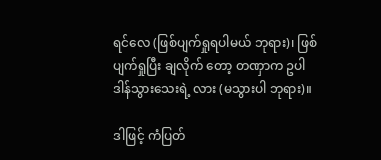ရင်လေ (ဖြစ်ပျက်ရှုရပါမယ် ဘုရား)၊ ဖြစ်ပျက်ရှုပြီး ချလိုက် တော့ တဏှာက ဥပါဒါန်သွားသေးရဲ့ လား (မသွားပါ ဘုရား)။

ဒါဖြင့် ကံပြတ်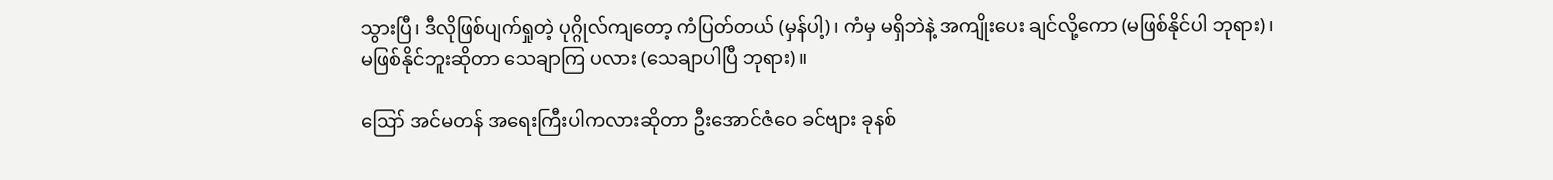သွားပြီ၊ ဒီလိုဖြစ်ပျက်ရှုတဲ့ ပုဂ္ဂိုလ်ကျတော့ ကံပြတ်တယ် (မှန်ပါ့)၊ ကံမှ မရှိဘဲနဲ့ အကျိုးပေး ချင်လို့ကော (မဖြစ်နိုင်ပါ ဘုရား)၊ မဖြစ်နိုင်ဘူးဆိုတာ သေချာကြ ပလား (သေချာပါပြီ ဘုရား)။

ဪ အင်မတန် အရေးကြီးပါကလားဆိုတာ ဦးအောင်ဇံဝေ ခင်ဗျား ခုနစ်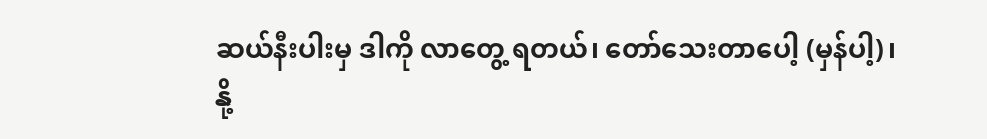ဆယ်နီးပါးမှ ဒါကို လာတွေ့ ရတယ်၊ တော်သေးတာပေါ့ (မှန်ပါ့)၊ နို့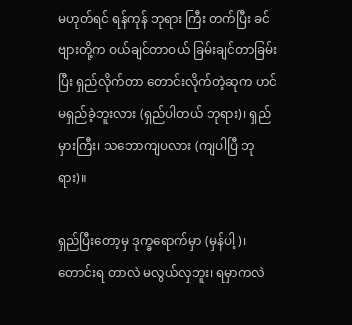မဟုတ်ရင် ရန်ကုန် ဘုရား ကြီး တက်ပြီး ခင်ဗျားတို့က ဝယ်ချင်တာဝယ် ခြမ်းချင်တာခြမ်းပြီး ရှည်လိုက်တာ တောင်းလိုက်တဲ့ဆုက ဟင် မရှည်ခဲ့ဘူးလား (ရှည်ပါတယ် ဘုရား)၊ ရှည်မှားကြီး၊ သဘောကျပလား (ကျပါပြီ ဘုရား)။

ရှည်ပြီးတော့မှ ဒုက္ခရောက်မှာ (မှန်ပါ့)၊ တောင်းရ တာလဲ မလွယ်လှဘူး၊ ရမှာကလဲ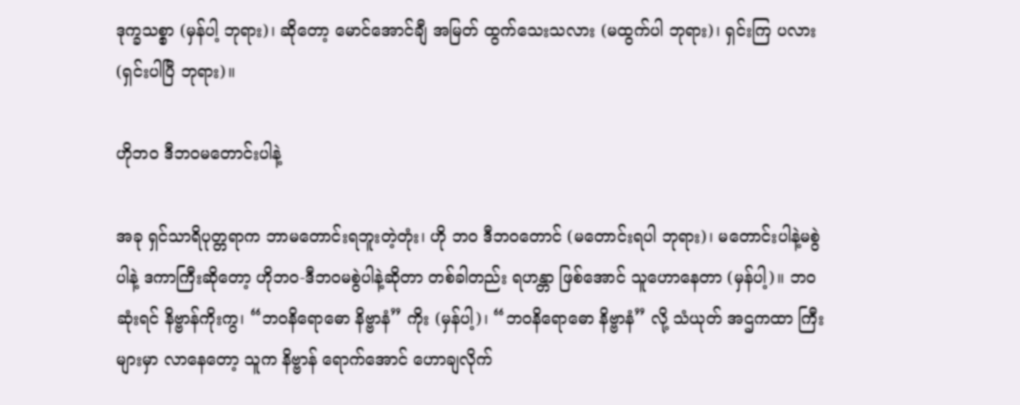ဒုက္ခသစ္စာ (မှန်ပါ့ ဘုရား)၊ ဆိုတော့ မောင်အောင်ချီ အမြတ် ထွက်သေးသလား (မထွက်ပါ ဘုရား)၊ ရှင်းကြ ပလား (ရှင်းပါပြီ ဘုရား)။

ဟိုဘ၀ ဒီဘဝမတောင်းပါနဲ့

အခု ရှင်သာရိပုတ္တရာက ဘာမတောင်းရဘူးတဲ့တုံး၊ ဟို ဘဝ ဒီဘဝတောင် (မတောင်းရပါ ဘုရား)၊ မတောင်းပါနဲ့မစွဲပါနဲ့ ဒကာကြီးဆိုတော့ ဟိုဘဝ-ဒီဘဝမစွဲပါနဲ့ဆိုတာ တစ်ခါတည်း ရဟန္တာ ဖြစ်အောင် သူဟောနေတာ (မှန်ပါ့)။ ဘဝဆုံးရင် နိဗ္ဗာန်ကိုးကွ၊ “ဘဝနိရောဓော နိဗ္ဗာနံ” ကိုး (မှန်ပါ့)၊ “ဘဝနိရောဓော နိဗ္ဗာနံ” လို့ သံယုတ် အဌကထာ ကြီးများမှာ လာနေတော့ သူက နိဗ္ဗာန် ရောက်အောင် ဟောချလိုက်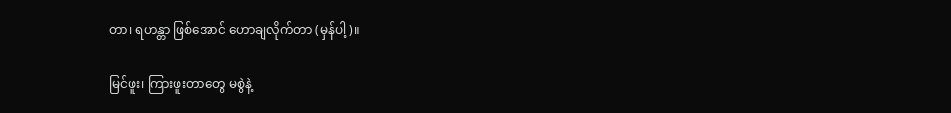တာ၊ ရဟန္တာ ဖြစ်အောင် ဟောချလိုက်တာ (မှန်ပါ့)။

မြင်ဖူး၊ ကြားဖူးတာတွေ မစွဲနဲ့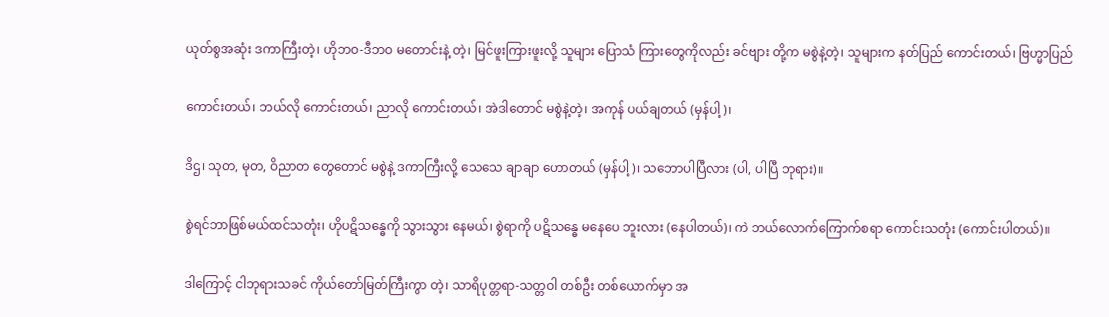ယုတ်စွအဆုံး ဒကာကြီးတဲ့၊ ဟိုဘဝ-ဒီဘဝ မတောင်းနဲ့ တဲ့၊ မြင်ဖူးကြားဖူးလို့ သူများ ပြောသံ ကြားတွေကိုလည်း ခင်ဗျား တို့က မစွဲနဲ့တဲ့၊ သူများက နတ်ပြည် ကောင်းတယ်၊ ဗြဟ္မာပြည်

ကောင်းတယ်၊ ဘယ်လို ကောင်းတယ်၊ ညာလို ကောင်းတယ်၊ အဲဒါတောင် မစွဲနဲ့တဲ့၊ အကုန် ပယ်ချတယ် (မှန်ပါ့)၊

ဒိဌ၊ သုတ, မုတ, ဝိညာတ တွေတောင် မစွဲနဲ့ ဒကာကြီးလို့ သေသေ ချာချာ ဟောတယ် (မှန်ပါ့)၊ သဘောပါပြီလား (ပါ, ပါပြီ ဘုရား)။

စွဲရင်ဘာဖြစ်မယ်ထင်သတုံး၊ ဟိုပဋိသန္ဓေကို သွားသွား နေမယ်၊ စွဲရာကို ပဋိသန္ဓေ မနေပေ ဘူးလား (နေပါတယ်)၊ ကဲ ဘယ်လောက်ကြောက်စရာ ကောင်းသတုံး (ကောင်းပါတယ်)။

ဒါကြောင့် ငါဘုရားသခင် ကိုယ်တော်မြတ်ကြီးကွာ တဲ့၊ သာရိပုတ္တရာ-သတ္တဝါ တစ်ဦး တစ်ယောက်မှာ အ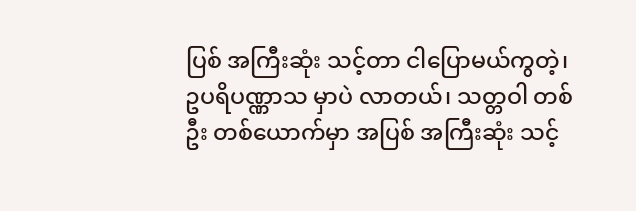ပြစ် အကြီးဆုံး သင့်တာ ငါပြောမယ်ကွတဲ့၊ ဥပရိပဏ္ဏာသ မှာပဲ လာတယ်၊ သတ္တဝါ တစ်ဦး တစ်ယောက်မှာ အပြစ် အကြီးဆုံး သင့်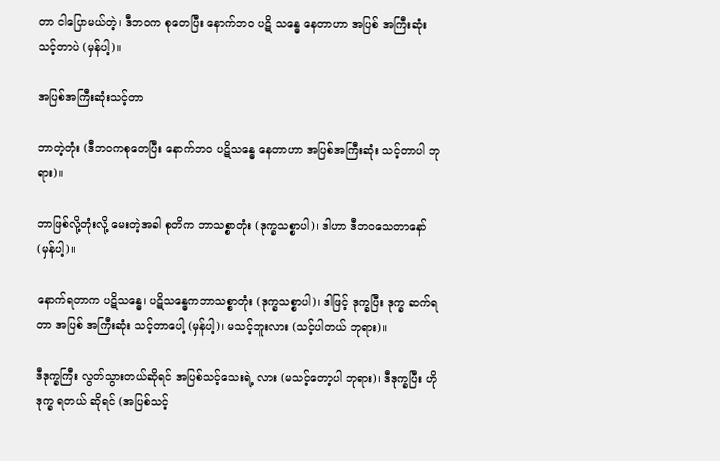တာ ငါပြောမယ်တဲ့၊ ဒီဘဝက စုတေပြီး နောက်ဘဝ ပဋိ သန္ဓေ နေတာဟာ အပြစ် အကြီးဆုံး သင့်တာပဲ (မှန်ပါ့)။

အပြစ်အကြီးဆုံးသင့်တာ

ဘာတဲ့တုံး (ဒီဘဝကစုတေပြီး နောက်ဘဝ ပဋိသန္ဓေ နေတာဟာ အပြစ်အကြီးဆုံး သင့်တာပါ ဘုရား)။

ဘာဖြစ်လို့တုံးလို့ မေးတဲ့အခါ စုတိက ဘာသစ္စာတုံး (ဒုက္ခသစ္စာပါ)၊ ဒါဟာ ဒီဘဝသေတာနော် (မှန်ပါ့)။

နောက်ရတာက ပဋိသန္ဓေ၊ ပဋိသန္ဓေကဘာသစ္စာတုံး (ဒုက္ခသစ္စာပါ)၊ ဒါဖြင့် ဒုက္ခပြီး ဒုက္ခ ဆက်ရတာ အပြစ် အကြီးဆုံး သင့်တာပေါ့ (မှန်ပါ့)၊ မသင့်ဘူးလား (သင့်ပါတယ် ဘုရား)။

ဒီဒုက္ခကြီး လွတ်သွားတယ်ဆိုရင် အပြစ်သင့်သေးရဲ့ လား (မသင့်တော့ပါ ဘုရား)၊ ဒီဒုက္ခပြီး ဟိုဒုက္ခ ရတယ် ဆိုရင် (အပြစ်သင့်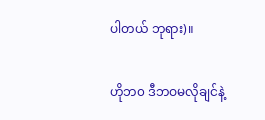ပါတယ် ဘုရား)။

ဟိုဘ၀ ဒီဘဝမလိုချင်နဲ့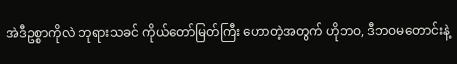အဲဒီဥစ္စာကိုလဲ ဘုရားသခင် ကိုယ်တော်မြတ်ကြီး ဟောတဲ့အတွက် ဟိုဘဝ, ဒီဘဝမတောင်းနဲ့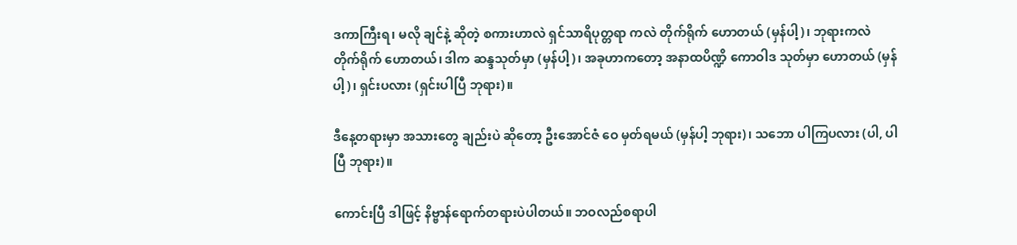ဒကာကြီးရ၊ မလို ချင်နဲ့ ဆိုတဲ့ စကားဟာလဲ ရှင်သာရိပုတ္တရာ ကလဲ တိုက်ရိုက် ဟောတယ် (မှန်ပါ့)၊ ဘုရားကလဲ တိုက်ရိုက် ဟောတယ်၊ ဒါက ဆန္ဒသုတ်မှာ (မှန်ပါ့)၊ အခုဟာကတော့ အနာထပိဏ္ဍိ ကောဝါဒ သုတ်မှာ ဟောတယ် (မှန်ပါ့)၊ ရှင်းပလား (ရှင်းပါပြီ ဘုရား)။

ဒီနေ့တရားမှာ အသားတွေ ချည်းပဲ ဆိုတော့ ဦးအောင်ဇံ ဝေ မှတ်ရမယ် (မှန်ပါ့ ဘုရား)၊ သဘော ပါကြပလား (ပါ, ပါပြီ ဘုရား)။

ကောင်းပြီ ဒါဖြင့် နိဗ္ဗာန်ရောက်တရားပဲပါတယ်။ ဘဝလည်စရာပါ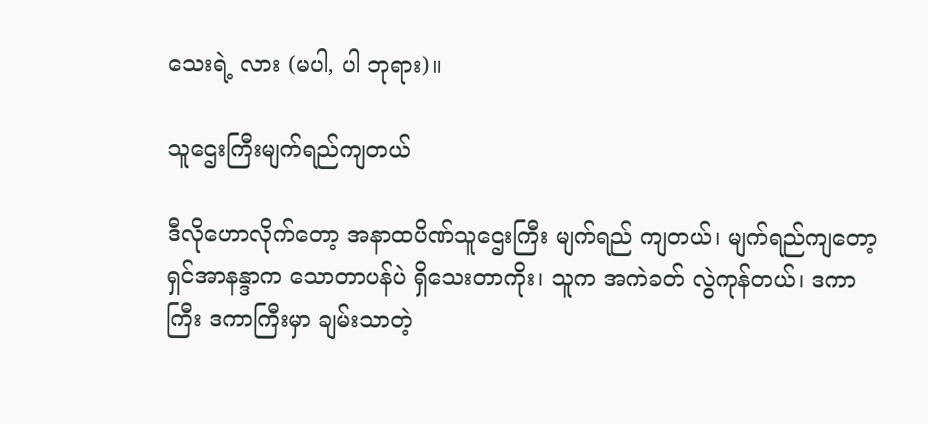သေးရဲ့ လား (မပါ, ပါ ဘုရား)။

သူဌေးကြီးမျက်ရည်ကျတယ်

ဒီလိုဟောလိုက်တော့ အနာထပိဏ်သူဌေးကြီး မျက်ရည် ကျတယ်၊ မျက်ရည်ကျတော့ ရှင်အာနန္ဒာက သောတာပန်ပဲ ရှိသေးတာကိုး၊ သူက အကဲခတ် လွဲကုန်တယ်၊ ဒကာကြီး ဒကာကြီးမှာ ချမ်းသာတဲ့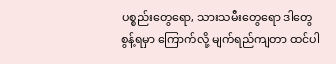ပစ္စည်းတွေရော, သားသမီးတွေရော ဒါတွေ စွန့်ရမှာ ကြောက်လို့ မျက်ရည်ကျတာ ထင်ပါ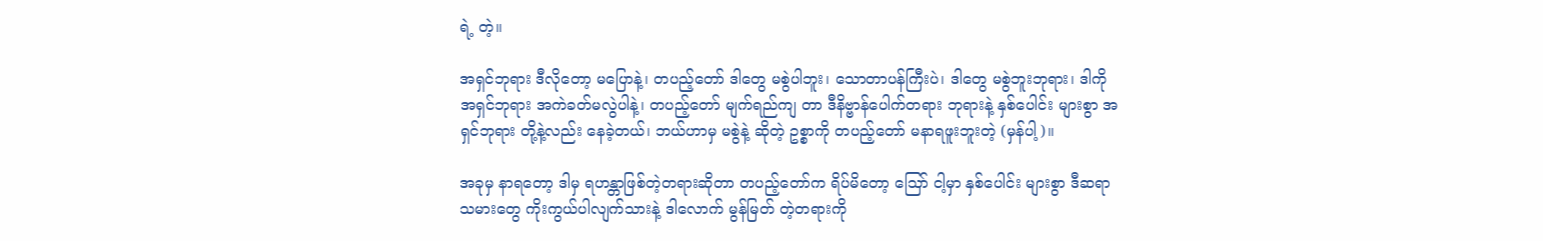ရဲ့ တဲ့။

အရှင်ဘုရား ဒီလိုတော့ မပြောနဲ့၊ တပည့်တော် ဒါတွေ မစွဲပါဘူး၊ သောတာပန်ကြီးပဲ၊ ဒါတွေ မစွဲဘူးဘုရား၊ ဒါကို အရှင်ဘုရား အကဲခတ်မလွဲပါနဲ့၊ တပည့်တော် မျက်ရည်ကျ တာ ဒီနိဗ္ဗာန်ပေါက်တရား ဘုရားနဲ့ နှစ်ပေါင်း များစွာ အရှင်ဘုရား တို့နဲ့လည်း နေခဲ့တယ်၊ ဘယ်ဟာမှ မစွဲနဲ့ ဆိုတဲ့ ဥစ္စာကို တပည့်တော် မနာရဖူးဘူးတဲ့ (မှန်ပါ့)။

အခုမှ နာရတော့ ဒါမှ ရဟန္တာဖြစ်တဲ့တရားဆိုတာ တပည့်တော်က ရိပ်မိတော့ သြော် ငါ့မှာ နှစ်ပေါင်း များစွာ ဒီဆရာသမားတွေ ကိုးကွယ်ပါလျက်သားနဲ့ ဒါလောက် မွန်မြတ် တဲ့တရားကို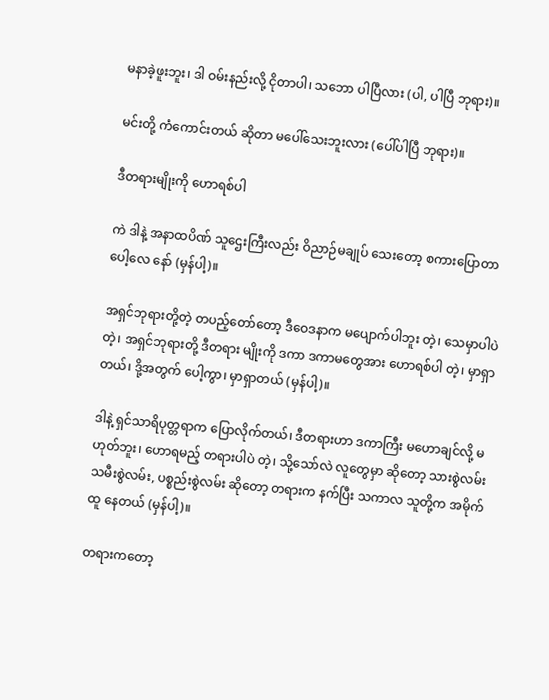မနာခဲ့ဖူးဘူး၊ ဒါ ဝမ်းနည်းလို့ ငိုတာပါ၊ သဘော ပါပြီလား (ပါ, ပါပြီ ဘုရား)။

မင်းတို့ ကံကောင်းတယ် ဆိုတာ မပေါ်သေးဘူးလား (ပေါ်ပါပြီ ဘုရား)။

ဒီတရားမျိုးကို ဟောရစ်ပါ

ကဲ ဒါနဲ့ အနာထပိဏ် သူဌေးကြီးလည်း ဝိညာဉ်မချုပ် သေးတော့ စကားပြောတာပေါ့လေ နော် (မှန်ပါ့)။

အရှင်ဘုရားတို့တဲ့ တပည့်တော်တော့ ဒီဝေဒနာက မပျောက်ပါဘူး တဲ့၊ သေမှာပါပဲတဲ့၊ အရှင်ဘုရားတို့ ဒီတရား မျိုးကို ဒကာ ဒကာမတွေအား ဟောရစ်ပါ တဲ့၊ မှာရှာတယ်၊ ဒို့အတွက် ပေါ့ကွာ၊ မှာရှာတယ် (မှန်ပါ့)။

ဒါနဲ့ ရှင်သာရိပုတ္တရာက ပြောလိုက်တယ်၊ ဒီတရားဟာ ဒကာကြီး မဟောချင်လို့ မဟုတ်ဘူး၊ ဟောရမည့် တရားပါပဲ တဲ့၊ သို့သော်လဲ လူတွေမှာ ဆိုတော့ သားစွဲလမ်း သမီးစွဲလမ်း, ပစ္စည်းစွဲလမ်း ဆိုတော့ တရားက နက်ပြီး သကာလ သူတို့က အမိုက်ထူ နေတယ် (မှန်ပါ့)။

တရားကတော့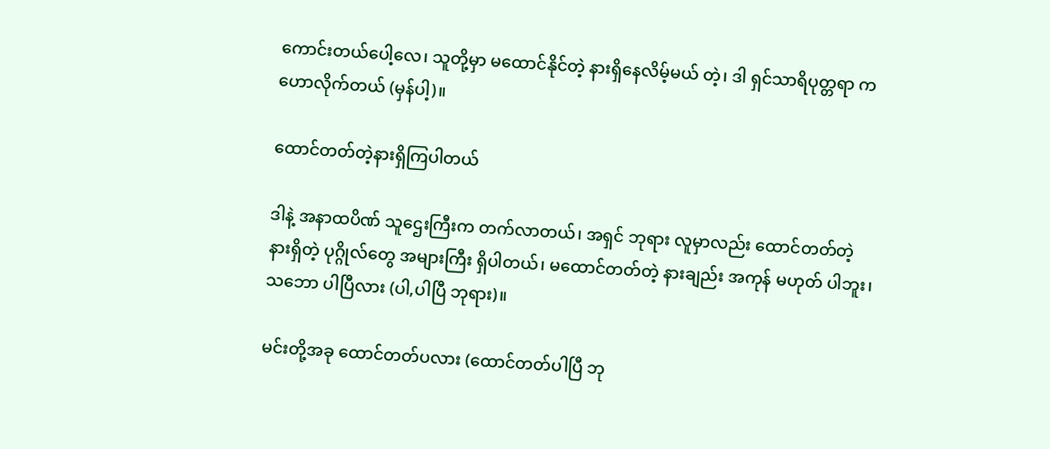ကောင်းတယ်ပေါ့လေ၊ သူတို့မှာ မထောင်နိုင်တဲ့ နားရှိနေလိမ့်မယ် တဲ့၊ ဒါ ရှင်သာရိပုတ္တရာ က ဟောလိုက်တယ် (မှန်ပါ့)။

ထောင်တတ်တဲ့နားရှိကြပါတယ်

ဒါနဲ့ အနာထပိဏ် သူဌေးကြီးက တက်လာတယ်၊ အရှင် ဘုရား လူမှာလည်း ထောင်တတ်တဲ့ နားရှိတဲ့ ပုဂ္ဂိုလ်တွေ အများကြီး ရှိပါတယ်၊ မထောင်တတ်တဲ့ နားချည်း အကုန် မဟုတ် ပါဘူး၊ သဘော ပါပြီလား (ပါ,ပါပြီ ဘုရား)။

မင်းတို့အခု ထောင်တတ်ပလား (ထောင်တတ်ပါပြီ ဘု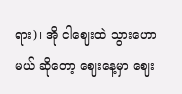ရား)၊ အို ငါဈေးထဲ သွားဟောမယ် ဆိုတော့ ဈေးနေ့မှာ ဈေး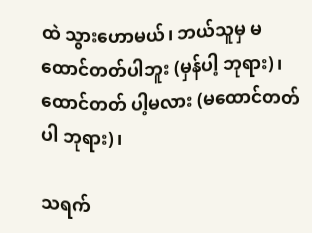ထဲ သွားဟောမယ်၊ ဘယ်သူမှ မထောင်တတ်ပါဘူး (မှန်ပါ့ ဘုရား)၊ ထောင်တတ် ပါ့မလား (မထောင်တတ်ပါ ဘုရား)၊

သရက်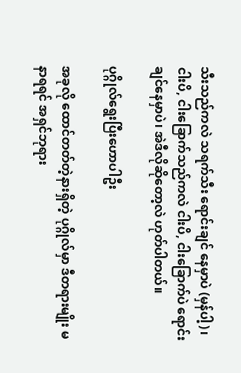သီးသည်ကလဲ သရက်သီး ရောင်းချင် နေမှာပဲ (မှန်ပါ့)၊ ငါးပိ, ငါးခြောက်သည်ကလဲ ငါးပိ, ငါးခြောက်ပဲ ရောင်းချင်နေမှာပဲ၊ အဲဒီလိုဆိုတော့လဲ ဟုတ်ပါတယ်။

ပုဂ္ဂိုလ်ရွေးပြီးဟောပါဦး

အခုလို ထောင်တတ်တဲ့နားရှိတဲ့ ပုဂ္ဂိုလ်မှာ ဒီတရားမျိုး မနာရရင် အရှင်ဘုရား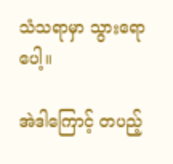သံသရာမှာ သွားရောပေါ့။

အဲဒါကြောင့် တပည့်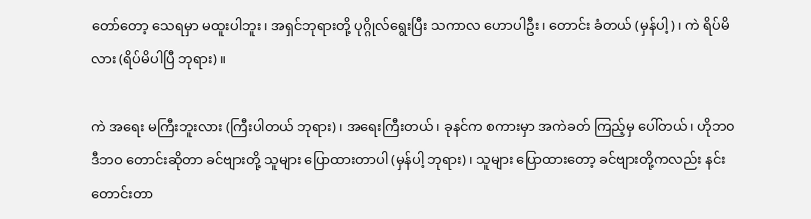တော်တော့ သေရမှာ မထူးပါဘူး၊ အရှင်ဘုရားတို့ ပုဂ္ဂိုလ်ရွေးပြီး သကာလ ဟောပါဦး၊ တောင်း ခံတယ် (မှန်ပါ့)၊ ကဲ ရိပ်မိလား (ရိပ်မိပါပြီ ဘုရား)။

ကဲ အရေး မကြီးဘူးလား (ကြီးပါတယ် ဘုရား)၊ အရေးကြီးတယ်၊ ခုနင်က စကားမှာ အကဲခတ် ကြည့်မှ ပေါ်တယ်၊ ဟိုဘ၀ ဒီဘဝ တောင်းဆိုတာ ခင်ဗျားတို့ သူများ ပြောထားတာပါ (မှန်ပါ့ ဘုရား)၊ သူများ ပြောထားတော့ ခင်ဗျားတို့ကလည်း နင်းတောင်းတာ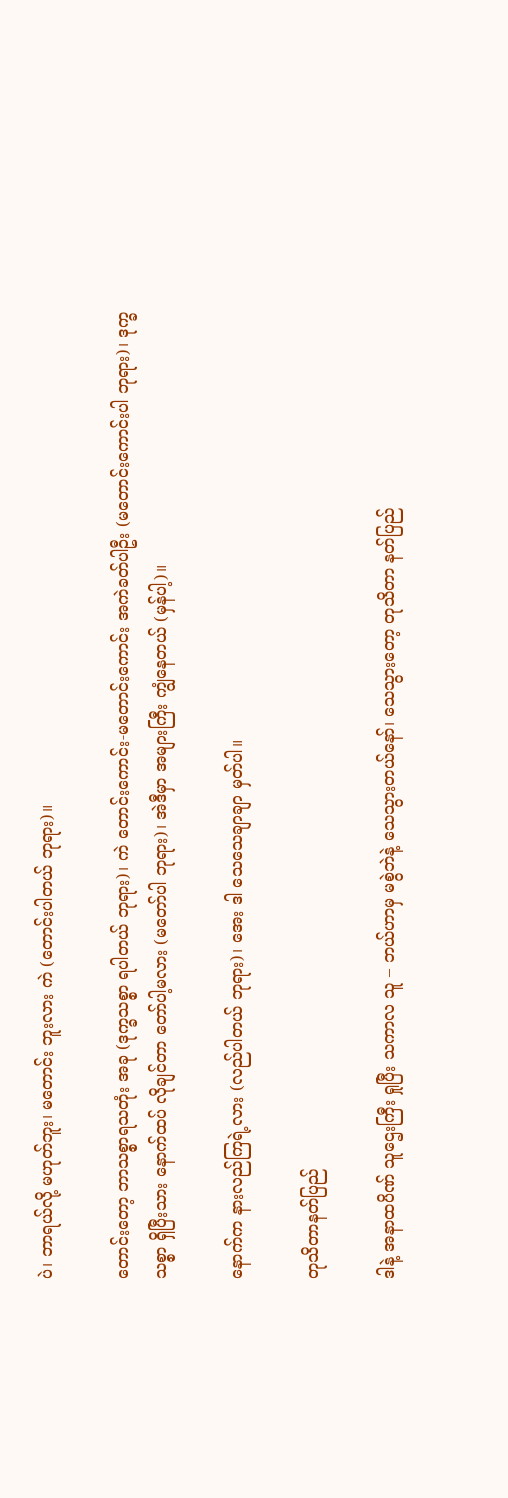ပဲ၊ ဘာရယ်လို့ မဟုတ်ဘူး၊ မတောင်း ဘူးလား ကဲ (တောင်းပါတယ် ဘုရား)။

တောင်းတော့ ဘာသစ္စာရသတုံး အခု (ဒုက္ခသစ္စာ ရပါတယ် ဘုရား)၊ ကဲ တောင်းကောင်း-မတောင်းကောင်း အကဲခတ်ပါဦး (မတောင်းကောင်းပါ ဘုရား)၊ ဒုက္ခသစ္စာ ရှိပြီးသား နောက်ထပ် လိုချင်တာ တော်ပါ့မလား (မတော်ပါ ဘုရား)၊ အဲဒီမှာ အများကြီး ကျွံနေတယ် (မှန်ပါ့)။

နောက်က နားလည်ကြရဲ့လား (လည်ပါတယ် ဘုရား)၊ အေး ဒါ သေသေချာချာ မှတ်ပါ။

တုသိတာနတ်ပြည်

ဒါနဲ့ အနာထပိဏ် သူဌေးကြီး ရှုပြီး သကာလ သူ – ဘယ်ဟာမှ မစွဲဘဲနဲ့ သေသွားတယ်နော်၊ သေသွားတော့ တုသိတာ နတ်ပြည်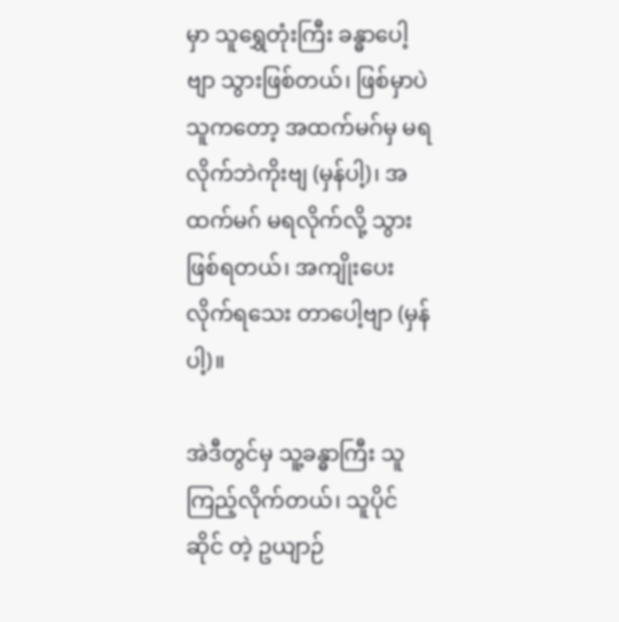မှာ သူရွှေတုံးကြီး ခန္ဓာပေါ့ဗျာ သွားဖြစ်တယ်၊ ဖြစ်မှာပဲ သူကတော့ အထက်မဂ်မှ မရလိုက်ဘဲကိုးဗျ (မှန်ပါ့)၊ အထက်မဂ် မရလိုက်လို့ သွားဖြစ်ရတယ်၊ အကျိုးပေး လိုက်ရသေး တာပေါ့ဗျာ (မှန်ပါ့)။

အဲဒီတွင်မှ သူ့ခန္ဓာကြီး သူကြည့်လိုက်တယ်၊ သူပိုင်ဆိုင် တဲ့ ဥယျာဉ်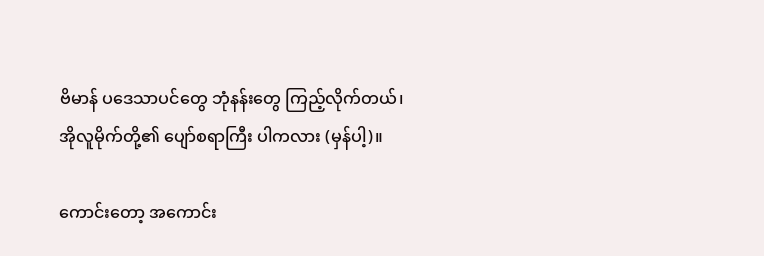ဗိမာန် ပဒေသာပင်တွေ ဘုံနန်းတွေ ကြည့်လိုက်တယ်၊ အိုလူမိုက်တို့၏ ပျော်စရာကြီး ပါကလား (မှန်ပါ့)။

ကောင်းတော့ အကောင်း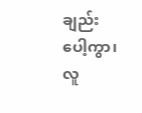ချည်းပေါ့ကွာ၊ လူ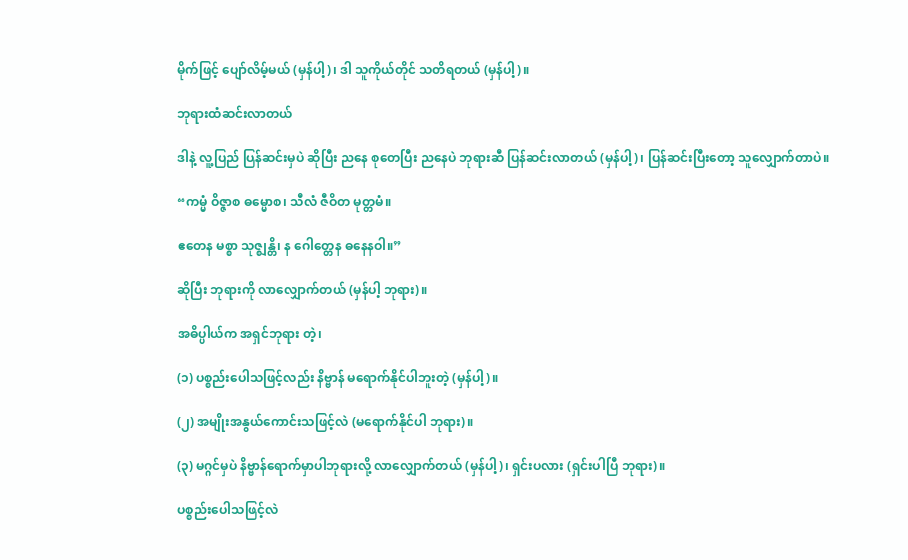မိုက်ဖြင့် ပျော်လိမ့်မယ် (မှန်ပါ့)၊ ဒါ သူကိုယ်တိုင် သတိရတယ် (မှန်ပါ့)။

ဘုရားထံဆင်းလာတယ်

ဒါနဲ့ လူ့ပြည် ပြန်ဆင်းမှပဲ ဆိုပြီး ညနေ စုတေပြီး ညနေပဲ ဘုရားဆီ ပြန်ဆင်းလာတယ် (မှန်ပါ့)၊ ပြန်ဆင်းပြီးတော့ သူလျှောက်တာပဲ။

“ကမ္မံ ဝိဇ္ဇာစ ဓမ္မောစ၊ သီလံ ဇီဝိတ မုတ္တမံ။

ဧတေန မစ္စာ သုဇ္ဈန္တိ၊ န ဂေါတ္တေန ဓနေနဝါ။”

ဆိုပြီး ဘုရားကို လာလျှောက်တယ် (မှန်ပါ့ ဘုရား)။

အဓိပ္ပါယ်က အရှင်ဘုရား တဲ့၊

(၁) ပစ္စည်းပေါသဖြင့်လည်း နိဗ္ဗာန် မရောက်နိုင်ပါဘူးတဲ့ (မှန်ပါ့)။

(၂) အမျိုးအနွယ်ကောင်းသဖြင့်လဲ (မရောက်နိုင်ပါ ဘုရား)။

(၃) မဂ္ဂင်မှပဲ နိဗ္ဗာန်ရောက်မှာပါဘုရားလို့ လာလျှောက်တယ် (မှန်ပါ့)၊ ရှင်းပလား (ရှင်းပါပြီ ဘုရား)။

ပစ္စည်းပေါသဖြင့်လဲ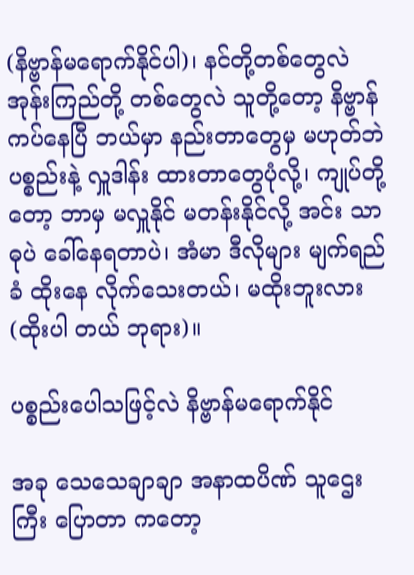(နိဗ္ဗာန်မရောက်နိုင်ပါ)၊ နင်တို့တစ်တွေလဲ အုန်းကြည်တို့ တစ်တွေလဲ သူတို့တော့ နိဗ္ဗာန် ကပ်နေပြီ ဘယ်မှာ နည်းတာတွေမှ မဟုတ်ဘဲ ပစ္စည်းနဲ့ လှူဒါန်း ထားတာတွေပုံလို့၊ ကျုပ်တို့တော့ ဘာမှ မလှူနိုင် မတန်းနိုင်လို့ အင်း သာဓုပဲ ခေါ်နေရတာပဲ၊ အံမာ ဒီလိုများ မျက်ရည်ခံ ထိုးနေ လိုက်သေးတယ်၊ မထိုးဘူးလား (ထိုးပါ တယ် ဘုရား)။

ပစ္စည်းပေါသဖြင့်လဲ နိဗ္ဗာန်မရောက်နိုင်

အခု သေသေချာချာ အနာထပိဏ် သူဌေးကြီး ပြောတာ ကတော့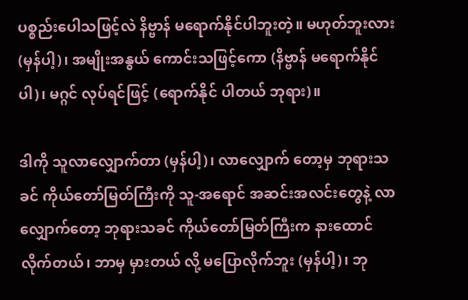ပစ္စည်းပေါသဖြင့်လဲ နိဗ္ဗာန် မရောက်နိုင်ပါဘူးတဲ့။ မဟုတ်ဘူးလား (မှန်ပါ့)၊ အမျိုးအနွယ် ကောင်းသဖြင့်ကော (နိဗ္ဗာန် မရောက်နိုင်ပါ)၊ မဂ္ဂင် လုပ်ရင်ဖြင့် (ရောက်နိုင် ပါတယ် ဘုရား)။

ဒါကို သူလာလျှောက်တာ (မှန်ပါ့)၊ လာလျှောက် တော့မှ ဘုရားသခင် ကိုယ်တော်မြတ်ကြီးကို သူ-အရောင် အဆင်းအလင်းတွေနဲ့ လာလျှောက်တော့ ဘုရားသခင် ကိုယ်တော်မြတ်ကြီးက နားထောင် လိုက်တယ်၊ ဘာမှ မှားတယ် လို့ မပြောလိုက်ဘူး (မှန်ပါ့)၊ ဘု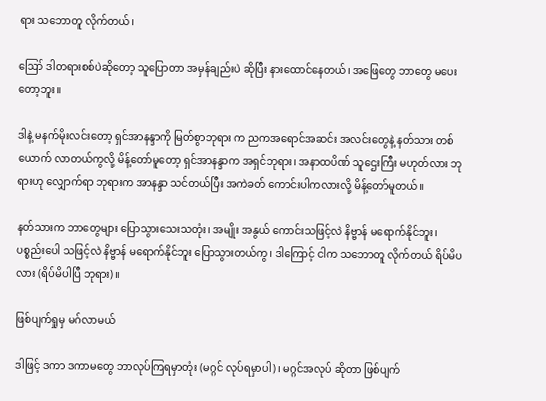ရား သဘောတူ လိုက်တယ်၊

ဪ ဒါတရားစစ်ပဲဆိုတော့ သူပြောတာ အမှန်ချည်းပဲ ဆိုပြီး နားထောင်နေတယ်၊ အဖြေတွေ ဘာတွေ မပေးတော့ဘူး။

ဒါနဲ့ မနက်မိုးလင်းတော့ ရှင်အာနန္ဒာကို မြတ်စွာဘုရား က ညကအရောင်အဆင်း အလင်းတွေနဲ့ နတ်သား တစ်ယောက် လာတယ်ကွလို့ မိန့်တော်မူတော့ ရှင်အာနန္ဒာက အရှင်ဘုရား၊ အနာထပိဏ် သူဌေးကြီး မဟုတ်လား ဘုရားဟု လျှောက်ရာ ဘုရားက အာနန္ဒာ သင်တယ်ပြီး အကဲခတ် ကောင်းပါကလားလို့ မိန့်တော်မူတယ်။

နတ်သားက ဘာတွေများ ပြောသွားသေးသတုံး၊ အမျိုး အနွယ် ကောင်းသဖြင့်လဲ နိဗ္ဗာန် မရောက်နိုင်ဘူး၊ ပစ္စည်းပေါ သဖြင့်လဲ နိဗ္ဗာန် မရောက်နိုင်ဘူး ပြောသွားတယ်ကွ၊ ဒါကြောင့် ငါက သဘောတူ လိုက်တယ် ရိပ်မိပလား (ရိပ်မိပါပြီ ဘုရား)။

ဖြစ်ပျက်ရှုမှ မဂ်လာမယ်

ဒါဖြင့် ဒကာ ဒကာမတွေ ဘာလုပ်ကြရမှာတုံး (မဂ္ဂင် လုပ်ရမှာပါ)၊ မဂ္ဂင်အလုပ် ဆိုတာ ဖြစ်ပျက်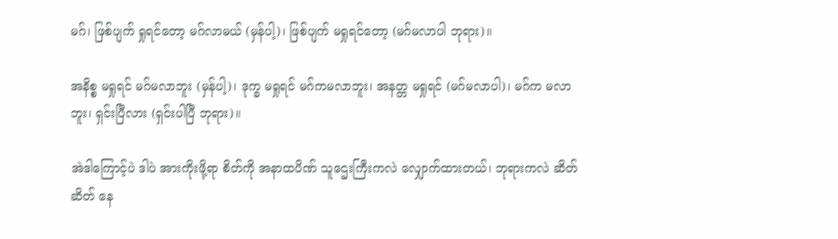မဂ်၊ ဖြစ်ပျက် ရှုရင်တော့ မဂ်လာမယ် (မှန်ပါ့)၊ ဖြစ်ပျက် မရှုရင်တော့ (မဂ်မလာပါ ဘုရား)။

အနိစ္စ မရှုရင် မဂ်မလာဘူး (မှန်ပါ့)၊ ဒုက္ခ မရှုရင် မဂ်ကမလာဘူး၊ အနတ္တ မရှုရင် (မဂ်မလာပါ)၊ မဂ်က မလာဘူး၊ ရှင်းပြီလား (ရှင်းပါပြီ ဘုရား)။

အဲဒါကြောင့်ပဲ ဒါပဲ အားကိုးဖို့ရာ စိတ်ကို အနာထပိဏ် သူဌေးကြီးကလဲ လျှောက်ထားတယ်၊ ဘုရားကလဲ ဆိတ်ဆိတ် နေ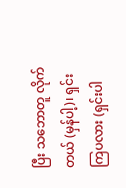ပြီး သဘောတူ လိုက်တယ် (မှန်ပါ့)၊ ရှင်းကြပလား (ရှင်းပါ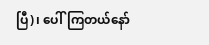ပြီ)၊ ပေါ်ကြတယ်နော်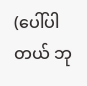(ပေါ်ပါတယ် ဘု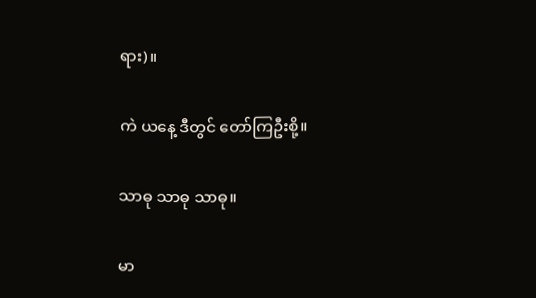ရား)။

ကဲ ယနေ့ ဒီတွင် တော်ကြဦးစို့။

သာဓု သာဓု သာဓု။

မာ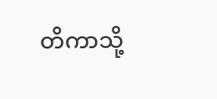တိကာသို့